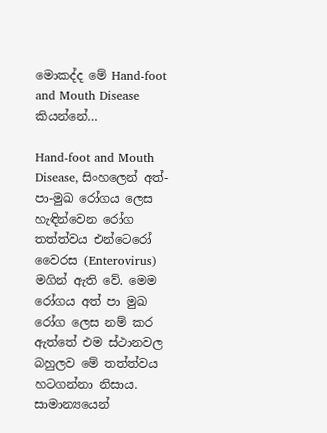මොකද්ද මේ Hand-foot and Mouth Disease කියන්නේ…

Hand-foot and Mouth Disease, සිංහලෙන් අත්-පා-මුඛ රෝගය ලෙස හැඳින්වෙන රෝග තත්ත්වය එන්ටෙරෝ වෛරස (Enterovirus) මගින් ඇති වේ. මෙම රෝගය අත් පා මුඛ රෝග ලෙස නම් කර ඇත්තේ එම ස්ථානවල බහුලව මේ තත්ත්වය හටගන්නා නිසාය. සාමාන්‍යයෙන්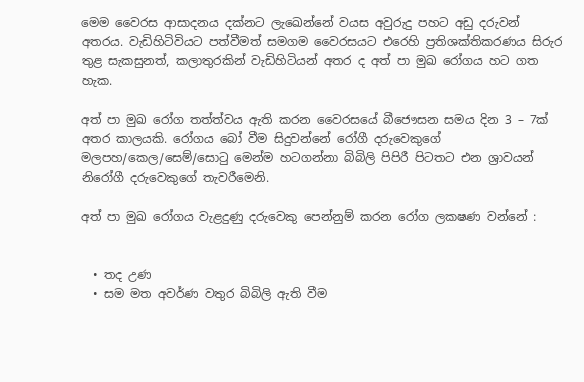මෙම වෛරස ආසාදනය දක්නට ලැඛෙන්නේ වයස අවුරුදු පහට අඩු දරුවන් අතරය. වැඩිහිටිවියට පත්වීමත් සමගම වෛරසයට එරෙහි ප්‍රතිශක්තිකරණය සිරුර තුළ සැකසුනත්, කලාතුරකින් වැඩිහිටියන් අතර ද අත් පා මුඛ රෝගය හට ගත හැක.

අත් පා මුඛ රෝග තත්ත්වය ඇති කරන වෛරසයේ බීජෞසන සමය දින 3 – 7ක් අතර කාලයකි. රෝගය බෝ වීම සිදුවන්නේ රෝගී දරුවෙකුගේ මලපහ/කෙල/සෙම්/සොටු මෙන්ම හටගන්නා බිබිලි පිපිරී පිටතට එන ශ්‍රාවයන් නිරෝගී දරුවෙකුගේ තැවරීමෙනි.

අත් පා මුඛ රෝගය වැළදුණු දරුවෙකු පෙන්නුම් කරන රෝග ලක‍ෂණ වන්නේ :


  • තද උණ
  • සම මත අවර්ණ වතුර බිබිලි ඇති වීම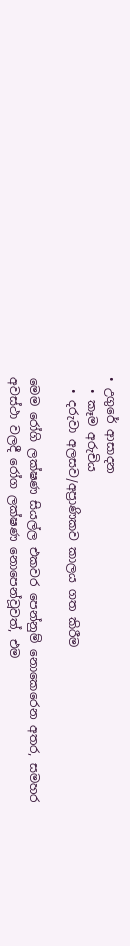• උගුරේ ආසාදන
  • කෑම අරුචිය
  • දරුවා අලසව/අප්‍රාණිකව කාලය ගත කිරීම

මෙම රෝගි ලක්ෂණ සියල්ල එකවර පෙන්නුම් නොකෙරෙන අතර, සමහර අවස්ථා වලදී රෝග ලක්ෂණ නොපෙන්වූවත්, එම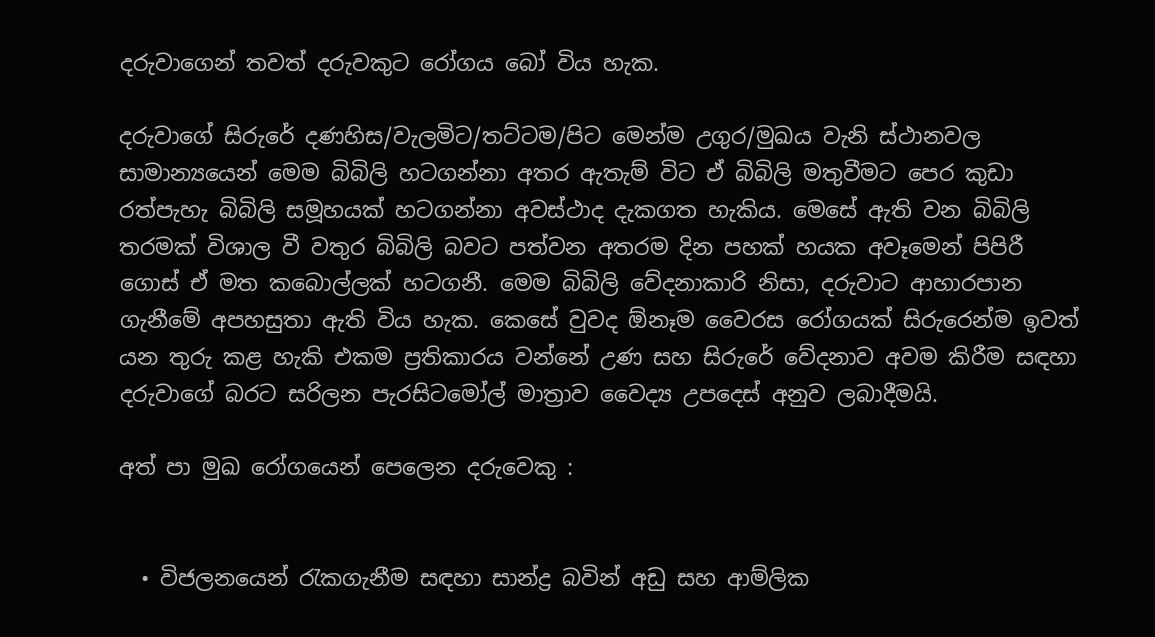දරුවාගෙන් තවත් දරුවකුට රෝගය බෝ විය හැක.

දරුවාගේ සිරුරේ දණහිස/වැලමිට/තට්ටම/පිට මෙන්ම උගුර/මුඛය වැනි ස්ථානවල සාමාන්‍යයෙන් මෙම බිබිලි හටගන්නා අතර ඇතැම් විට ඒ බිබිලි මතුවීමට පෙර කුඩා රත්පැහැ බිබිලි සමූහයක් හටගන්නා අවස්ථාද දැකගත හැකිය. මෙසේ ඇති වන බිබිලි තරමක් විශාල වී වතුර බිබිලි බවට පත්වන අතරම දින පහක් හයක අවෑමෙන් පිපිරී ගොස් ඒ මත කබොල්ලක් හටගනී. මෙම බිබිලි වේදනාකාරි නිසා, දරුවාට ආහාරපාන ගැනීමේ අපහසුතා ඇති විය හැක. කෙසේ වුවද ඕනෑම වෛරස රෝගයක් සිරුරෙන්ම ඉවත් යන තුරු කළ හැකි එකම ප්‍රතිකාරය වන්නේ උණ සහ සිරුරේ වේදනාව අවම කිරීම සඳහා දරුවාගේ බරට සරිලන පැරසිටමෝල් මාත්‍රාව වෛද්‍ය උපදෙස් අනුව ලබාදීමයි.

අත් පා මුඛ රෝගයෙන් පෙලෙන දරුවෙකු :


  • විජලනයෙන් රැකගැනීම සඳහා සාන්ද්‍ර බවින් අඩු සහ ආම්ලික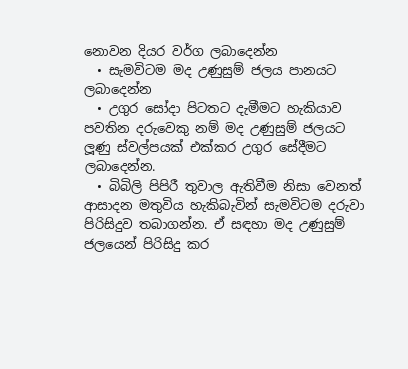නොවන දියර වර්ග ලබාදෙන්න
  • සැමවිටම මද උණුසුම් ජලය පානයට ලබාදෙන්න
  • උගුර සෝදා පිටතට දැමීමට හැකියාව පවතින දරුවෙකු නම් මද උණුසුම් ජලයට ලූණු ස්වල්පයක් එක්කර උගුර සේදීමට ලබාදෙන්න.
  • බිබිලි පිපිරී තුවාල ඇතිවීම නිසා වෙනත් ආසාදන මතුවිය හැකිබැවින් සැමවිටම දරුවා පිරිසිදුව තබාගන්න. ඒ සඳහා මද උණුසුම් ජලයෙන් පිරිසිදු කර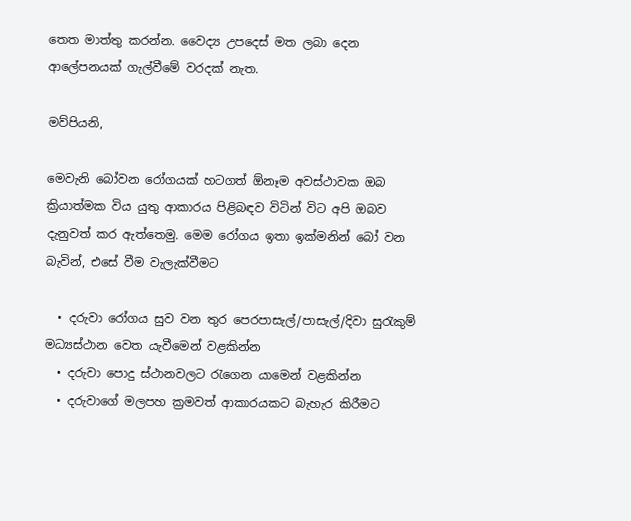තෙත මාත්තු කරන්න. වෛද්‍ය උපදෙස් මත ලබා දෙන ආලේපනයක් ගැල්වීමේ වරදක් නැත.

මව්පියනි,

මෙවැනි බෝවන රෝගයක් හටගත් ඕනෑම අවස්ථාවක ඔබ ක්‍රියාත්මක විය යුතු ආකාරය පිළිබඳව විටින් විට අපි ඔබව දැනුවත් කර ඇත්තෙමු. මෙම රෝගය ඉතා ඉක්මනින් බෝ වන බැවින්, එසේ වීම වැලැක්වීමට

  • දරුවා රෝගය සුව වන තුර පෙරපාසැල්/පාසැල්/දිවා සුරැකුම් මධ්‍යස්ථාන වෙත යැවීමෙන් වළකින්න
  • දරුවා පොදු ස්ථානවලට රැගෙන යාමෙන් වළකින්න
  • දරුවාගේ මලපහ ක්‍රමවත් ආකාරයකට බැහැර කිරීමට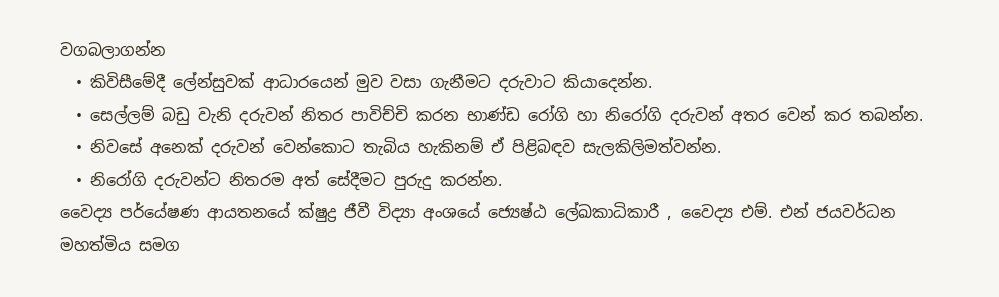වගබලාගන්න
  • කිවිසීමේදී ලේන්සුවක් ආධාරයෙන් මුව වසා ගැනීමට දරුවාට කියාදෙන්න.
  • සෙල්ලම් බඩු වැනි දරුවන් නිතර පාවිච්චි කරන භාණ්ඩ රෝගි හා නිරෝගි දරුවන් අතර වෙන් කර තබන්න.
  • නිවසේ අනෙක් දරුවන් වෙන්කොට තැබිය හැකිනම් ඒ පිළිබඳව සැලකිලිමත්වන්න.
  • නිරෝගි දරුවන්ට නිතරම අත් සේදීමට පුරුදු කරන්න.
වෛද්‍ය පර්යේෂණ ආයතනයේ ක්ෂුද්‍ර ජීවී විද්‍යා අංශයේ ජ්‍යෙෂ්ඨ ලේඛකාධිකාරී , වෛද්‍ය එම්. එන් ජයවර්ධන මහත්මිය සමග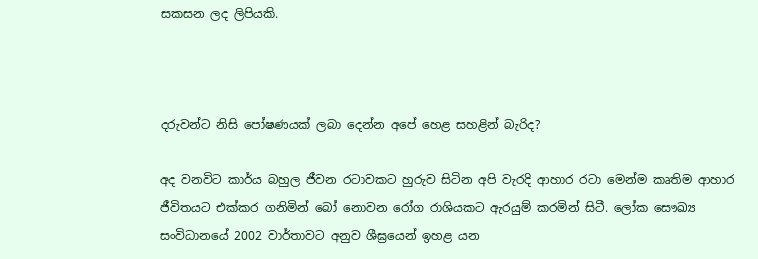සකසන ලද ලිපියකි.



දරුවන්ට නිසි පෝෂණයක් ලබා දෙන්න අපේ හෙළ සහළින් බැරිද?

අද වනවිට කාර්ය බහුල ජීවන රටාවකට හුරුව සිටින අපි වැරදි ආහාර රටා මෙන්ම කෘතිම ආහාර ජීවිතයට එක්කර ගනිමින් බෝ නොවන රෝග රාශියකට ඇරයුම් කරමින් සිටී. ලෝක සෞඛ්‍ය සංවිධානයේ 2002 වාර්තාවට අනුව ශීඝ්‍රයෙන් ඉහළ යන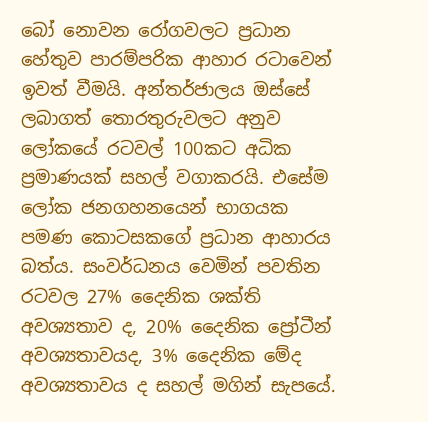බෝ නොවන රෝගවලට ප්‍රධාන හේතුව පාරම්පරික ආහාර රටාවෙන් ඉවත් වීමයි. අන්තර්ජාලය ඔස්සේ ලබාගත් තොරතුරුවලට අනුව ලෝකයේ රටවල් 100කට අධික ප්‍රමාණයක් සහල් වගාකරයි. එසේම ලෝක ජනගහනයෙන් භාගයක පමණ කොටසකගේ ප්‍රධාන ආහාරය බත්ය. සංවර්ධනය වෙමින් පවතින රටවල 27% දෛනික ශක්ති අවශ්‍යතාව ද, 20% දෛනික ප්‍රෝටීන් අවශ්‍යතාවයද, 3% දෛනික මේද අවශ්‍යතාවය ද සහල් මගින් සැපයේ.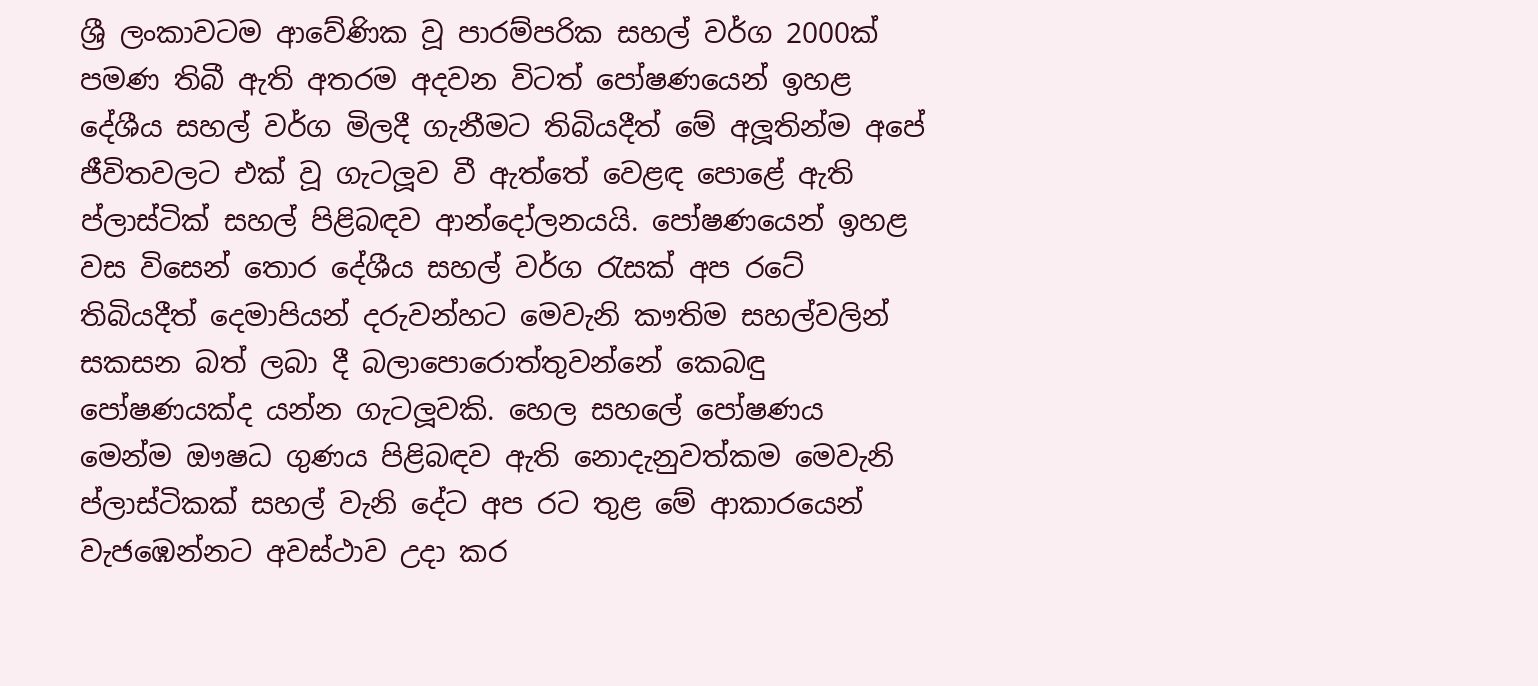ශ්‍රී ලංකාවටම ආවේණික වූ පාරම්පරික සහල් වර්ග 2000ක් පමණ තිබී ඇති අතරම අදවන විටත් පෝෂණයෙන් ඉහළ දේශීය සහල් වර්ග මිලදී ගැනීමට තිබියදීත් මේ අලූතින්ම අපේ ජීවිතවලට එක් වූ ගැටලූව වී ඇත්තේ වෙළඳ පොළේ ඇති ප්ලාස්ටික් සහල් පිළිබඳව ආන්දෝලනයයි. පෝෂණයෙන් ඉහළ වස විසෙන් තොර දේශීය සහල් වර්ග රැසක් අප රටේ තිබියදීත් දෙමාපියන් දරුවන්හට මෙවැනි කෟතිම සහල්වලින් සකසන බත් ලබා දී බලාපොරොත්තුවන්නේ කෙබඳු පෝෂණයක්ද යන්න ගැටලූවකි. හෙල සහලේ පෝෂණය මෙන්ම ඖෂධ ගුණය පිළිබඳව ඇති නොදැනුවත්කම මෙවැනි ප්ලාස්ටිකක් සහල් වැනි දේට අප රට තුළ මේ ආකාරයෙන් වැජඹෙන්නට අවස්ථාව උදා කර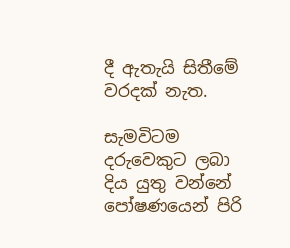දී ඇතැයි සිතීමේ වරදක් නැත.

සැමවිටම දරුවෙකුට ලබා දිය යුතු වන්නේ පෝෂණයෙන් පිරි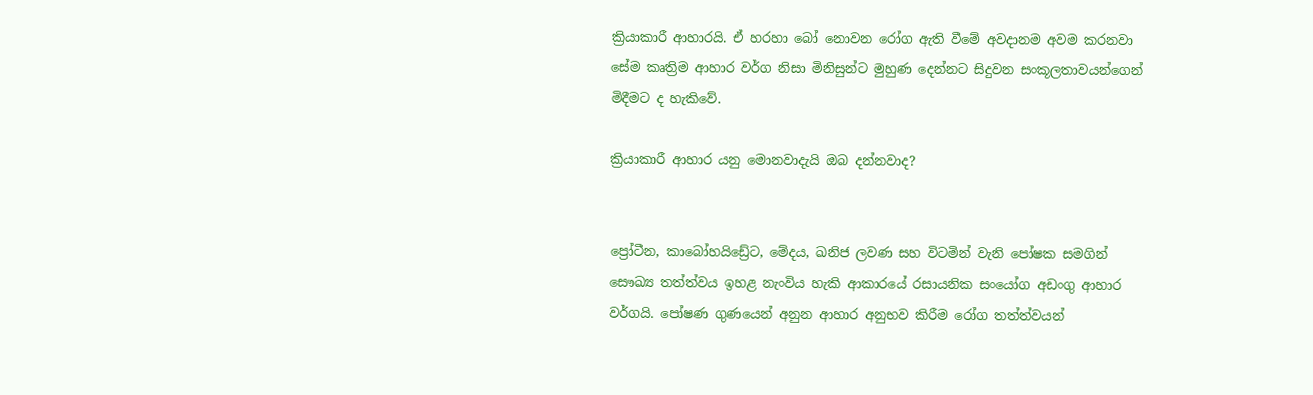ක්‍රියාකාරී ආහාරයි. ඒ හරහා බෝ නොවන රෝග ඇති වීමේ අවදානම අවම කරනවා සේම කෘත්‍රිම ආහාර වර්ග නිසා මිනිසුන්ට මුහුණ දෙන්නට සිදුවන සංකූලතාවයන්ගෙන් මිදීමට ද හැකිවේ.

ක්‍රියාකාරී ආහාර යනු මොනවාදැයි ඔබ දන්නවාද?


ප්‍රෝටීන, කාබෝහයිඩ්‍රේට, මේදය, ඛනිජ ලවණ සහ විටමින් වැනි පෝෂක සමගින් සෞඛ්‍ය තත්ත්වය ඉහළ නැංවිය හැකි ආකාරයේ රසායනික සංයෝග අඩංගු ආහාර වර්ගයි. පෝෂණ ගුණයෙන් අනුන ආහාර අනුභව කිරීම රෝග තත්ත්වයන්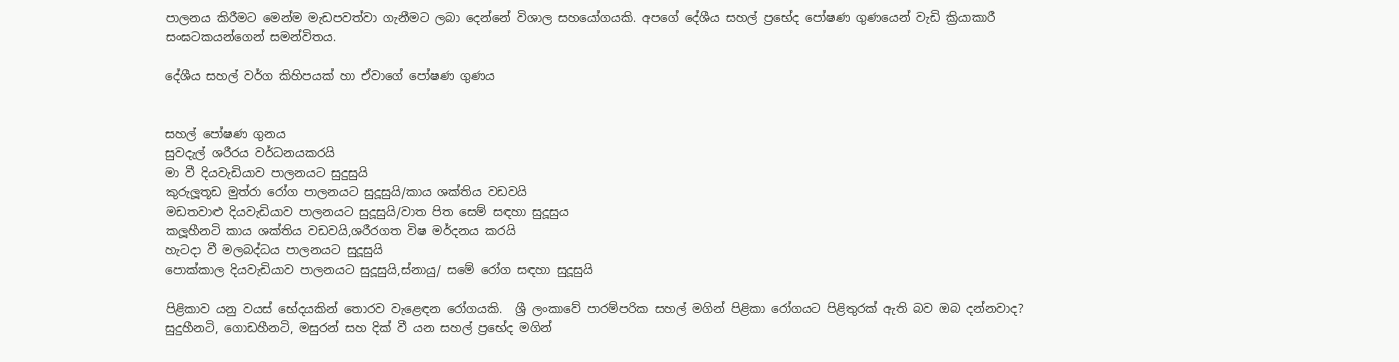පාලනය කිරීමට මෙන්ම මැඩපවත්වා ගැනීමට ලබා දෙන්නේ විශාල සහයෝගයකි. අපගේ දේශීය සහල් ප්‍රභේද පෝෂණ ගුණයෙන් වැඩි ක්‍රියාකාරී සංඝටකයන්ගෙන් සමන්විතය.

දේශීය සහල් වර්ග කිහිපයක් හා ඒවාගේ පෝෂණ ගුණය


සහල් පෝෂණ ගුනය
සුවදැල් ශරීරය වර්ධනයකරයි
මා වී දියවැඩියාව පාලනයට සුදුසුයි
කුරුලූතූඩ මුත්රා රෝග පාලනයට සුදූසුයි/කාය ශක්තිය වඩවයි
මඩතවාළු දියවැඩියාව පාලනයට සුදූසුයි/වාත පිත සෙම් සඳහා සුදූසුය
කලූහීනටි කාය ශක්තිය වඩවයි,ශරීරගත විෂ මර්දනය කරයි
හැටදා වී මලබද්ධය පාලනයට සුදූසුයි
පොක්කාල දියවැඩියාව පාලනයට සුදූසුයි,ස්නායු/ සමේ රෝග සඳහා සුදූසුයි

පිළිකාව යනු වයස් භේදයකින් තොරව වැළෙඳන රෝගයකි.  ශ්‍රී ලංකාවේ පාරම්පරික සහල් මගින් පිළිකා රෝගයට පිළිතුරක් ඇති බව ඔබ දන්නවාද? සුදුහීනටි, ගොඩහීනටි, මසුරන් සහ දික් වී යන සහල් ප්‍රභේද මගින්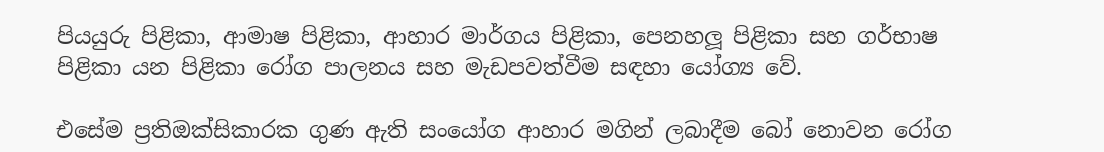පියයුරු පිළිකා, ආමාෂ පිළිකා, ආහාර මාර්ගය පිළිකා, පෙනහලූ පිළිකා සහ ගර්භාෂ පිළිකා යන පිළිකා රෝග පාලනය සහ මැඩපවත්වීම සඳහා යෝග්‍ය වේ.

එසේම ප්‍රතිඔක්සිකාරක ගුණ ඇති සංයෝග ආහාර මගින් ලබාදීම බෝ නොවන රෝග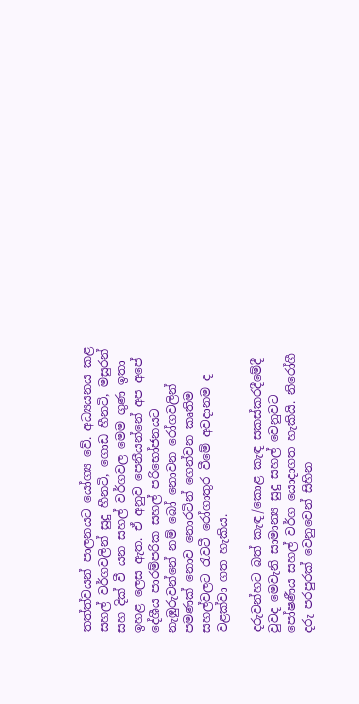තත්ත්වයන් පාලනයට යෝග්‍ය වේ. අධ්‍යයනය කළ සහල් වර්ගවලින් සුදු හීනටි, ගොඩ හීනටි, මසුරන් සහ දික් වී යන සහල් වර්ගවල මෙම ගුණ ඉතා ඉහළ ලෙස ඇත. ඒ අනුව පෙනීයන්නේ අප අපේ දේශීය පාරම්පරික සහල් පරිභෝජනයට නැඹුරුවන්නේ නම් බෝ නොවන රෝගවලින් පමණක් නොව නොරටින් ගෙන්වන කෘතිම සහල්වලට රැවටී රෝගාතුර වීමේ අවදානම ද වළක්වා ගත හැකිය.

දරුවන්හට බත් කැඳ/කොළ කැඳ සකස්කරදීමේදී වුවද මෙවැනි සාමාන්‍ය සුදු සහල් වෙනුවට පෝෂණීය සහල් වර්ග යොදාගත හැකියි. නිරෝගී දරු පරපුරක් වෙනුවෙන් සිහින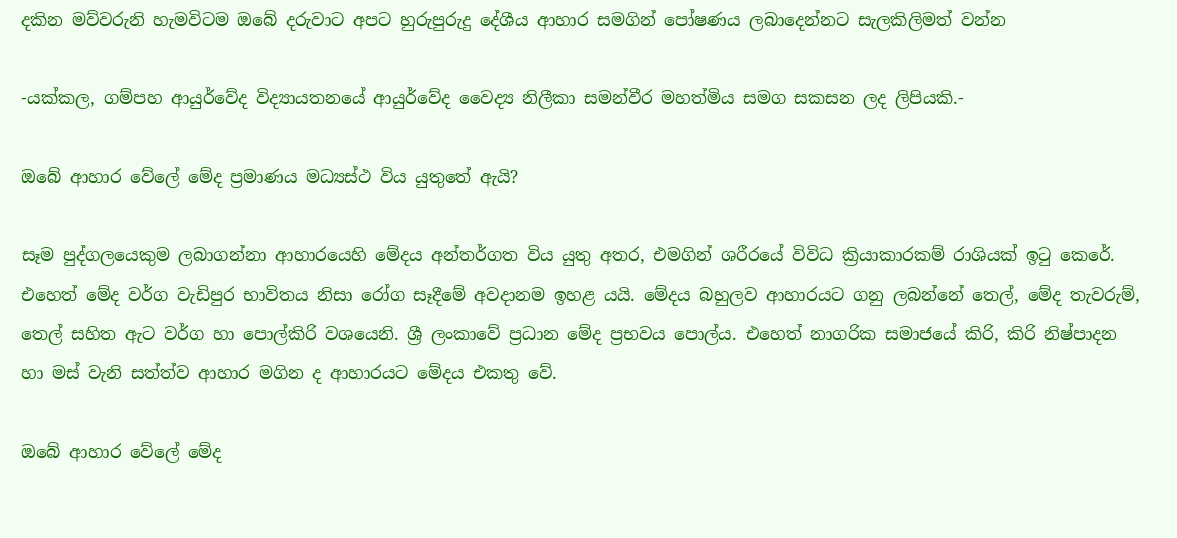දකින මව්වරුනි හැමවිටම ඔබේ දරුවාට අපට හුරුපුරුදු දේශීය ආහාර සමගින් පෝෂණය ලබාදෙන්නට සැලකිලිමත් වන්න

-යක්කල, ගම්පහ ආයුර්වේද විද්‍යායතනයේ ආයුර්වේද වෛද්‍ය නිලීකා සමන්වීර මහත්මිය සමග සකසන ලද ලිපියකි.-

ඔබේ ආහාර වේලේ මේද ප්‍රමාණය මධ්‍යස්ථ විය යුතුතේ ඇයි?

සෑම පුද්ගලයෙකුම ලබාගන්නා ආහාරයෙහි මේදය අන්තර්ගත විය යුතු අතර, එමගින් ශරීරයේ විවිධ ක්‍රියාකාරකම් රාශියක් ඉටු කෙරේ. එහෙත් මේද වර්ග වැඩිපුර භාවිතය නිසා රෝග සෑදීමේ අවදානම ඉහළ යයි. මේදය බහුලව ආහාරයට ගනු ලබන්නේ තෙල්, මේද තැවරුම්, තෙල් සහිත ඇට වර්ග හා පොල්කිරි වශයෙනි. ශ්‍රී ලංකාවේ ප්‍රධාන මේද ප්‍රභවය පොල්ය. එහෙත් නාගරික සමාජයේ කිරි, කිරි නිෂ්පාදන හා මස් වැනි සත්ත්ව ආහාර මගින ද ආහාරයට මේදය එකතු වේ.

ඔබේ ආහාර වේලේ මේද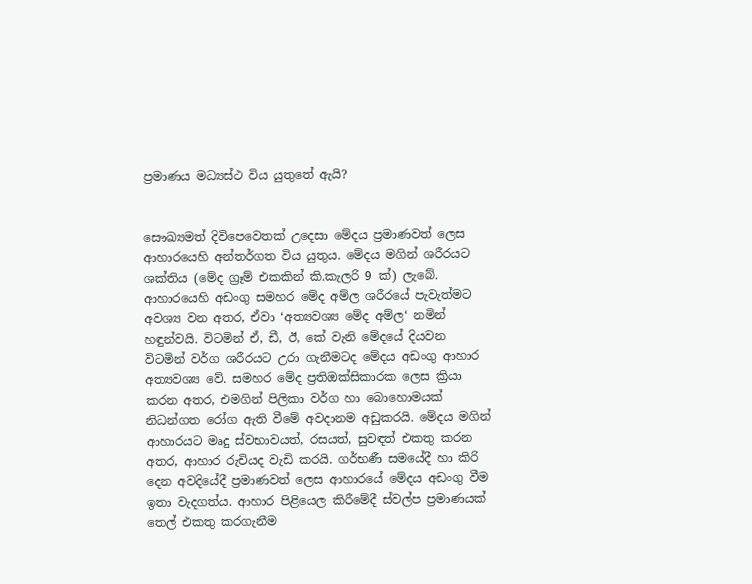ප්‍රමාණය මධ්‍යස්ථ විය යුතුතේ ඇයි?


සෞඛ්‍යමත් දිවිපෙවෙතක් උදෙසා මේදය ප්‍රමාණවත් ලෙස ආහාරයෙහි අන්තර්ගත විය යුතුය. මේදය මගින් ශරීරයට ශක්තිය (මේද ග්‍රෑම් එකකින් කි.කැලරි 9 ක්) ලැබේ. ආහාරයෙහි අඩංගු සමහර මේද අම්ල ශරීරයේ පැවැත්මට අවශ්‍ය වන අතර, ඒවා ‘අත්‍යවශ්‍ය මේද අම්ල‘ නමින් හඳුන්වයි. විටමින් ඒ, ඩී, ඊ, කේ වැනි මේදයේ දියවන විටමින් වර්ග ශරීරයට උරා ගැනීමටද මේදය අඩංගු ආහාර අත්‍යවශ්‍ය වේ. සමහර මේද ප්‍රතිඔක්සිකාරක ලෙස ක්‍රියා කරන අතර, එමගින් පිලිකා වර්ග හා බොහොමයක් නිධන්ගත රෝග ඇති වීමේ අවදානම අඩුකරයි. මේදය මගින් ආහාරයට මෘදු ස්වභාවයත්, රසයත්, සුවඳත් එකතු කරන අතර, ආහාර රුචියද වැඩි කරයි. ගර්භණී සමයේදී හා කිරි දෙන අවදියේදී ප්‍රමාණවත් ලෙස ආහාරයේ මේදය අඩංගු වීම ඉතා වැදගත්ය. ආහාර පිළියෙල කිරීමේදී ස්වල්ප ප්‍රමාණයක් තෙල් එකතු කරගැනීම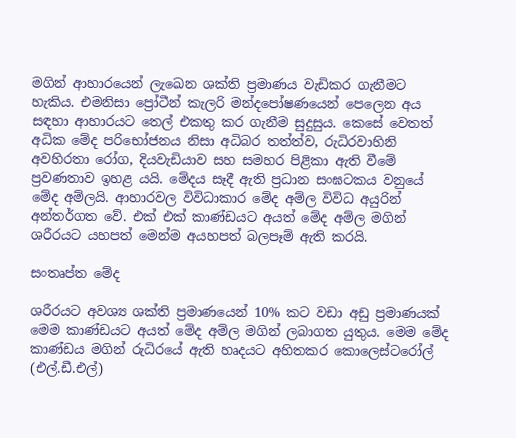මගින් ආහාරයෙන් ලැඛෙන ශක්ති ප්‍රමාණය වැඩිකර ගැනීමට හැකිය. එමනිසා ප්‍රෝටීන් කැලරි මන්දපෝෂණයෙන් පෙලෙන අය සඳහා ආහාරයට තෙල් එකතු කර ගැනීම සුදුසුය. කෙසේ වෙතත් අධික මේද පරිභෝජනය නිසා අධිබර තත්ත්ව, රුධිරවාහිනි අවහිරතා රෝග, දියවැඩියාව සහ සමහර පිළිකා ඇති වීමේ ප්‍රවණතාව ඉහළ යයි. මේදය සෑදී ඇති ප්‍රධාන සංඝටකය වනුයේ මේද අම්ලයි. ආහාරවල විවිධාකාර මේද අම්ල විවිධ අයුරින් අන්තර්ගත වේ. එක් එක් කාණ්ඩයට අයත් මේද අම්ල මගින් ශරීරයට යහපත් මෙන්ම අයහපත් බලපෑම් ඇති කරයි.

සංතෘප්ත මේද

ශරීරයට අවශ්‍ය ශක්ති ප්‍රමාණයෙන් 10% කට වඩා අඩු ප්‍රමාණයක් මෙම කාණ්ඩයට අයත් මේද අම්ල මගින් ලබාගත යුතුය. මෙම මේද කාණ්ඩය මගින් රුධිරයේ ඇති හෘදයට අහිතකර කොලෙස්ටරෝල් (එල්.ඩී.එල්)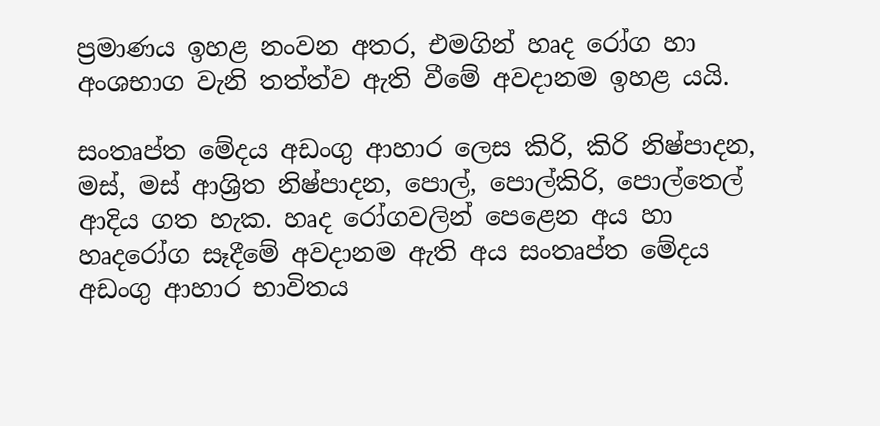ප්‍රමාණය ඉහළ නංවන අතර, එමගින් හෘද රෝග හා අංශභාග වැනි තත්ත්ව ඇති වීමේ අවදානම ඉහළ යයි.

සංතෘප්ත මේදය අඩංගු ආහාර ලෙස කිරි, කිරි නිෂ්පාදන, මස්, මස් ආශ්‍රිත නිෂ්පාදන, පොල්, පොල්කිරි, පොල්තෙල් ආදිය ගත හැක. හෘද රෝගවලින් පෙළෙන අය හා හෘදරෝග සෑදීමේ අවදානම ඇති අය සංතෘප්ත මේදය අඩංගු ආහාර භාවිතය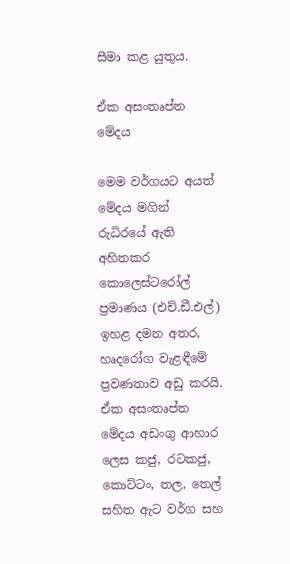සීමා කළ යුතුය.

ඒක අසංතෘප්ත මේදය

මෙම වර්ගයට අයත් මේදය මගින් රුධිරයේ ඇති අහිතකර කොලෙස්ටරෝල් ප්‍රමාණය (එච්.ඩී.එල්) ඉහළ දමන අතර, හෘදරෝග වැළඳීමේ ප්‍රවණතාව අඩු කරයි. ඒක අසංතෘප්ත මේදය අඩංගු ආහාර ලෙස කජු, රටකජු, කොට්ටං, තල, තෙල් සහිත ඇට වර්ග සහ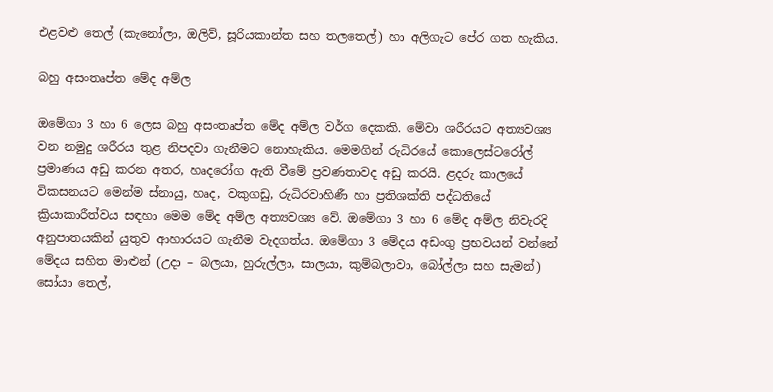එළවළු තෙල් (කැනෝලා, ඔලිව්, සූරියකාන්ත සහ තලතෙල්) හා අලිගැට පේර ගත හැකිය.

බහු අසංතෘප්ත මේද අම්ල

ඔමේගා 3 හා 6 ලෙස බහු අසංතෘප්ත මේද අම්ල වර්ග දෙකකි. මේවා ශරීරයට අත්‍යවශ්‍ය වන නමුදු ශරීරය තුළ නිපදවා ගැනීමට නොහැකිය. මෙමගින් රුධිරයේ කොලෙස්ටරෝල් ප්‍රමාණය අඩු කරන අතර, හෘදරෝග ඇති වීමේ ප්‍රවණතාවද අඩු කරයි. ළදරු කාලයේ විකසනයට මෙන්ම ස්නායු, හෘද, වකුගඩු, රුධිරවාහිණී හා ප්‍රතිශක්ති පද්ධතියේ ක්‍රියාකාරීත්වය සඳහා මෙම මේද අම්ල අත්‍යවශ්‍ය වේ. ඔමේගා 3 හා 6 මේද අම්ල නිවැරදි අනුපාතයකින් යුතුව ආහාරයට ගැනීම වැදගත්ය. ඔමේගා 3 මේදය අඩංගු ප්‍රභවයන් වන්නේ මේදය සහිත මාළුන් (උදා – බලයා, හුරුල්ලා, සාලයා, කුම්බලාවා, බෝල්ලා සහ සැමන්) සෝයා තෙල්,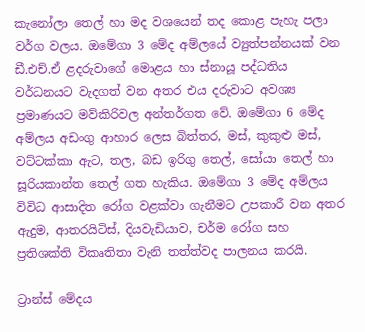කැනෝලා තෙල් හා මද වශයෙන් තද කොළ පැහැ පලා වර්ග වලය. ඔමේගා 3 මේද අම්ලයේ ව්‍යුත්පන්නයක් වන ඩී.එච්.ඒ ළදරුවාගේ මොළය හා ස්නායූ පද්ධතිය වර්ධනයට වැදගත් වන අතර එය දරුවාට අවශ්‍ය ප්‍රමාණයට මව්කිරිවල අන්තර්ගත වේ. ඔමේගා 6 මේද අම්ලය අඩංගු ආහාර ලෙස බිත්තර, මස්, කුකුළු මස්, වට්ටක්කා ඇට, තල, බඩ ඉරිගු තෙල්, සෝයා තෙල් හා සූරියකාන්ත තෙල් ගත හැකිය. ඔමේගා 3 මේද අම්ලය විවිධ ආසාදිත රෝග වළක්වා ගැනීමට උපකාරී වන අතර ඇදුම, ආතරයිටිස්, දියවැඩියාව, චර්ම රෝග සහ ප්‍රතිශක්ති විකෘතිතා වැනි තත්ත්වද පාලනය කරයි.

ට්‍රාන්ස් මේදය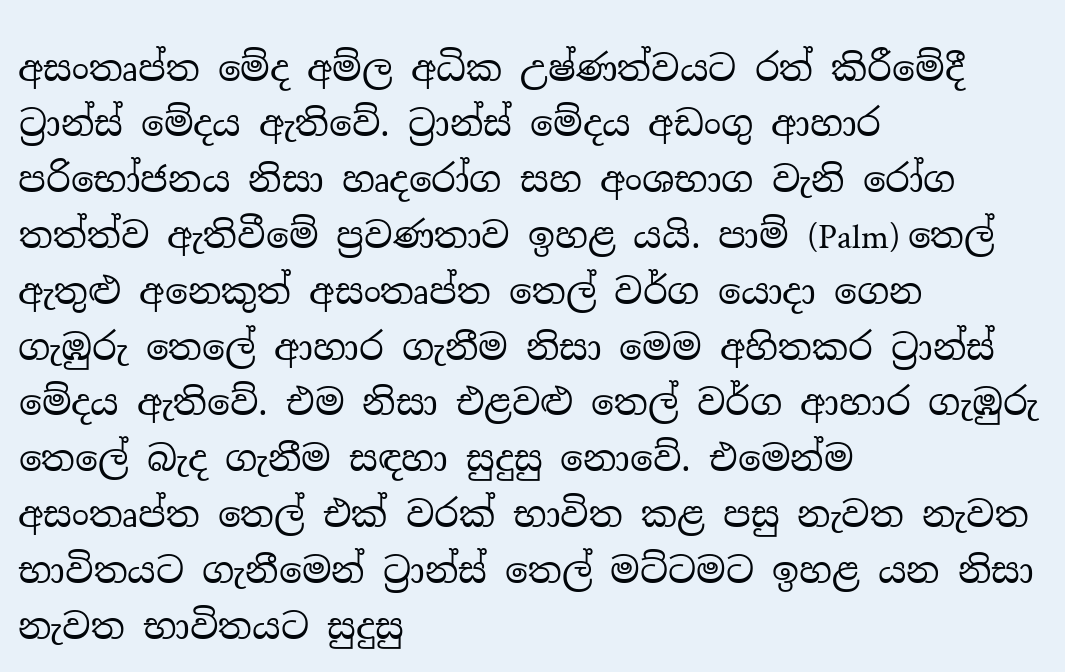අසංතෘප්ත මේද අම්ල අධික උෂ්ණත්වයට රත් කිරීමේදී ට්‍රාන්ස් මේදය ඇතිවේ. ට්‍රාන්ස් මේදය අඩංගු ආහාර පරිභෝජනය නිසා හෘදරෝග සහ අංශභාග වැනි රෝග තත්ත්ව ඇතිවීමේ ප්‍රවණතාව ඉහළ යයි. පාම් (Palm) තෙල් ඇතුළු අනෙකුත් අසංතෘප්ත තෙල් වර්ග යොදා ගෙන ගැඹුරු තෙලේ ආහාර ගැනීම නිසා මෙම අහිතකර ට්‍රාන්ස් මේදය ඇතිවේ. එම නිසා එළවළු තෙල් වර්ග ආහාර ගැඹුරු තෙලේ බැද ගැනීම සඳහා සුදුසු නොවේ. එමෙන්ම අසංතෘප්ත තෙල් එක් වරක් භාවිත කළ පසු නැවත නැවත භාවිතයට ගැනීමෙන් ට්‍රාන්ස් තෙල් මට්ටමට ඉහළ යන නිසා නැවත භාවිතයට සුදුසු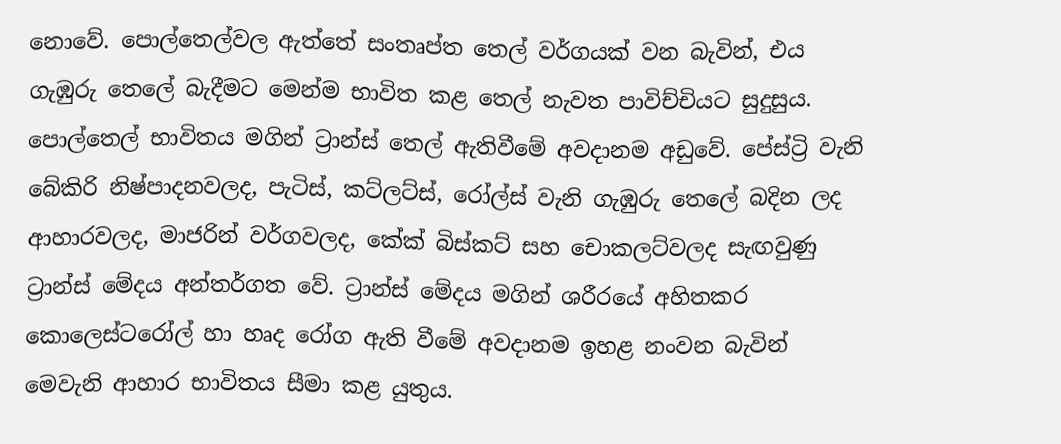නොවේ. පොල්තෙල්වල ඇත්තේ සංතෘප්ත තෙල් වර්ගයක් වන බැවින්, එය ගැඹුරු තෙලේ බැදීමට මෙන්ම භාවිත කළ තෙල් නැවත පාවිච්චියට සුදුසුය. පොල්තෙල් භාවිතය මගින් ට්‍රාන්ස් තෙල් ඇතිවීමේ අවදානම අඩුවේ. පේස්ට්‍රි වැනි බේකිරි නිෂ්පාදනවලද, පැටිස්, කට්ලට්ස්, රෝල්ස් වැනි ගැඹුරු තෙලේ බදින ලද ආහාරවලද, මාජරින් වර්ගවලද, කේක් බිස්කට් සහ චොකලට්වලද සැඟවුණු ට්‍රාන්ස් මේදය අන්තර්ගත වේ. ට්‍රාන්ස් මේදය මගින් ශරීරයේ අහිතකර කොලෙස්ටරෝල් හා හෘද රෝග ඇති වීමේ අවදානම ඉහළ නංවන බැවින් මෙවැනි ආහාර භාවිතය සීමා කළ යුතුය.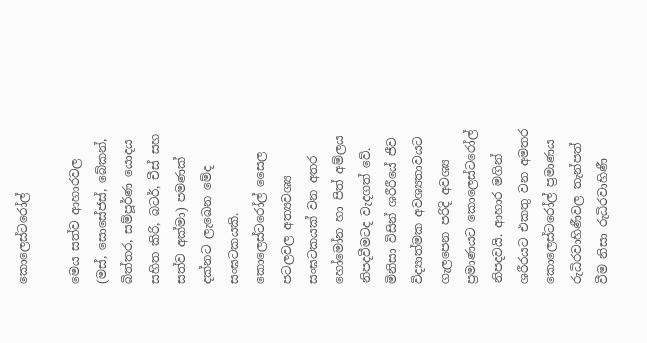කොලෙස්ටරෝල්

මෙය සත්ව ආහාරවල (මස්, සොසේජස්, බේකන්, බිත්තර, සම්පූර්ණ යොදය සහිත කිරි, බටර්, චීස් සහ සත්ව අක්මා) පමණක් දක්නට ලැඛෙන මේද සංඝටකයකි. කොලෙස්ටරෝල් සෛල පටලවල අත්‍යවශ්‍ය සංඝටකයක් වන අතර හෝමෝන හා පිත් අම්ලය නිපදවීමටද වැදගත් වේ. මිනිසා විසින් ශරීරීයේ ජීව විද්‍යාත්මක අවශ්‍යතාවයට ගැලපෙන පරිදි අවශ්‍ය ප්‍රමාණයට කොලෙස්ටරෝල් නිපදවයි. ආහාර මගින් ශරීරයට එකතු වන අමතර කොලෙස්ටරෝල් ප්‍රමාණය රුධිරවාහිණීවල තැන්පත් වීම නිසා රුධිරවාහිණී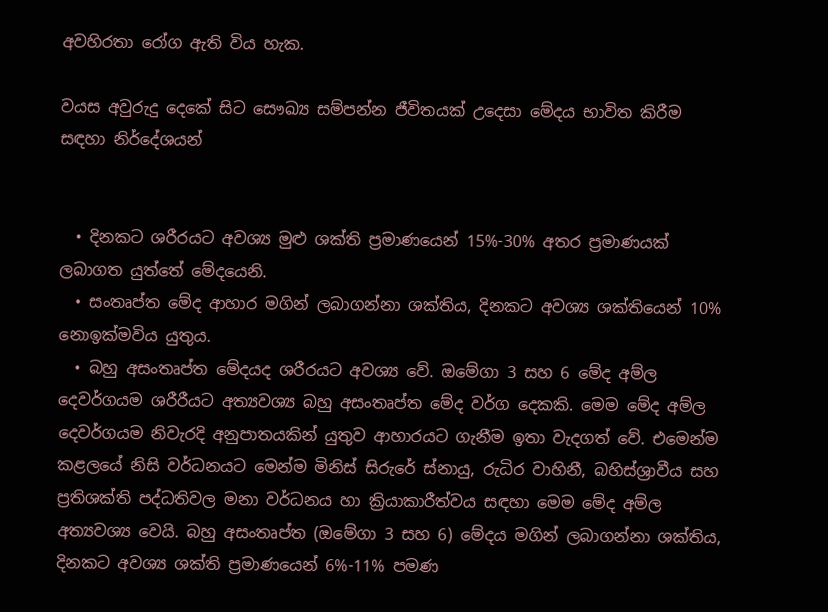අවහිරතා රෝග ඇති විය හැක.

වයස අවුරුදු දෙකේ සිට සෞඛ්‍ය සම්පන්න ජීවිතයක් උදෙසා මේදය භාවිත කිරීම සඳහා නිර්දේශයන්


  • දිනකට ශරීරයට අවශ්‍ය මුළු ශක්ති ප්‍රමාණයෙන් 15%-30% අතර ප්‍රමාණයක් ලබාගත යුත්තේ මේදයෙනි.
  • සංතෘප්ත මේද ආහාර මගින් ලබාගන්නා ශක්තිය, දිනකට අවශ්‍ය ශක්තියෙන් 10% නොඉක්මවිය යුතුය.
  • බහු අසංතෘප්ත මේදයද ශරීරයට අවශ්‍ය වේ. ඔමේගා 3 සහ 6 මේද අම්ල දෙවර්ගයම ශරීරීයට අත්‍යවශ්‍ය බහු අසංතෘප්ත මේද වර්ග දෙකකි. මෙම මේද අම්ල දෙවර්ගයම නිවැරදි අනුපාතයකින් යුතුව ආහාරයට ගැනීම ඉතා වැදගත් වේ. එමෙන්ම කළලයේ නිසි වර්ධනයට මෙන්ම මිනිස් සිරුරේ ස්නායු, රුධිර වාහිනී, බහිස්ශ්‍රාවීය සහ ප්‍රතිශක්ති පද්ධතිවල මනා වර්ධනය හා ක්‍රියාකාරීත්වය සඳහා මෙම මේද අම්ල අත්‍යවශ්‍ය වෙයි. බහු අසංතෘප්ත (ඔමේගා 3 සහ 6) මේදය මගින් ලබාගන්නා ශක්තිය, දිනකට අවශ්‍ය ශක්ති ප්‍රමාණයෙන් 6%-11% පමණ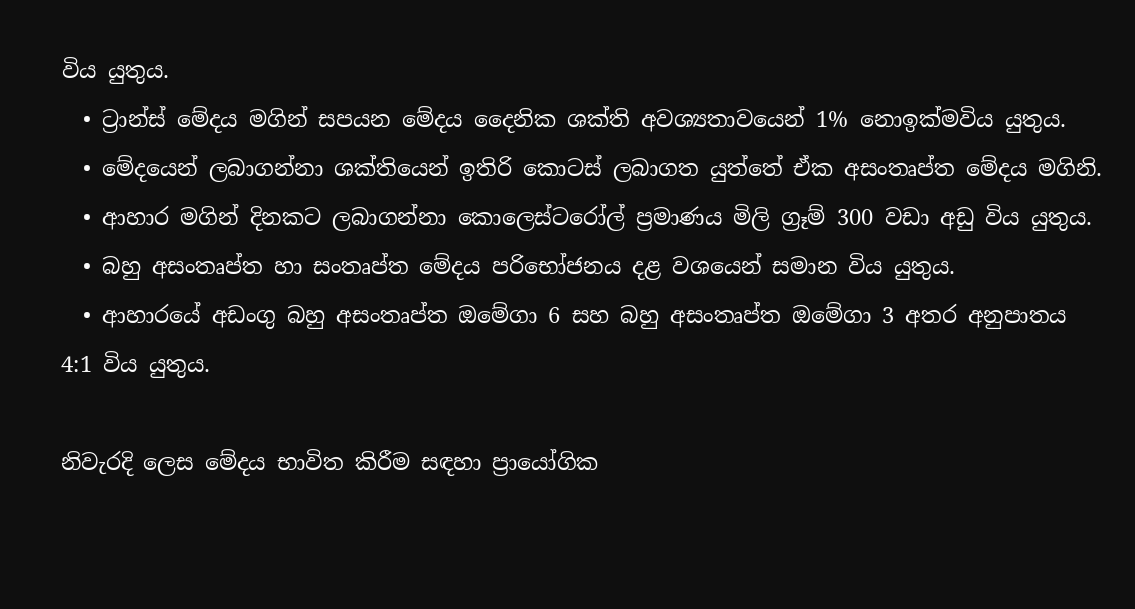විය යුතුය.
  • ට්‍රාන්ස් මේදය මගින් සපයන මේදය දෛනික ශක්ති අවශ්‍යතාවයෙන් 1% නොඉක්මවිය යුතුය.
  • මේදයෙන් ලබාගන්නා ශක්තියෙන් ඉතිරි කොටස් ලබාගත යුත්තේ ඒක අසංතෘප්ත මේදය මගිනි.
  • ආහාර මගින් දිනකට ලබාගන්නා කොලෙස්ටරෝල් ප්‍රමාණය මිලි ග්‍රෑම් 300 වඩා අඩු විය යුතුය.
  • බහු අසංතෘප්ත හා සංතෘප්ත මේදය පරිභෝජනය දළ වශයෙන් සමාන විය යුතුය.
  • ආහාරයේ අඩංගු බහු අසංතෘප්ත ඔමේගා 6 සහ බහු අසංතෘප්ත ඔමේගා 3 අතර අනුපාතය 4:1 විය යුතුය.

නිවැරදි ලෙස මේදය භාවිත කිරීම සඳහා ප්‍රායෝගික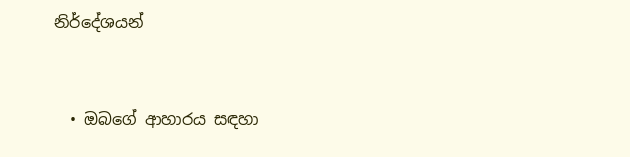නිර්දේශයන්


  • ඔබගේ ආහාරය සඳහා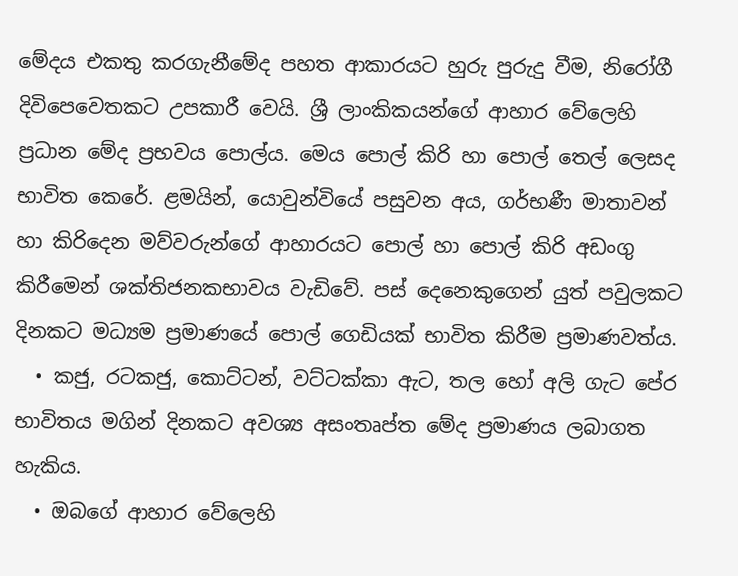මේදය එකතු කරගැනීමේද පහත ආකාරයට හුරු පුරුදු වීම, නිරෝගී දිවිපෙවෙතකට උපකාරී වෙයි. ශ්‍රී ලාංකිකයන්ගේ ආහාර වේලෙහි ප්‍රධාන මේද ප්‍රභවය පොල්ය. මෙය පොල් කිරි හා පොල් තෙල් ලෙසද භාවිත කෙරේ. ළමයින්, යොවුන්වියේ පසුවන අය, ගර්භණී මාතාවන් හා කිරිදෙන මව්වරුන්ගේ ආහාරයට පොල් හා පොල් කිරි අඩංගු කිරීමෙන් ශක්තිජනකභාවය වැඩිවේ. පස් දෙනෙකුගෙන් යුත් පවුලකට දිනකට මධ්‍යම ප්‍රමාණයේ පොල් ගෙඩියක් භාවිත කිරීම ප්‍රමාණවත්ය.
  • කජු, රටකජු, කොට්ටන්, වට්ටක්කා ඇට, තල හෝ අලි ගැට පේර භාවිතය මගින් දිනකට අවශ්‍ය අසංතෘප්ත මේද ප්‍රමාණය ලබාගත හැකිය.
  • ඔබගේ ආහාර වේලෙහි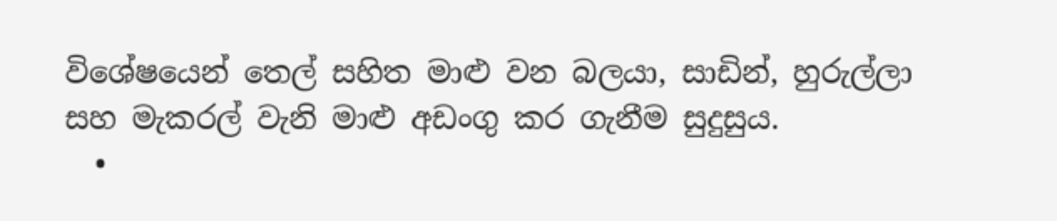විශේෂයෙන් තෙල් සහිත මාළු වන බලයා, සාඩින්, හුරුල්ලා සහ මැකරල් වැනි මාළු අඩංගු කර ගැනීම සුදුසුය.
  •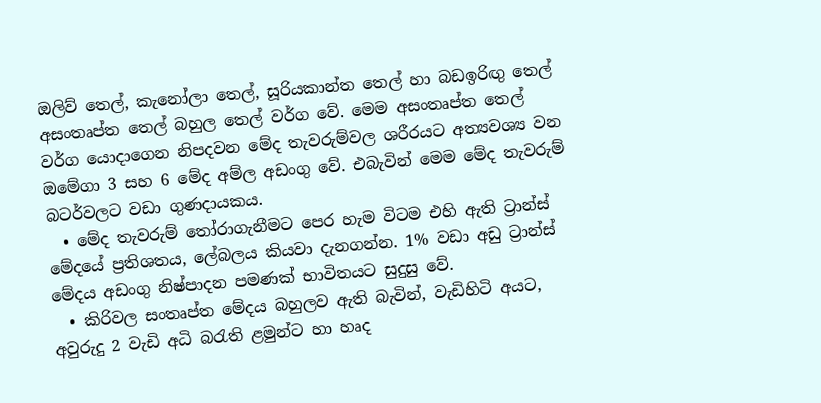ඔලිව් තෙල්, කැනෝලා තෙල්, සූරියකාන්ත තෙල් හා බඩඉරිඟු තෙල් අසංතෘප්ත තෙල් බහුල තෙල් වර්ග වේ. මෙම අසංතෘප්ත තෙල් වර්ග යොදාගෙන නිපදවන මේද තැවරුම්වල ශරීරයට අත්‍යවශ්‍ය වන ඔමේගා 3 සහ 6 මේද අම්ල අඩංගු වේ. එබැවින් මෙම මේද තැවරුම් බටර්වලට වඩා ගුණදායකය.
  • මේද තැවරුම් තෝරාගැනීමට පෙර හැම විටම එහි ඇති ට්‍රාන්ස් මේදයේ ප්‍රතිශතය, ලේබලය කියවා දැනගන්න. 1% වඩා අඩු ට්‍රාන්ස් මේදය අඩංගු නිෂ්පාදන පමණක් භාවිතයට සුදුසු වේ.
  • කිරිවල සංතෘප්ත මේදය බහුලව ඇති බැවින්, වැඩිහිටි අයට, අවුරුදු 2 වැඩි අධි බරැති ළමුන්ට හා හෘද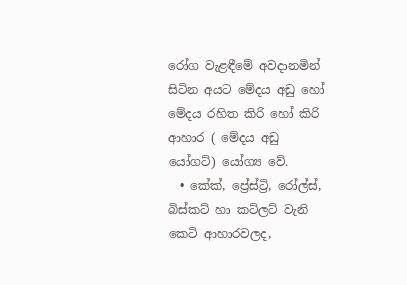රෝග වැළඳීමේ අවදානමින් සිටින අයට මේදය අඩු හෝ මේදය රහිත කිරි හෝ කිරි ආහාර ( මේදය අඩු යෝගට්) යෝග්‍ය වේ.
  • කේක්, ප්‍රේස්ට්‍රි, රෝල්ස්, බිස්කට් හා කට්ලට් වැනි කෙටි ආහාරවලද,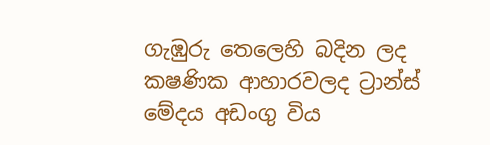ගැඹුරු තෙලෙහි බදින ලද ක‍ෂණික ආහාරවලද ට්‍රාන්ස් මේදය අඩංගු විය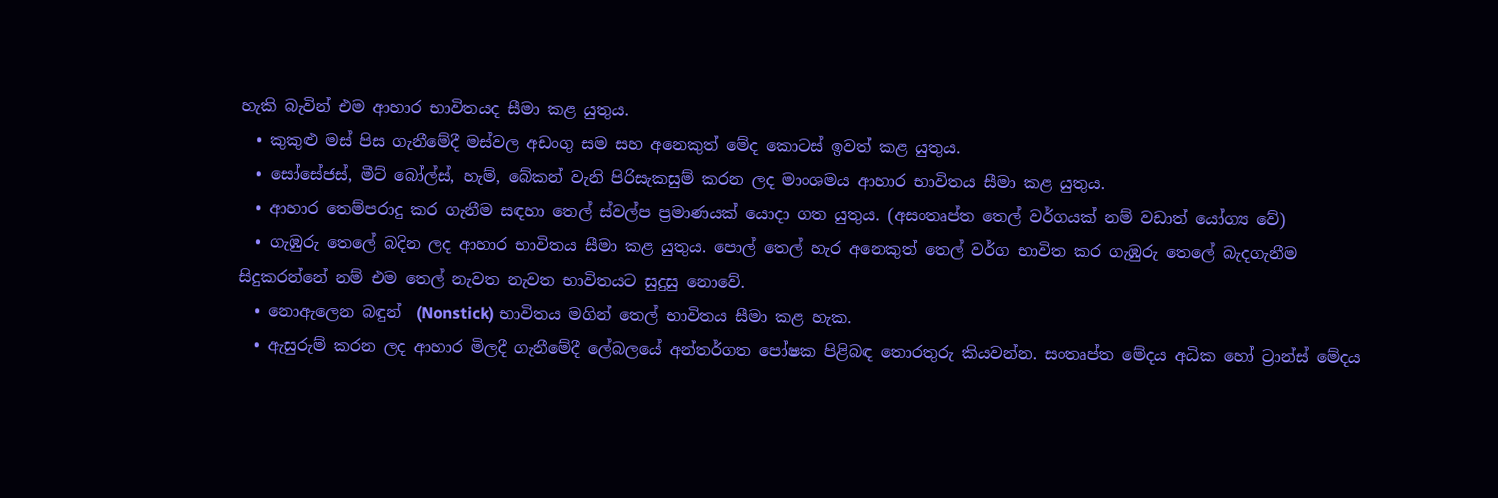හැකි බැවින් එම ආහාර භාවිතයද සීමා කළ යුතුය.
  • කුකුළු මස් පිස ගැනීමේදී මස්වල අඩංගු සම සහ අනෙකුත් මේද කොටස් ඉවත් කළ යුතුය.
  • සෝසේජස්, මීට් බෝල්ස්, හැම්, බේකන් වැනි පිරිසැකසුම් කරන ලද මාංශමය ආහාර භාවිතය සීමා කළ යුතුය.
  • ආහාර තෙම්පරාදු කර ගැනීම සඳහා තෙල් ස්වල්ප ප්‍රමාණයක් යොදා ගත යුතුය. (අසංතෘප්ත තෙල් වර්ගයක් නම් වඩාත් යෝග්‍ය වේ)
  • ගැඹුරු තෙලේ බදින ලද ආහාර භාවිතය සීමා කළ යුතුය. පොල් තෙල් හැර අනෙකුත් තෙල් වර්ග භාවිත කර ගැඹුරු තෙලේ බැදගැනීම සිදුකරන්නේ නම් එම තෙල් නැවත නැවත භාවිතයට සුදුසු නොවේ.
  • නොඇලෙන බඳුන්  (Nonstick) භාවිතය මගින් තෙල් භාවිතය සීමා කළ හැක.
  • ඇසුරුම් කරන ලද ආහාර මිලදී ගැනීමේදී ලේබලයේ අන්තර්ගත පෝෂක පිළිබඳ තොරතුරු කියවන්න. සංතෘප්ත මේදය අධික හෝ ට්‍රාන්ස් මේදය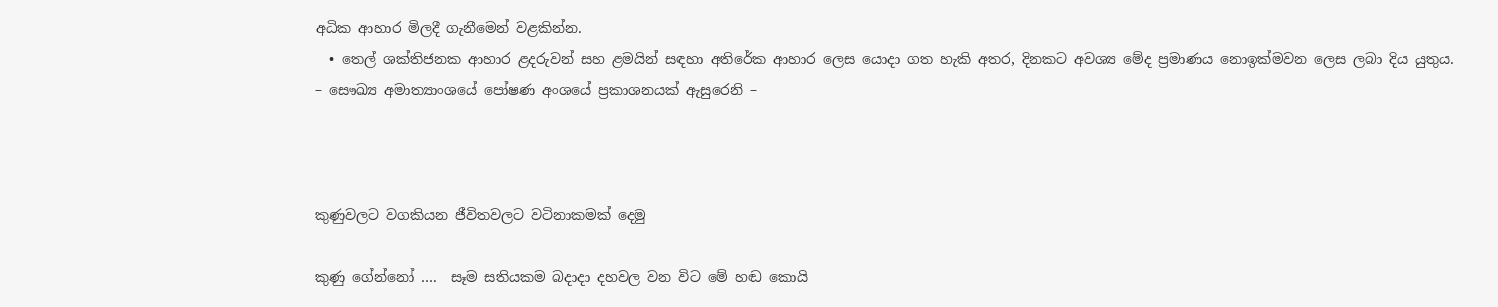අධික ආහාර මිලදී ගැනීමෙන් වළකින්න.
  • තෙල් ශක්තිජනක ආහාර ළදරුවන් සහ ළමයින් සඳහා අතිරේක ආහාර ලෙස යොදා ගත හැකි අතර, දිනකට අවශ්‍ය මේද ප්‍රමාණය නොඉක්මවන ලෙස ලබා දිය යුතුය.
– සෞඛ්‍ය අමාත්‍යාංශයේ පෝෂණ අංශයේ ප්‍රකාශනයක් ඇසුරෙනි –



කුණුවලට වගකියන ජීවිතවලට වටිනාකමක් දෙමු

කුණු ගේන්නෝ ….  සෑම සතියකම බදාදා දහවල වන විට මේ හඬ කොයි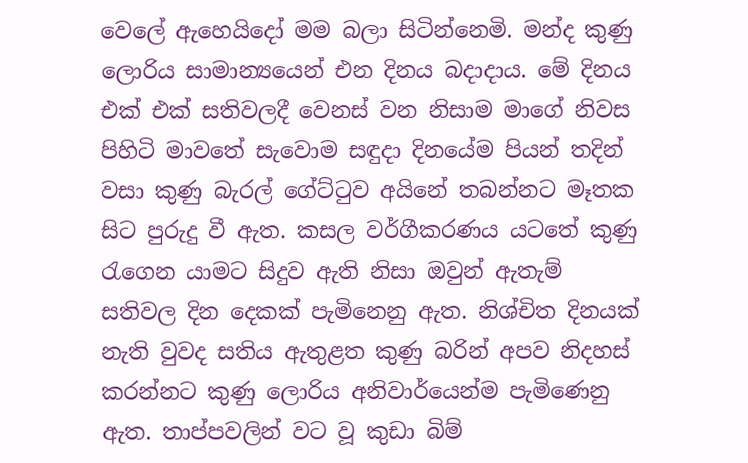වෙලේ ඇහෙයිදෝ මම බලා සිටින්නෙමි. මන්ද කුණු ලොරිය සාමාන්‍යයෙන් එන දිනය බදාදාය. මේ දිනය එක් එක් සතිවලදී වෙනස් වන නිසාම මාගේ නිවස පිහිටි මාවතේ සැවොම සඳුදා දිනයේම පියන් තදින් වසා කුණු බැරල් ගේට්ටුව අයිනේ තබන්නට මෑතක සිට පුරුදු වී ඇත. කසල වර්ගීකරණය යටතේ කුණු රැගෙන යාමට සිදුව ඇති නිසා ඔවුන් ඇතැම් සතිවල දින දෙකක් පැමිනෙනු ඇත. නිශ්චිත දිනයක් නැති වුවද සතිය ඇතුළත කුණු බරින් අපව නිදහස් කරන්නට කුණු ලොරිය අනිවාර්යෙන්ම පැමිණෙනු ඇත. තාප්පවලින් වට වූ කුඩා බිම්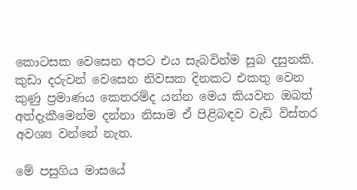කොටසක වෙසෙන අපට එය සැබවින්ම සුබ දසුනකි. කුඩා දරුවන් වෙසෙන නිවසක දිනකට එකතු වෙන කුණු ප්‍රමාණය කෙතරම්ද යන්න මෙය කියවන ඔබත් අත්දැකීමෙන්ම දන්නා නිසාම ඒ පිළිබඳව වැඩි විස්තර අවශ්‍ය වන්නේ නැත.

මේ පසුගිය මාසයේ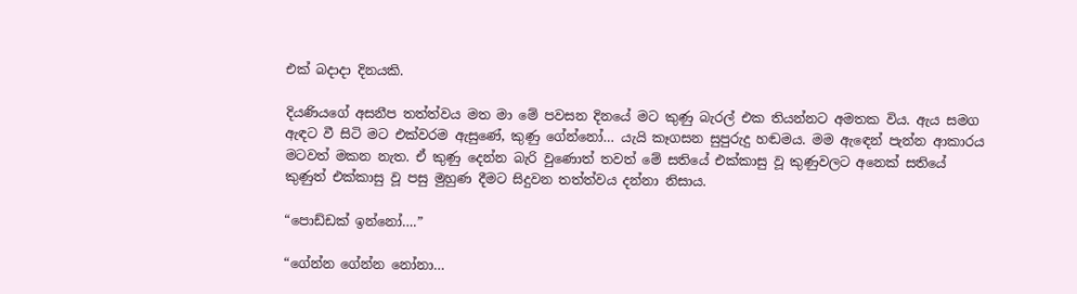එක් බදාදා දිනයකි.

දියණියගේ අසනීප තත්ත්වය මත මා මේ පවසන දිනයේ මට කුණු බැරල් එක තියන්නට අමතක විය. ඇය සමග ඇඳට වී සිටි මට එක්වරම ඇසුණේ, කුණු ගේන්නෝ… යැයි කෑගසන සුපුරුදු හඬමය. මම ඇඳෙන් පැන්න ආකාරය මටවත් මකන නැත. ඒ කුණු දෙන්න බැරි වුණොත් තවත් මේ සතියේ එක්කාසු වූ කුණුවලට අනෙක් සතියේ කුණුත් එක්කාසු වූ පසු මුහුණ දීමට සිදුවන තත්ත්වය දන්නා නිසාය.

“පොඩ්ඩක් ඉන්නෝ….”

“ගේන්න ගේන්න නෝනා…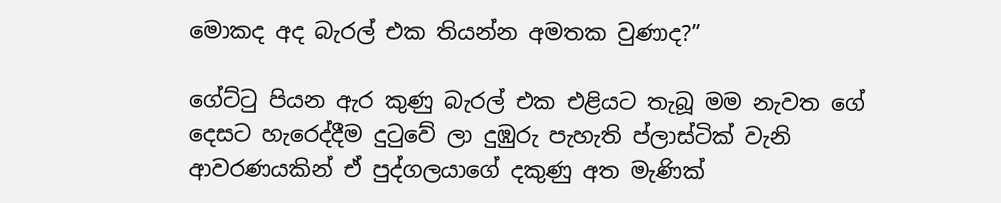මොකද අද බැරල් එක තියන්න අමතක වුණාද?”

ගේට්ටු පියන ඇර කුණු බැරල් එක එළියට තැබූ මම නැවත ගේ දෙසට හැරෙද්දීම දුටුවේ ලා දුඹුරු පැහැති ප්ලාස්ටික් වැනි ආවරණයකින් ඒ පුද්ගලයාගේ දකුණු අත මැණික්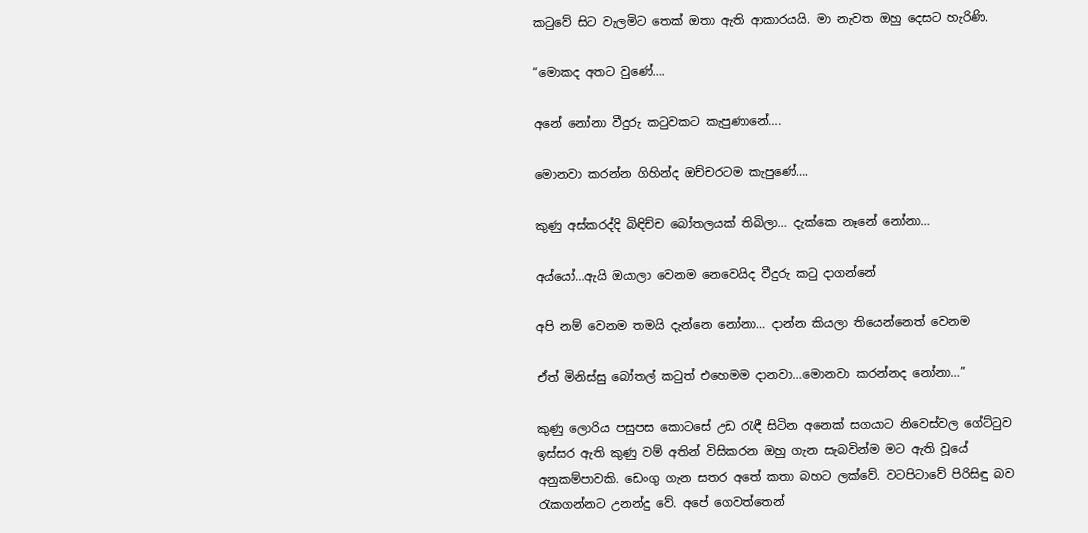කටුවේ සිට වැලමිට තෙක් ඔතා ඇති ආකාරයයි. මා නැවත ඔහු දෙසට හැරිණි.

“මොකද අතට වුණේ….

අනේ නෝනා වීදුරු කටුවකට කැපුණානේ….

මොනවා කරන්න ගිහින්ද ඔච්චරටම කැපුණේ….

කුණු අස්කරද්දි බිඳිච්ච බෝතලයක් තිබිලා… දැක්කෙ නෑනේ නෝනා…

අය්යෝ…ඇයි ඔයාලා වෙනම නෙවෙයිද වීදුරු කටු දාගන්නේ

අපි නම් වෙනම තමයි දැන්නෙ නෝනා… දාන්න කියලා තියෙන්නෙත් වෙනම

ඒත් මිනිස්සු බෝතල් කටුත් එහෙමම දානවා…මොනවා කරන්නද නෝනා…”

කුණු ලොරිය පසුපස කොටසේ උඩ රැඳී සිටින අනෙක් සගයාට නිවෙස්වල ගේට්ටුව ඉස්සර ඇති කුණු වම් අතින් විසිකරන ඔහු ගැන සැබවින්ම මට ඇති වූයේ අනුකම්පාවකි. ඩෙංගු ගැන සතර අතේ කතා බහට ලක්වේ. වටපිටාවේ පිරිසිඳු බව රැකගන්නට උනන්දු වේ. අපේ ගෙවත්තෙන්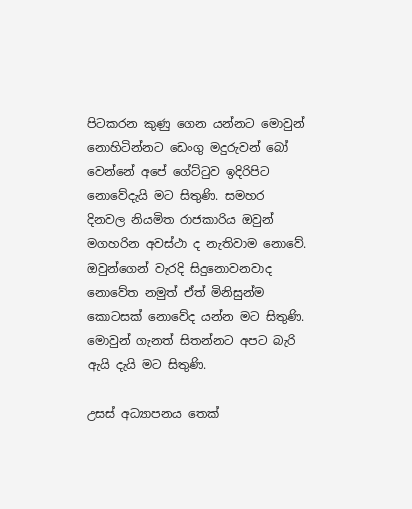පිටකරන කුණු ගෙන යන්නට මොවුන් නොහිටින්නට ඩෙංගු මදුරුවන් බෝ වෙන්නේ අපේ ගේට්ටුව ඉදිරිපිට නොවේදැයි මට සිතුණි. සමහර දිනවල නියමිත රාජකාරිය ඔවුන් මගහරින අවස්ථා ද නැතිවාම නොවේ. ඔවුන්ගෙන් වැරදි සිදුනොවනවාද නොවේත නමුත් ඒත් මිනිසුන්ම කොටසක් නොවේද යන්න මට සිතුණි. මොවුන් ගැනත් සිතන්නට අපට බැරි ඇයි දැයි මට සිතුණි.

උසස් අධ්‍යාපනය තෙක්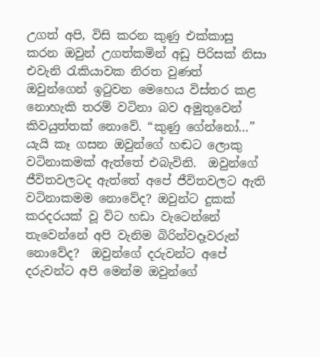උගත් අපි, විසි කරන කුණු එක්කාසු කරන ඔවුන් උගත්කමින් අඩු පිරිසක් නිසා එවැනි රැකියාවක නිරත වුණත් ඔවුන්ගෙන් ඉටුවන මෙහෙය විස්තර කළ නොහැකි තරම් වටිනා බව අමුතුවෙන් කිවයුත්තක් නොවේ. “කුණු ගේන්නෝ…” යැයි කෑ ගසන ඔවුන්ගේ හඬට ලොකු වටිනාකමක් ඇත්තේ එබැවිනි.  ඔවුන්ගේ  ජීවිතවලටද ඇත්තේ අපේ ජීවිතවලට ඇති වටිනාකමම නොවේද? ඔවුන්ට දුකක් කරදරයක් වූ විට හඩා වැටෙන්නේ තැවෙන්නේ අපි වැනිම බිරින්වදෑවරුන් නොවේද?  ඔවුන්ගේ දරුවන්ට අපේ දරුවන්ට අපි මෙන්ම ඔවුන්ගේ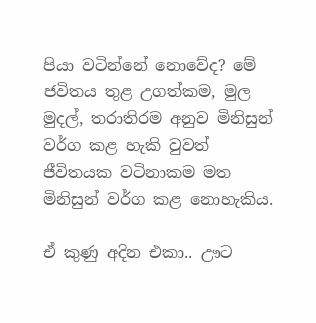පියා වටින්නේ නොවේද? මේ ජවිතය තුළ උගත්කම, මුල මුදල්, තරාතිරම අනුව මිනිසුන් වර්ග කළ හැකි වුවත් ජීවිතයක වටිනාකම මත මිනිසුන් වර්ග කළ නොහැකිය.

ඒ කුණු අදින එකා.. ඌට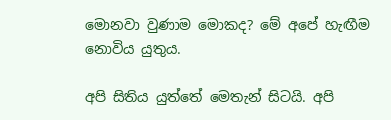මොනවා වුණාම මොකද? මේ අපේ හැඟීම නොවිය යුතුය.

අපි සිතිය යුත්තේ මෙතැන් සිටයි. අපි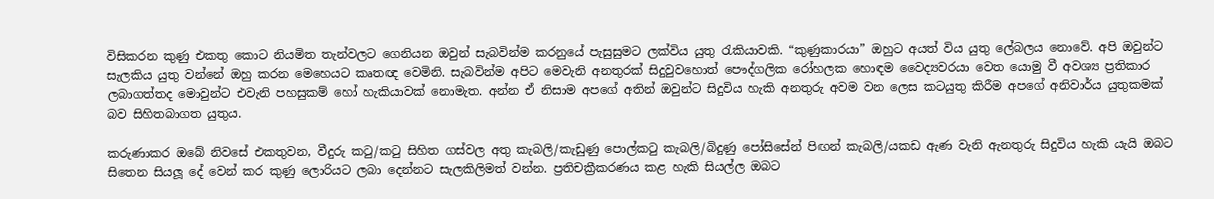විසිකරන කුණු එකතු කොට නියමිත තැන්වලට ගෙනියන ඔවුන් සැබවින්ම කරනුයේ පැසුසුමට ලක්විය යුතු රැකියාවකි. “කුණුකාරයා” ඔහුට අයත් විය යුතු ලේබලය නොවේ. අපි ඔවුන්ට සැලකිය යුතු වන්නේ ඔහු කරන මෙහෙයට කෘතඥ වෙමිනි. සැබවින්ම අපිට මෙවැනි අනතුරක් සිදුවුවහොත් පෞද්ගලික රෝහලක හොඳම වෛද්‍යවරයා වෙත යොමු වී අවශ්‍ය ප්‍රතිකාර ලබාගත්තද මොවුන්ට එවැනි පහසුකම් හෝ හැකියාවක් නොමැත. අන්න ඒ නිසාම අපගේ අතින් ඔවුන්ට සිදුවිය හැකි අනතුරු අවම වන ලෙස කටයුතු කිරීම අපගේ අනිවාර්ය යුතුකමක් බව සිහිතබාගත යුතුය.

කරුණාකර ඔබේ නිවසේ එකතුවන, වීදුරු කටු/කටු සිහිත ගස්වල අතු කැබලි/කැඩුණු පොල්කටු කැබලි/බිදුණු පෝසිසේන් පිඟන් කැබලි/යකඩ ඇණ වැනි ඇනතුරු සිදුවිය හැකි යැයි ඔබට සිතෙන සියලූ දේ වෙන් කර කුණු ලොරියට ලබා දෙන්නට සැලකිලිමත් වන්න. ප්‍රතිචක්‍රීකරණය කළ හැකි සියල්ල ඔබට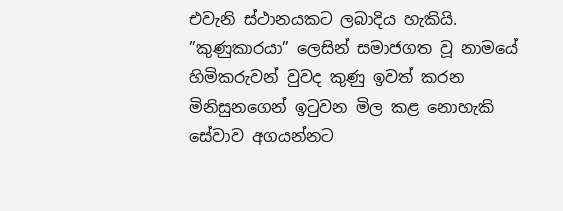එවැනි ස්ථානයකට ලබාදිය හැකියි. ”කුණුකාරයා” ලෙසින් සමාජගත වූ නාමයේ හිමිකරුවන් වුවද කුණු ඉවත් කරන මිනිසුනගෙන් ඉටුවන මිල කළ නොහැකි සේවාව අගයන්නට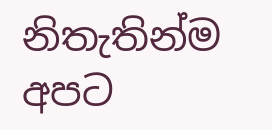නිතැතින්ම අපට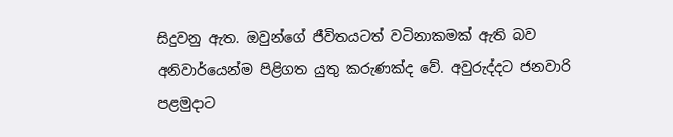සිදුවනු ඇත. ඔවුන්ගේ ජීවිතයටත් වටිනාකමක් ඇති බව අනිවාර්යෙන්ම පිළිගත යුතු කරුණක්ද වේ. අවුරුද්දට ජනවාරි පළමුදාට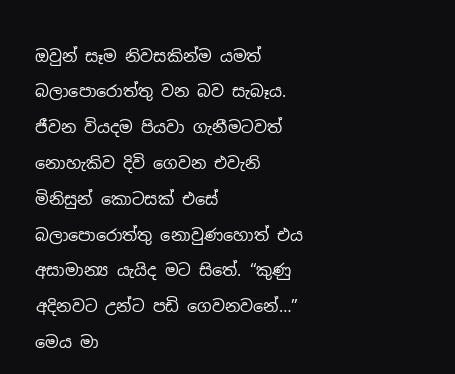ඔවුන් සෑම නිවසකින්ම යමත් බලාපොරොත්තු වන බව සැබෑය. ජීවන වියදම පියවා ගැනීමටවත් නොහැකිව දිවි ගෙවන එවැනි මිනිසුන් කොටසක් එසේ බලාපොරොත්තු නොවුණහොත් එය අසාමාන්‍ය යැයිද මට සිතේ. “කුණු අදිනවට උන්ට පඩි ගෙවනවනේ…” මෙය මා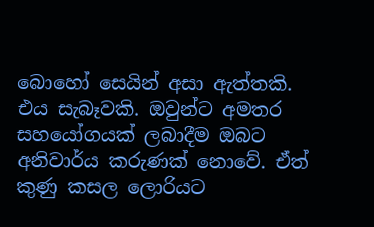බොහෝ සෙයින් අසා ඇත්තකි. එය සැබෑවකි. ඔවුන්ට අමතර සහයෝගයක් ලබාදීම ඔබට අනිවාර්ය කරුණක් නොවේ. ඒත් කුණු කසල ලොරියට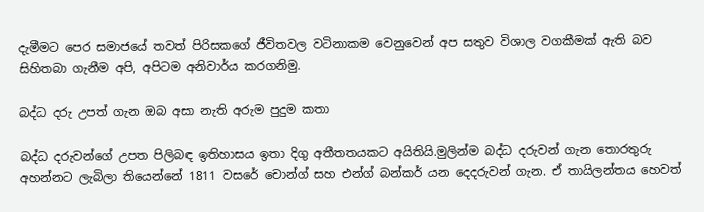දැමීමට පෙර සමාජයේ තවත් පිරිසකගේ ජීවිතවල වටිනාකම වෙනුවෙන් අප සතුව විශාල වගකීමක් ඇති බව සිහිතබා ගැනීම අපි, අපිටම අනිවාර්ය කරගනිමු.

බද්ධ දරු උපත් ගැන ඔබ අසා නැති අරුම පුදුම කතා

බද්ධ දරුවන්ගේ උපත පිලිබඳ ඉතිහාසය ඉතා දිගු අතීතතයකට අයිතියි.මුලින්ම බද්ධ දරුවන් ගැන තොරතුරු අහන්නට ලැබිලා තියෙන්නේ 1811 වසරේ චොන්ග් සහ එන්ග් බන්කර් යන දෙදරුවන් ගැන. ඒ තායිලන්තය හෙවත්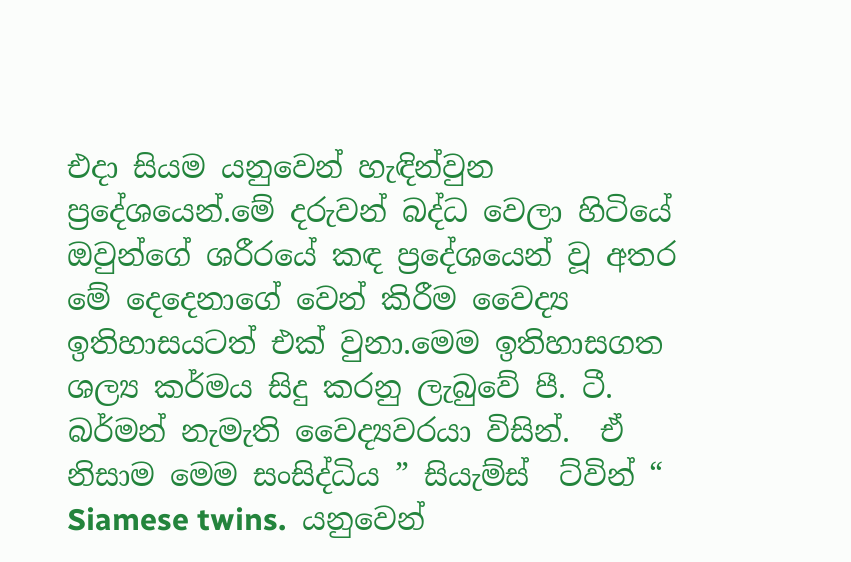එදා සියම යනුවෙන් හැඳින්වුන ප්‍රදේශයෙන්.මේ දරුවන් බද්ධ වෙලා හිටියේ ඔවුන්ගේ ශරීරයේ කඳ ප්‍රදේශයෙන් වූ අතර මේ දෙදෙනාගේ වෙන් කිරීම වෛද්‍ය ඉතිහාසයටත් එක් වුනා.මෙම ඉතිහාසගත ශල්‍ය කර්මය සිදු කරනු ලැබුවේ පී. ටී. බර්මන් නැමැති වෛද්‍යවරයා විසින්.  ඒ නිසාම මෙම සංසිද්ධිය ” සියැම්ස්  ට්වින් “ Siamese twins.  යනුවෙන්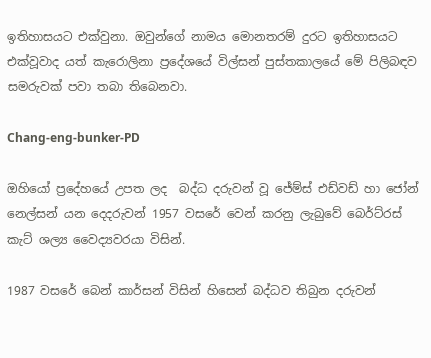ඉතිහාසයට එක්වුනා. ඔවුන්ගේ නාමය මොනතරම් දුරට ඉතිහාසයට එක්වූවාද යත් කැරොලිනා ප්‍රදේශයේ විල්සන් පුස්තකාලයේ මේ පිලිබඳව සමරුවක් පවා තබා තිබෙනවා.

Chang-eng-bunker-PD

ඔහියෝ ප්‍රදේහයේ උපත ලද  බද්ධ දරුවන් වූ ජේම්ස් එඩ්වඩ් හා ජෝන් නෙල්සන් යන දෙදරුවන් 1957 වසරේ වෙන් කරනු ලැබුවේ බෙර්ට්රස් කැට් ශල්‍ය වෛද්‍යවරයා විසින්.

1987 වසරේ බෙන් කාර්සන් විසින් හිසෙන් බද්ධව තිබුන දරුවන්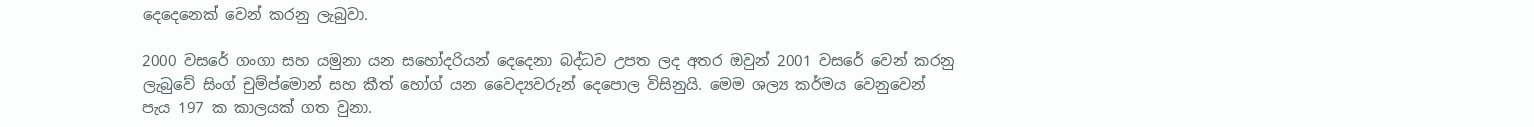දෙදෙනෙක් වෙන් කරනු ලැබුවා.

2000 වසරේ ගංගා සහ යමුනා යන සහෝදරියන් දෙදෙනා බද්ධව උපත ලද අතර ඔවුන් 2001 වසරේ වෙන් කරනු ලැබුවේ සිංග් චුම්ප්මොන් සහ කීත් හෝග් යන වෛද්‍යවරුන් දෙපොල විසිනුයි. මෙම ශල්‍ය කර්මය වෙනුවෙන් පැය 197 ක කාලයක් ගත වුනා.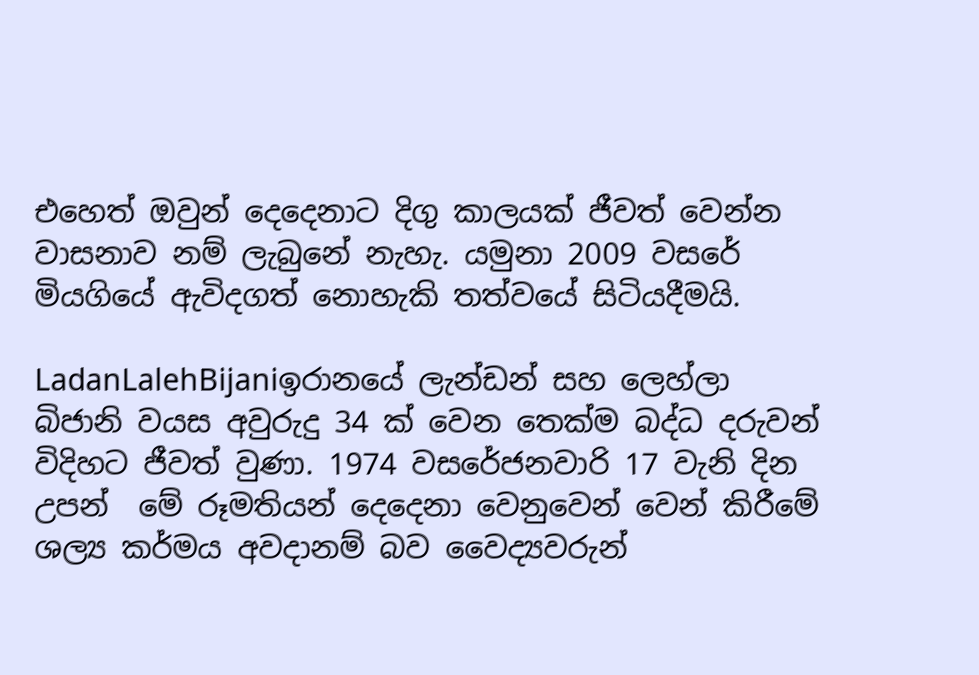එහෙත් ඔවුන් දෙදෙනාට දිගු කාලයක් ජීවත් වෙන්න වාසනාව නම් ලැබුනේ නැහැ. යමුනා 2009 වසරේ මියගියේ ඇවිදගත් නොහැකි තත්වයේ සිටියදීමයි.

LadanLalehBijaniඉරානයේ ලැන්ඩන් සහ ලෙහ්ලා බිජානි වයස අවුරුදු 34 ක් වෙන තෙක්ම බද්ධ දරුවන් විදිහට ජීවත් වුණා. 1974 වසරේජනවාරි 17 වැනි දින උපන්  මේ රූමතියන් දෙදෙනා වෙනුවෙන් වෙන් කිරීමේ ශල්‍ය කර්මය අවදානම් බව වෛද්‍යවරුන්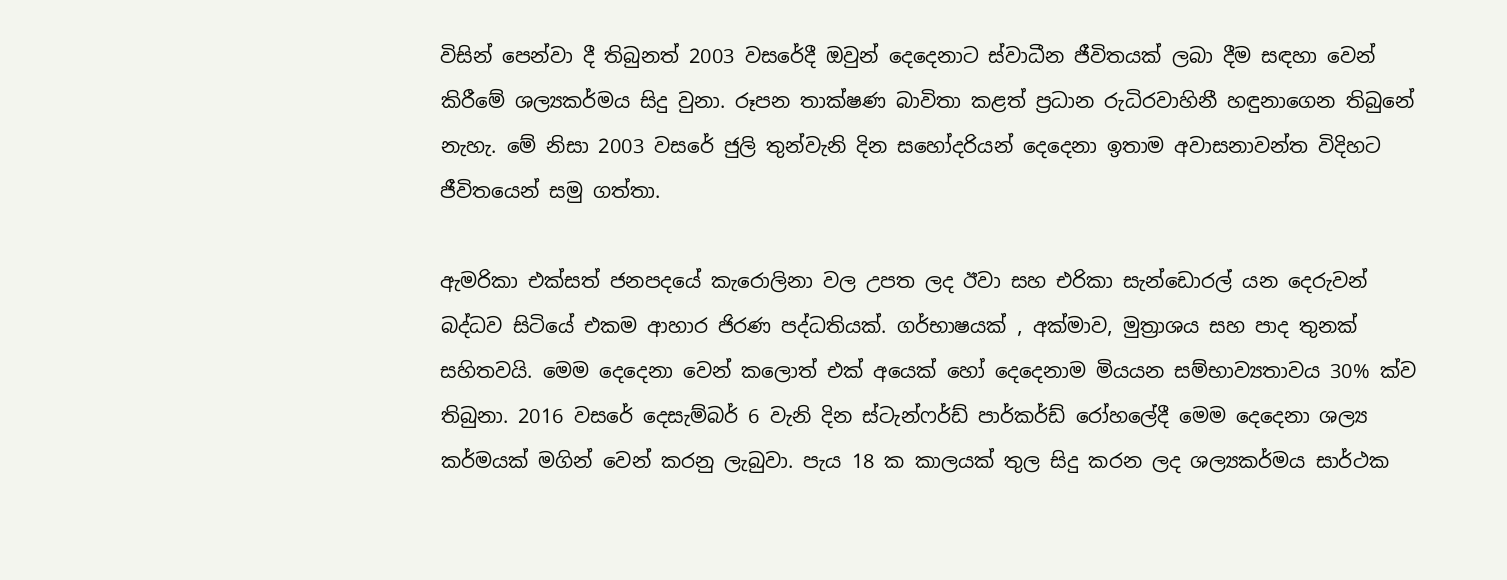විසින් පෙන්වා දී තිබුනත් 2003 වසරේදී ඔවුන් දෙදෙනාට ස්වාධීන ජීවිතයක් ලබා දීම සඳහා වෙන් කිරීමේ ශල්‍යකර්මය සිදු වුනා. රූපන තාක්ෂණ බාවිතා කළත් ප්‍රධාන රුධිරවාහිනී හඳුනාගෙන තිබුනේ නැහැ. මේ නිසා 2003 වසරේ ජුලි තුන්වැනි දින සහෝදරියන් දෙදෙනා ඉතාම අවාසනාවන්ත විදිහට ජීවිතයෙන් සමු ගත්තා.

ඇමරිකා එක්සත් ජනපදයේ කැරොලිනා වල උපත ලද ඊවා සහ එරිකා සැන්ඩොරල් යන දෙරුවන් බද්ධව සිටියේ එකම ආහාර ජිරණ පද්ධතියක්. ගර්භාෂයක් , අක්මාව, මුත්‍රාශය සහ පාද තුනක් සහිතවයි. මෙම දෙදෙනා වෙන් කලොත් එක් අයෙක් හෝ දෙදෙනාම මියයන සම්භාව්‍යතාවය 30% ක්ව තිබුනා. 2016 වසරේ දෙසැම්බර් 6 වැනි දින ස්ටැන්ෆර්ඩ් පාර්කර්ඩ් රෝහලේදී මෙම දෙදෙනා ශල්‍ය කර්මයක් මගින් වෙන් කරනු ලැබුවා. පැය 18 ක කාලයක් තුල සිදු කරන ලද ශල්‍යකර්මය සාර්ථක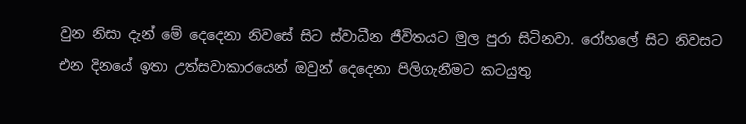වුන නිසා දැන් මේ දෙදෙනා නිවසේ සිට ස්වාධීන ජීවිතයට මුල පුරා සිටිනවා. රෝහලේ සිට නිවසට එන දිනයේ ඉතා උත්සවාකාරයෙන් ඔවුන් දෙදෙනා පිලිගැනීමට කටයුතු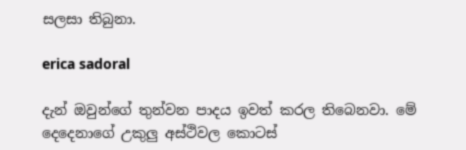සලසා තිබුනා.

erica sadoral

දැන් ඔවුන්ගේ තුන්වන පාදය ඉවත් කරල තිබෙනවා. මේ දෙදෙනාගේ උකුලු අස්ථිවල කොටස්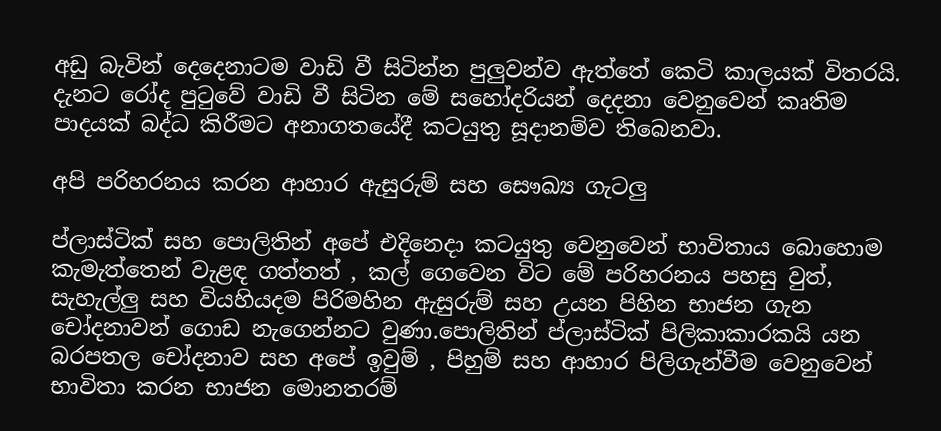අඩු බැවින් දෙදෙනාටම වාඩි වී සිටින්න පුලුවන්ව ඇත්තේ කෙටි කාලයක් විතරයි. දැනට රෝද පුටුවේ වාඩි වී සිටින මේ සහෝදරියන් දෙදනා වෙනුවෙන් කෘතිම පාදයක් බද්ධ කිරීමට අනාගතයේදී කටයුතු සූදානම්ව තිබෙනවා.

අපි පරිහරනය කරන ආහාර ඇසුරුම් සහ සෞඛ්‍ය ගැටලු

ප්ලාස්ටික් සහ පොලිතින් අපේ එදිනෙදා කටයුතු වෙනුවෙන් භාවිතාය බොහොම කැමැත්තෙන් වැළඳ ගත්තත් , කල් ගෙවෙන විට මේ පරිහරනය පහසු වුත්, සැහැල්ලු සහ වියහියදම පිරිමහින ඇසුරුම් සහ උයන පිහින භාජන ගැන චෝදනාවන් ගොඩ නැගෙන්නට වුණා.පොලිතින් ප්ලාස්ටික් පිලිකාකාරකයි යන බරපතල චෝදනාව සහ අපේ ඉවුම් , පිහුම් සහ ආහාර පිලිගැන්වීම වෙනුවෙන් භාවිතා කරන භාජන මොනතරම්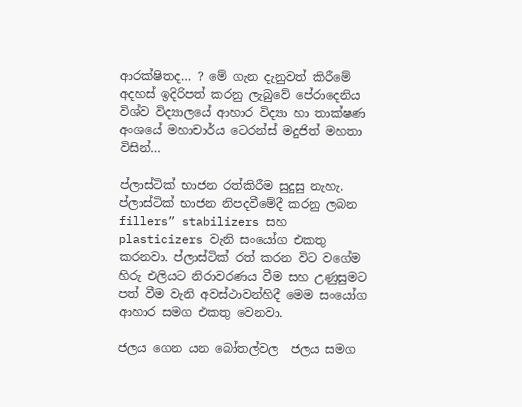ආරක්ෂිතද… ? මේ ගැන දැනුවත් කිරීමේ අදහස් ඉදිරිපත් කරනු ලැබුවේ පේරාදෙනිය විශ්ව විද්‍යාලයේ ආහාර විද්‍යා හා තාක්ෂණ අංශයේ මහාචාර්ය ටෙරන්ස් මදුජිත් මහතා විසින්…

ප්ලාස්ටික් භාජන රත්කිරීම සුදුසු නැහැ. ප්ලාස්ටික් භාජන නිපදවීමේදී කරනු ලබන fillers” stabilizers සහ plasticizers වැනි සංයෝග එකතු කරනවා. ප්ලාස්ටික් රත් කරන විට වගේම  හිරු එලියට නිරාවරණය වීම සහ උණුසුමට පත් වීම වැනි අවස්ථාවන්හිදී මෙම සංයෝග ආහාර සමග එකතු වෙනවා.

ජලය ගෙන යන බෝතල්වල  ජලය සමග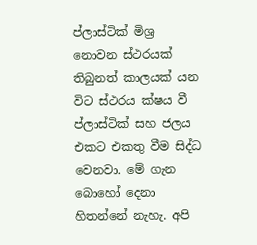ප්ලාස්ටික් මිශ්‍ර නොවන ස්ථරයක් තිබුනත් කාලයක් යන විට ස්ථරය ක්ෂය වී ප්ලාස්ටික් සහ ජලය එකට එකතු වීම සිද්ධ වෙනවා. මේ ගැන බොහෝ දෙනා හිතන්නේ නැහැ. අපි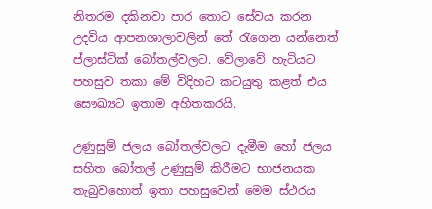නිතරම දකිනවා පාර තොට සේවය කරන උදවිය ආපනශාලාවලින් තේ රැගෙන යන්නෙත් ප්ලාස්ටික් බෝතල්වලට. වේලාවේ හැටියට පහසුව තකා මේ විදිහට කටයුතු කළත් එය සෞඛ්‍යට ඉතාම අහිතකරයි.

උණුසුම් ජලය බෝතල්වලට දැමීම හෝ ජලය සහිත බෝතල් උණුසුම් කිරීමට භාජනයක තැබුවහොත් ඉතා පහසුවෙන් මෙම ස්ථරය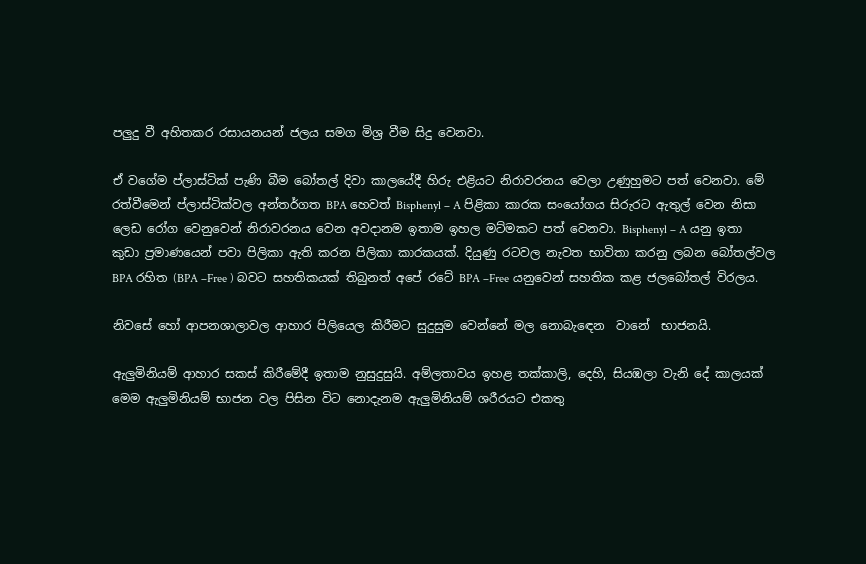පලුදු වී අහිතකර රසායනයන් ජලය සමග මිශ්‍ර වීම සිදු වෙනවා.

ඒ වගේම ප්ලාස්ටික් පැණි බීම බෝතල් දිවා කාලයේදී හිරු එළියට නිරාවරනය වෙලා උණුහුමට පත් වෙනවා. මේ රත්වීමෙන් ප්ලාස්ටික්වල අන්තර්ගත BPA හෙවත් Bisphenyl – A පිළිකා කාරක සංයෝගය සිරුරට ඇතුල් වෙන නිසා ලෙඩ රෝග වෙනුවෙන් නිරාවරනය වෙන අවදානම ඉතාම ඉහල මට්මකට පත් වෙනවා. Bisphenyl – A යනු ඉතා කුඩා ප්‍රමාණයෙන් පවා පිලිකා ඇති කරන පිලිකා කාරකයක්. දියුණු රටවල නැවත භාවිතා කරනු ලබන බෝතල්වල BPA රහිත (BPA –Free ) බවට සහතිකයක් තිබුනත් අපේ රටේ BPA –Free යනුවෙන් සහතික කළ ජලබෝතල් විරලය.

නිවසේ හෝ ආපනශාලාවල ආහාර පිලියෙල කිරීමට සුදුසුම වෙන්නේ මල නොබැඳෙන  වානේ  භාජනයි.

ඇලුමිනියම් ආහාර සකස් කිරීමේදී ඉතාම නුසුදුසුයි. අම්ලතාවය ඉහළ තක්කාලි, දෙහි, සියඹලා වැනි දේ කාලයක් මෙම ඇලුමිනියම් භාජන වල පිසින විට නොදැනම ඇලුමිනියම් ශරීරයට එකතු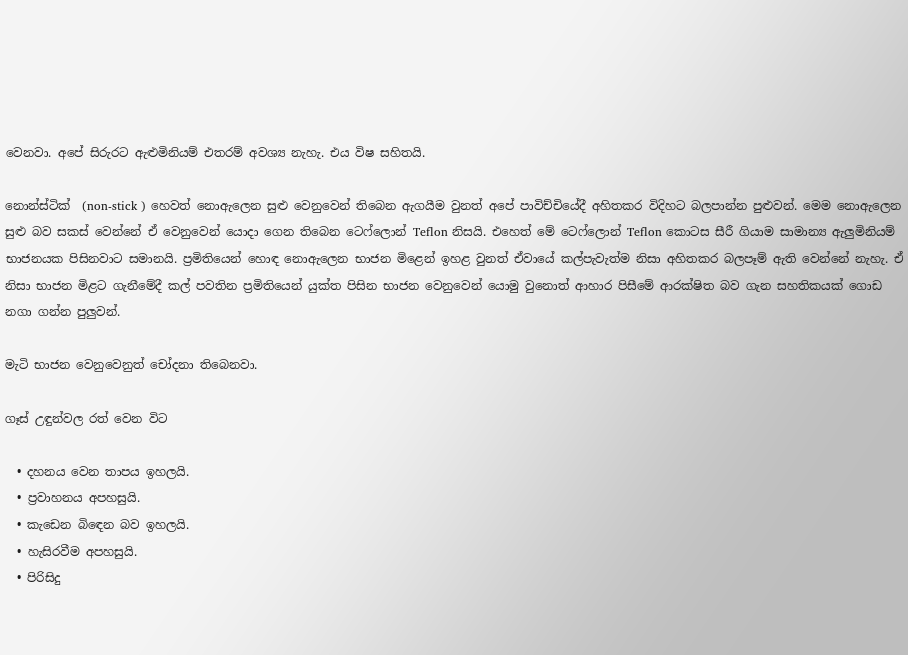වෙනවා. අපේ සිරුරට ඇළුමිනියම් එතරම් අවශ්‍ය නැහැ. එය විෂ සහිතයි.

නොන්ස්ටික්  (non-stick ) හෙවත් නොඇලෙන සුළු වෙනුවෙන් තිබෙන ඇගයීම වුනත් අපේ පාවිච්චියේදී අහිතකර විදිහට බලපාන්න පුළුවන්. මෙම නොඇලෙන සුළු බව සකස් වෙන්නේ ඒ වෙනුවෙන් යොදා ගෙන තිබෙන ටෙෆ්ලොන් Teflon නිසයි. එහෙත් මේ ටෙෆ්ලොන් Teflon කොටස සීරී ගියාම සාමාන්‍ය ඇලුමිනියම් භාජනයක පිසිනවාට සමානයි. ප්‍රමිතියෙන් හොඳ නොඇලෙන භාජන මිළෙන් ඉහළ වුනත් ඒවායේ කල්පැවැත්ම නිසා අහිතකර බලපෑම් ඇති වෙන්නේ නැහැ. ඒ නිසා භාජන මිළට ගැනීමේදී කල් පවතින ප්‍රමිතියෙන් යුක්ත පිසින භාජන වෙනුවෙන් යොමු වුනොත් ආහාර පිසීමේ ආරක්ෂිත බව ගැන සහතිකයක් ගොඩ නගා ගන්න පුලුවන්.

මැටි භාජන වෙනුවෙනුත් චෝදනා තිබෙනවා.

ගෑස් උඳුන්වල රත් වෙන විට

  • දහනය වෙන තාපය ඉහලයි.
  • ප්‍රවාහනය අපහසුයි.
  • කැඩෙන බිඳෙන බව ඉහලයි.
  • හැසිරවීම අපහසුයි.
  • පිරිසිදු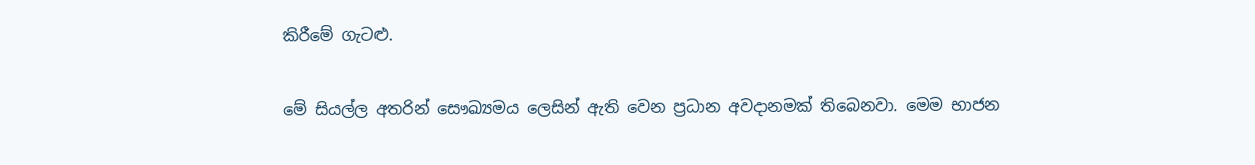කිරීමේ ගැටළු.

මේ සියල්ල අතරින් සෞඛ්‍යමය ලෙසින් ඇති වෙන ප්‍රධාන අවදානමක් තිබෙනවා. මෙම භාජන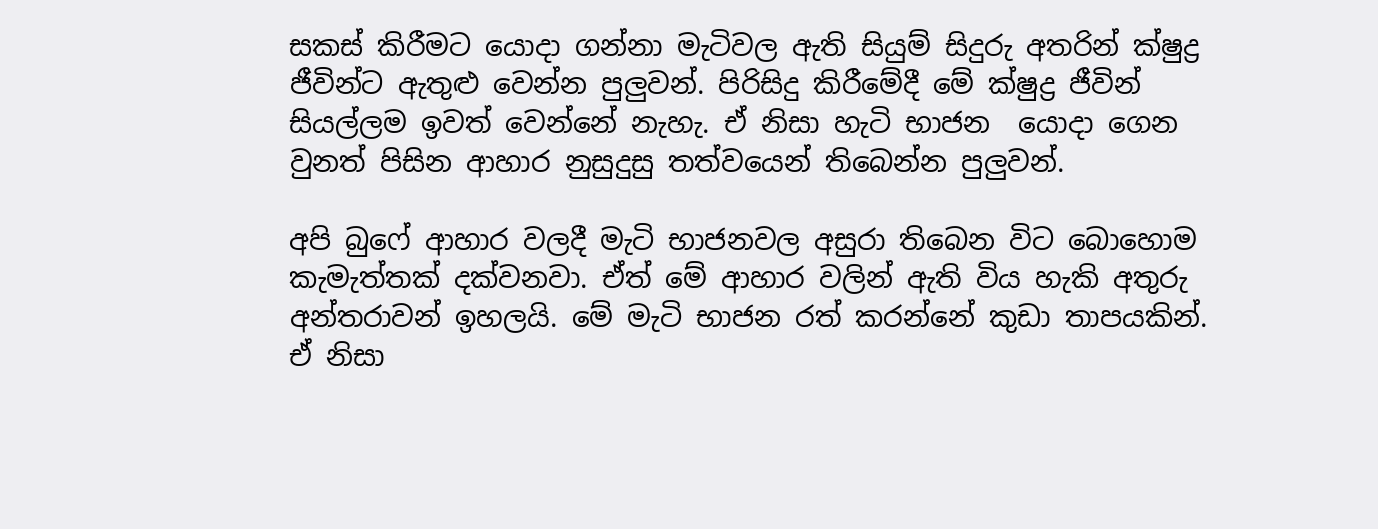සකස් කිරීමට යොදා ගන්නා මැටිවල ඇති සියුම් සිදුරු අතරින් ක්ෂුද්‍ර ජීවින්ට ඇතුළු වෙන්න පුලුවන්. පිරිසිදු කිරීමේදී මේ ක්ෂුද්‍ර ජීවින් සියල්ලම ඉවත් වෙන්නේ නැහැ. ඒ නිසා හැටි භාජන  යොදා ගෙන වුනත් පිසින ආහාර නුසුදුසු තත්වයෙන් තිබෙන්න පුලුවන්.

අපි බුෆේ ආහාර වලදී මැටි භාජනවල අසුරා තිබෙන විට බොහොම කැමැත්තක් දක්වනවා. ඒත් මේ ආහාර වලින් ඇති විය හැකි අතුරු අන්තරාවන් ඉහලයි. මේ මැටි භාජන රත් කරන්නේ කුඩා තාපයකින්. ඒ නිසා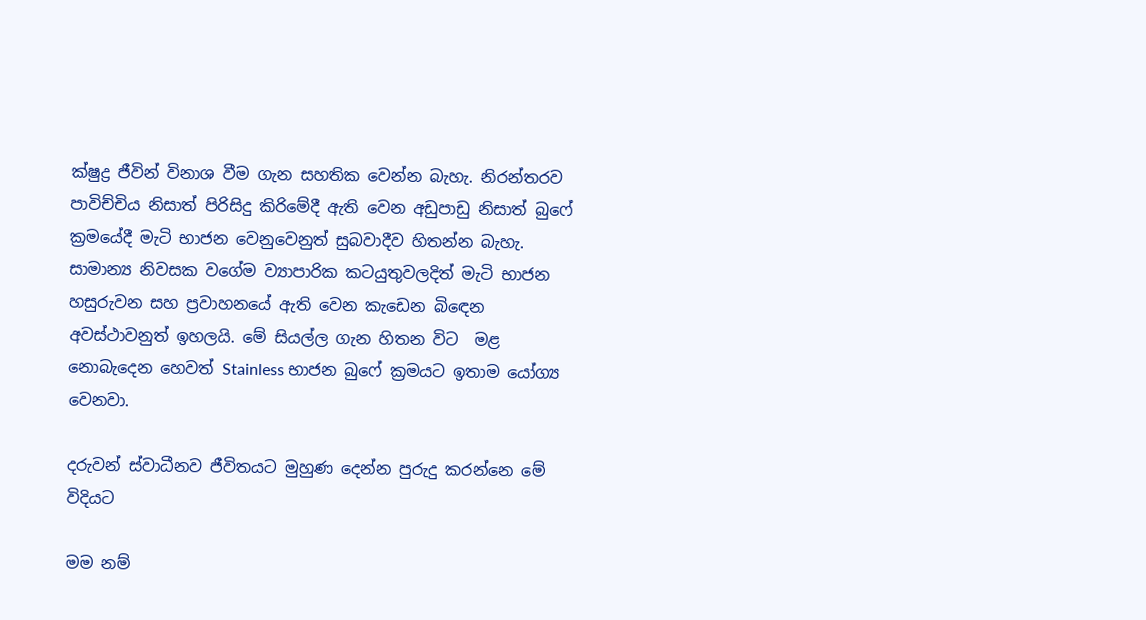ක්ෂුද්‍ර ජීවින් විනාශ වීම ගැන සහතික වෙන්න බැහැ. නිරන්තරව පාවිච්චිය නිසාත් පිරිසිදු කිරිමේදී ඇති වෙන අඩුපාඩු නිසාත් බුෆේ ක්‍රමයේදී මැටි භාජන වෙනුවෙනුත් සුබවාදීව හිතන්න බැහැ. සාමාන්‍ය නිවසක වගේම ව්‍යාපාරික කටයුතුවලදිත් මැටි භාජන හසුරුවන සහ ප්‍රවාහනයේ ඇති වෙන කැඩෙන බිඳෙන අවස්ථාවනුත් ඉහලයි. මේ සියල්ල ගැන හිතන විට  මළ නොබැදෙන හෙවත් Stainless භාජන බුෆේ ක්‍රමයට ඉතාම යෝග්‍ය වෙනවා.

දරුවන් ස්වාධීනව ජීවිතයට මුහුණ දෙන්න පුරුදු කරන්නෙ මේ විදියට

මම නම්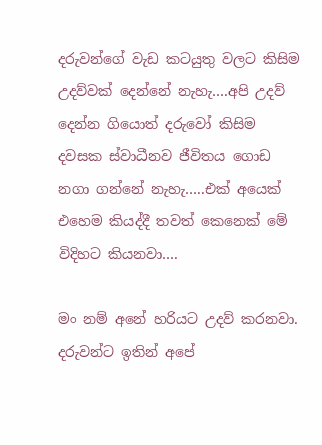දරුවන්ගේ වැඩ කටයුතු වලට කිසිම උදව්වක් දෙන්නේ නැහැ….අපි උදව් දෙන්න ගියොත් දරුවෝ කිසිම දවසක ස්වාධීනව ජීවිතය ගොඩ නගා ගන්නේ නැහැ…..එක් අයෙක් එහෙම කියද්දී තවත් කෙනෙක් මේ විදිහට කියනවා….

මං නම් අනේ හරියට උදව් කරනවා. දරුවන්ට ඉතින් අපේ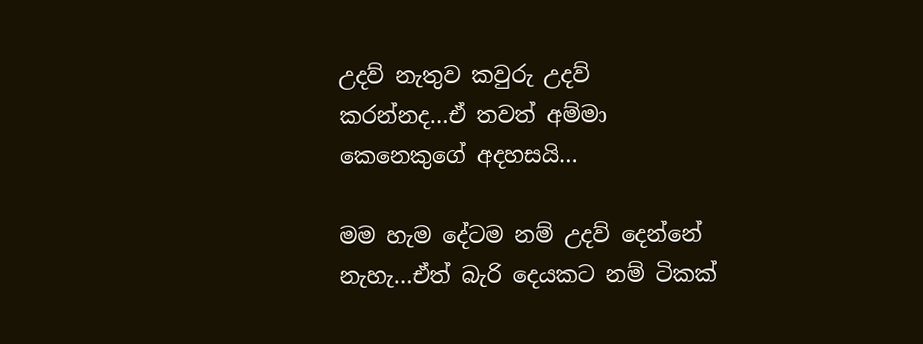උදව් නැතුව කවුරු උදව් කරන්නද…ඒ තවත් අම්මා කෙනෙකුගේ අදහසයි…

මම හැම දේටම නම් උදව් දෙන්නේ නැහැ…ඒත් බැරි දෙයකට නම් ටිකක්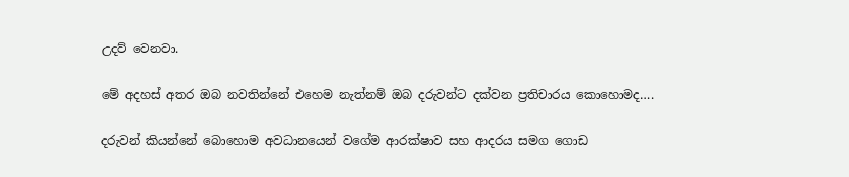උදව් වෙනවා.

මේ අදහස් අතර ඔබ නවතින්නේ එහෙම නැත්නම් ඔබ දරුවන්ට දක්වන ප්‍රතිචාරය කොහොමද….

දරුවන් කියන්නේ බොහොම අවධානයෙන් වගේම ආරක්ෂාව සහ ආදරය සමග ගොඩ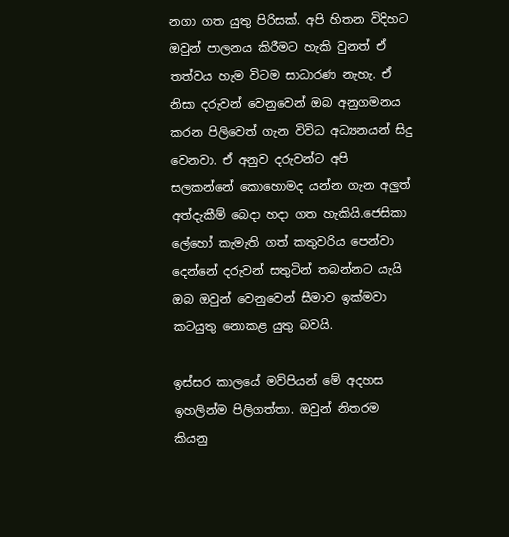නගා ගත යුතු පිරිසක්. අපි හිතන විදිහට ඔවුන් පාලනය කිරීමට හැකි වුනත් ඒ තත්වය හැම විටම සාධාරණ නැහැ. ඒ නිසා දරුවන් වෙනුවෙන් ඔබ අනුගමනය කරන පිලිවෙත් ගැන විවිධ අධ්‍යනයන් සිදු වෙනවා. ඒ අනුව දරුවන්ට අපි සලකන්නේ කොහොමද යන්න ගැන අලුත් අත්දැකීම් බෙදා හදා ගත හැකියි.ජෙසිකා ලේහෝ කැමැති ගත් කතුවරිය පෙන්වා දෙන්නේ දරුවන් සතුටින් තබන්නට යැයි ඔබ ඔවුන් වෙනුවෙන් සීමාව ඉක්මවා කටයුතු නොකළ යුතු බවයි.

ඉස්සර කාලයේ මව්පියන් මේ අදහස ඉහලින්ම පිලිගත්තා. ඔවුන් නිතරම කියනු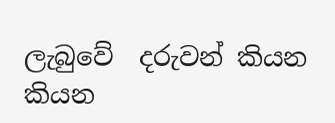ලැබුවේ  දරුවන් කියන කියන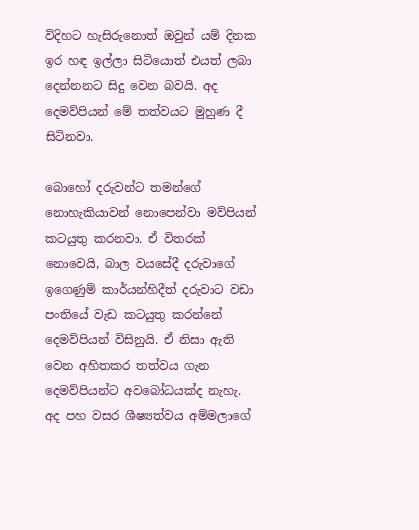විදිහට හැසිරුනොත් ඔවුන් යම් දිනක ඉර හඳ ඉල්ලා සිටියොත් එයත් ලබා දෙන්නනට සිදු වෙන බවයි. අද දෙමව්පියන් මේ තත්වයට මුහුණ දී සිටිනවා.

බොහෝ දරුවන්ට තමන්ගේ නොහැකියාවන් නොපෙන්වා මව්පියන් කටයුතු කරනවා. ඒ විතරක් නොවෙයි, බාල වයසේදී දරුවාගේ ඉගෙණුම් කාර්යන්හිදීත් දරුවාට වඩා පංතියේ වැඩ කටයුතු කරන්නේ දෙමව්පියන් විසිනුයි. ඒ නිසා ඇති වෙන අහිතකර තත්වය ගැන දෙමව්පියන්ට අවබෝධයක්ද නැහැ. අද පහ වසර ශීෂ්‍යත්වය අම්මලාගේ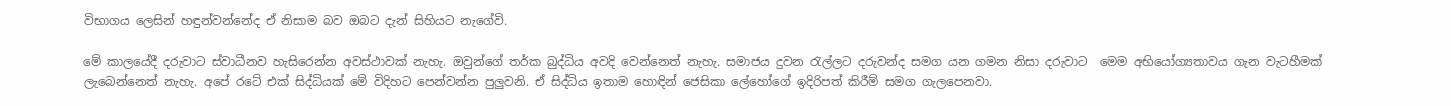විභාගය ලෙසින් හඳුන්වන්නේද ඒ නිසාම බව ඔබට දැන් සිහියට නැගේවි.

මේ කාලයේදී දරුවාට ස්වාධීනව හැසිරෙන්න අවස්ථාවක් නැහැ. ඔවුන්ගේ තර්ක බුද්ධිය අවදි වෙන්නෙත් නැහැ. සමාජය දුවන රැල්ලට දරුවන්ද සමග යන ගමන නිසා දරුවාට  මෙම අභියෝග්‍යතාවය ගැන වැටහීමක් ලැබෙන්නෙත් නැහැ. අපේ රටේ එක් සිද්ධියක් මේ විදිහට පෙන්වන්න පුලුවනි. ඒ සිද්ධිය ඉතාම හොඳින් ජෙසිකා ලේහෝගේ ඉදිරිපත් කිරීම් සමග ගැලපෙනවා.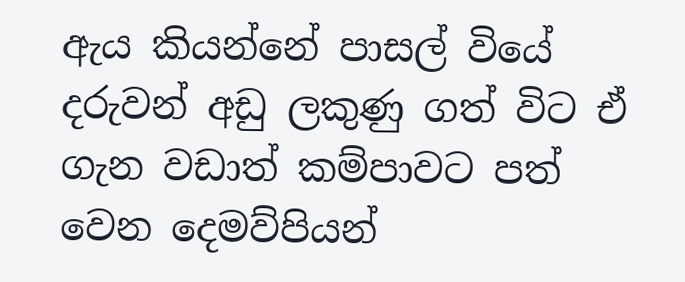ඇය කියන්නේ පාසල් වියේ දරුවන් අඩු ලකුණු ගත් විට ඒ ගැන වඩාත් කම්පාවට පත් වෙන දෙමව්පියන්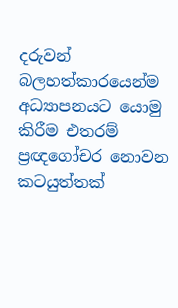දරුවන් බලහත්කාරයෙන්ම අධ්‍යාපනයට යොමු කිරීම එතරම් ප්‍රඥගෝචර නොවන කටයුත්තක්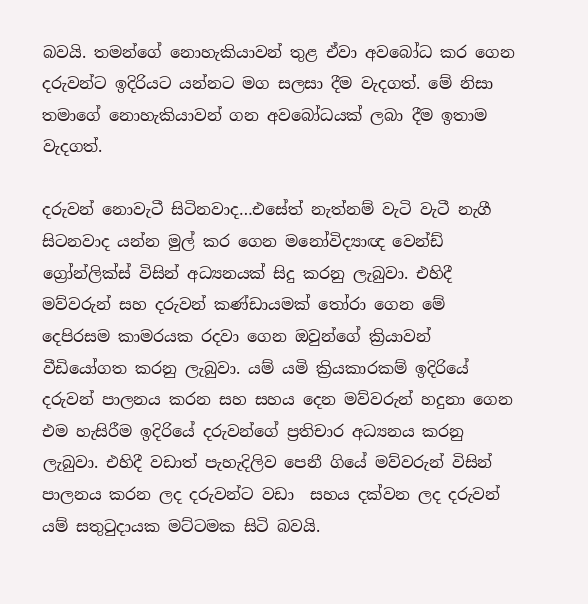බවයි. තමන්ගේ නොහැකියාවන් තුළ ඒවා අවබෝධ කර ගෙන දරුවන්ට ඉදිරියට යන්නට මග සලසා දීම වැදගත්. මේ නිසා තමාගේ නොහැකියාවන් ගන අවබෝධයක් ලබා දීම ඉතාම වැදගත්.

දරුවන් නොවැටී සිටිනවාද…එසේත් නැත්නම් වැටි වැටී නැගී සිටනවාද යන්න මුල් කර ගෙන මනෝවිද්‍යාඥ වෙන්ඩ් ග්‍රෝන්ලික්ස් විසින් අධ්‍යනයක් සිදු කරනු ලැබුවා. එහිදී මව්වරුන් සහ දරුවන් කණ්ඩායමක් තෝරා ගෙන මේ දෙපිරසම කාමරයක රදවා ගෙන ඔවුන්ගේ ක්‍රියාවන් වීඩියෝගත කරනු ලැබුවා. යම් යමි ක්‍රියකාරකම් ඉදිරියේ දරුවන් පාලනය කරන සහ සහය දෙන මව්වරුන් හදුනා ගෙන එම හැසිරීම ඉදිරියේ දරුවන්ගේ ප්‍රතිචාර අධ්‍යනය කරනු ලැබුවා. එහිදී වඩාත් පැහැදිලිව පෙනී ගියේ මව්වරුන් විසින් පාලනය කරන ලද දරුවන්ට වඩා  සහය දක්වන ලද දරුවන් යම් සතුටුදායක මට්ටමක සිටි බවයි.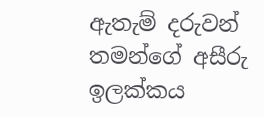ඇතැම් දරුවන් තමන්ගේ අසීරු ඉලක්කය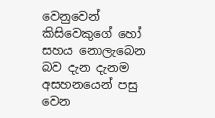වෙනුවෙන් කිසිවෙකුගේ හෝ සහය නොලැබෙන බව දැන දැනම අසහනයෙන් පසු වෙන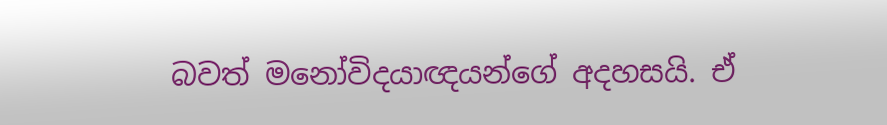බවත් මනෝවිදයාඥයන්ගේ අදහසයි. ඒ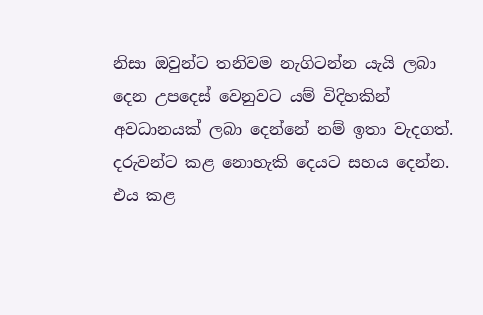නිසා ඔවුන්ට තනිවම නැගිටන්න යැයි ලබා දෙන උපදෙස් වෙනුවට යම් විදිහකින් අවධානයක් ලබා දෙන්නේ නම් ඉතා වැදගත්. දරුවන්ට කළ නොහැකි දෙයට සහය දෙන්න. එය කළ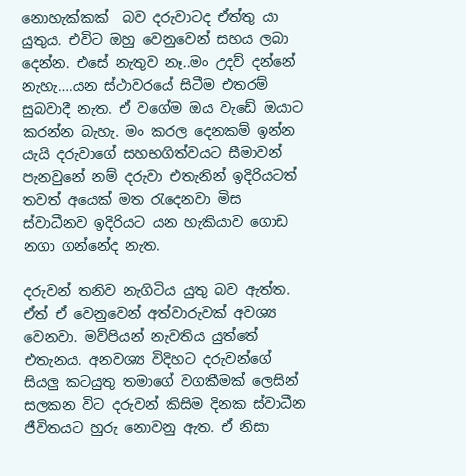නොහැක්කක්  බව දරුවාටද ඒත්තු යා යුතුය. එවිට ඔහු වෙනුවෙන් සහය ලබා දෙන්න. එසේ නැතුව නෑ..මං උදව් දන්නේ නැහැ….යන ස්ථාවරයේ සිටීම එතරම් සුබවාදී නැත. ඒ වගේම ඔය වැඩේ ඔයාට කරන්න බැහැ. මං කරල දෙනකම් ඉන්න යැයි දරුවාගේ සහභගිත්වයට සීමාවන් පැනවුනේ නම් දරුවා එතැනින් ඉදිරියටත් තවත් අයෙක් මත රැදෙනවා මිස ස්වාධීනව ඉදිරියට යන හැකියාව ගොඩ නගා ගන්නේද නැත.

දරුවන් තනිව නැගිටිය යුතු බව ඇත්ත. ඒත් ඒ වෙනුවෙන් අත්වාරුවක් අවශ්‍ය වෙනවා. මව්පියන් නැවතිය යුත්තේ එතැනය. අනවශ්‍ය විදිහට දරුවන්ගේ සියලු කටයුතු තමාගේ වගකීමක් ලෙසින් සලකන විට දරුවන් කිසිම දිනක ස්වාධීන ජීවිතයට හුරු නොවනු ඇත. ඒ නිසා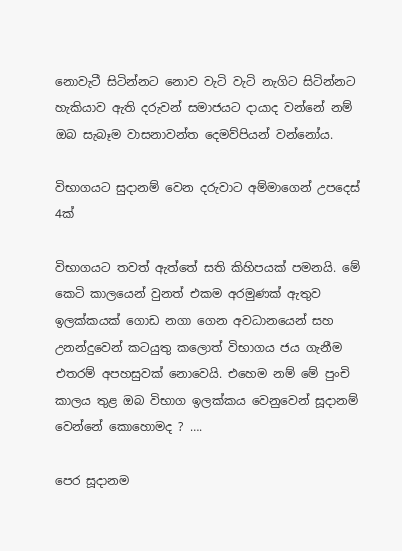නොවැටී සිටින්නට නොව වැටි වැටි නැගිට සිටින්නට හැකියාව ඇති දරුවන් සමාජයට දායාද වන්නේ නම් ඔබ සැබෑම වාසනාවන්ත දෙමව්පියන් වන්‍නෝය.

විභාගයට සුදානම් වෙන දරුවාට අම්මාගෙන් උපදෙස් 4ක්

විභාගයට තවත් ඇත්තේ සති කිහිපයක් පමනයි. මේ කෙටි කාලයෙන් වුනත් එකම අරමුණක් ඇතුව ඉලක්කයක් ගොඩ නගා ගෙන අවධානයෙන් සහ උනන්දුවෙන් කටයුතු කලොත් විභාගය ජය ගැනීම එතරම් අපහසුවක් නොවෙයි. එහෙම නම් මේ පුංචි කාලය තුළ ඔබ විභාග ඉලක්කය වෙනුවෙන් සූදානම් වෙන්නේ කොහොමද ? ….

පෙර සූදානම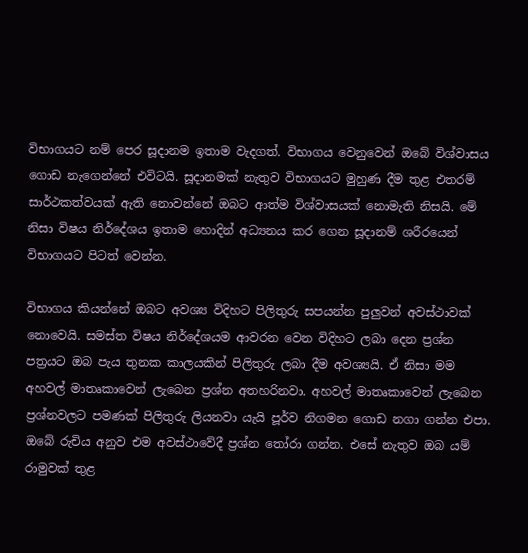විභාගයට නම් පෙර සූදානම ඉතාම වැදගත්. විභාගය වෙනුවෙන් ඔබේ විශ්වාසය ගොඩ නැගෙන්නේ එවිටයි. සූදානමක් නැතුව විභාගයට මුහුණ දීම තුළ එතරම් සාර්ථකත්වයක් ඇති නොවන්නේ ඔබට ආත්ම විශ්වාසයක් නොමැති නිසයි. මේ නිසා විෂය නිර්දේශය ඉතාම හොදින් අධ්‍යනය කර ගෙන සූදානම් ශරීරයෙන් විභාගයට පිටත් වෙන්න.

විභාගය කියන්නේ ඔබට අවශ්‍ය විදිහට පිලිතුරු සපයන්න පුලුවන් අවස්ථාවක් නොවෙයි. සමස්ත විෂය නිර්දේශයම ආවරන වෙන විදිහට ලබා දෙන ප්‍රශ්න පත්‍රයට ඔබ පැය තුනක කාලයකින් පිලිතුරු ලබා දීම අවශ්‍යයි. ඒ නිසා මම අහවල් මාතෘකාවෙන් ලැබෙන ප්‍රශ්න අතහරිනවා. අහවල් මාතෘකාවෙන් ලැබෙන ප්‍රශ්නවලට පමණක් පිලිතුරු ලියනවා යැයි පූර්ව නිගමන ගොඩ නගා ගන්න එපා. ඔබේ රුචිය අනුව එම අවස්ථාවේදී ප්‍රශ්න තෝරා ගන්න. එසේ නැතුව ඔබ යම් රාමුවක් තුළ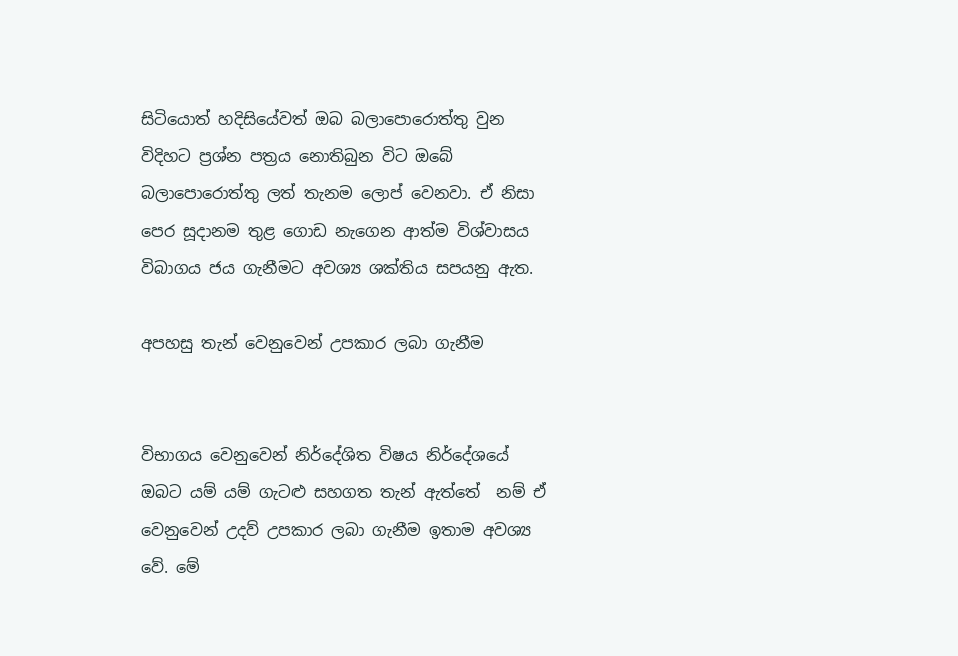සිටියොත් හදිසියේවත් ඔබ බලාපොරොත්තු වුන විදිහට ප්‍රශ්න පත්‍රය නොතිබුන විට ඔබේ බලාපොරොත්තු ලත් තැනම ලොප් වෙනවා. ඒ නිසා පෙර සූදානම තුළ ගොඩ නැගෙන ආත්ම විශ්වාසය විබාගය ජය ගැනීමට අවශ්‍ය ශක්තිය සපයනු ඇත.

අපහසු තැන් වෙනුවෙන් උපකාර ලබා ගැනීම


විභාගය වෙනුවෙන් නිර්දේශිත විෂය නිර්දේශයේ ඔබට යම් යම් ගැටළු සහගත තැන් ඇත්තේ  නම් ඒ වෙනුවෙන් උදව් උපකාර ලබා ගැනීම ඉතාම අවශ්‍ය වේ. මේ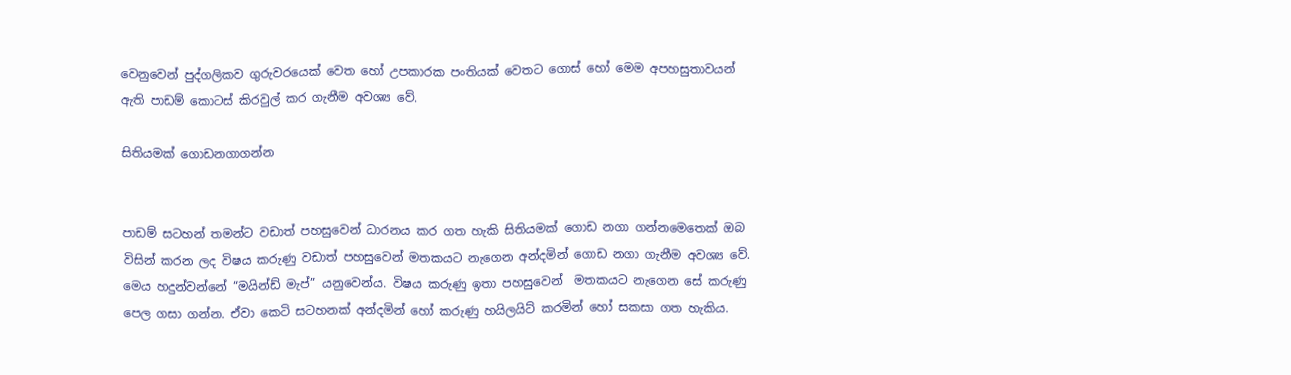වෙනුවෙන් පුද්ගලිකව ගුරුවරයෙක් වෙත හෝ උපකාරක පංතියක් වෙතට ගොස් හෝ මෙම අපහසුතාවයන් ඇති පාඩම් කොටස් කිරවුල් කර ගැනීම අවශ්‍ය වේ.

සිතියමක් ගොඩනගාගන්න


පාඩම් සටහන් තමන්ට වඩාත් පහසුවෙන් ධාරනය කර ගත හැකි සිතියමක් ගොඩ නගා ගන්නමෙතෙක් ඔබ විසින් කරන ලද විෂය කරුණු වඩාත් පහසුවෙන් මතකයට නැගෙන අන්දමින් ගොඩ නගා ගැනීම අවශ්‍ය වේ. මෙය හදුන්වන්නේ “මයින්ඩ් මැප්” යනුවෙන්ය. විෂය කරුණු ඉතා පහසුවෙන්  මතකයට නැගෙන සේ කරුණු පෙල ගසා ගන්න. ඒවා කෙටි සටහනක් අන්දමින් හෝ කරුණු හයිලයිට් කරමින් හෝ සකසා ගත හැකිය.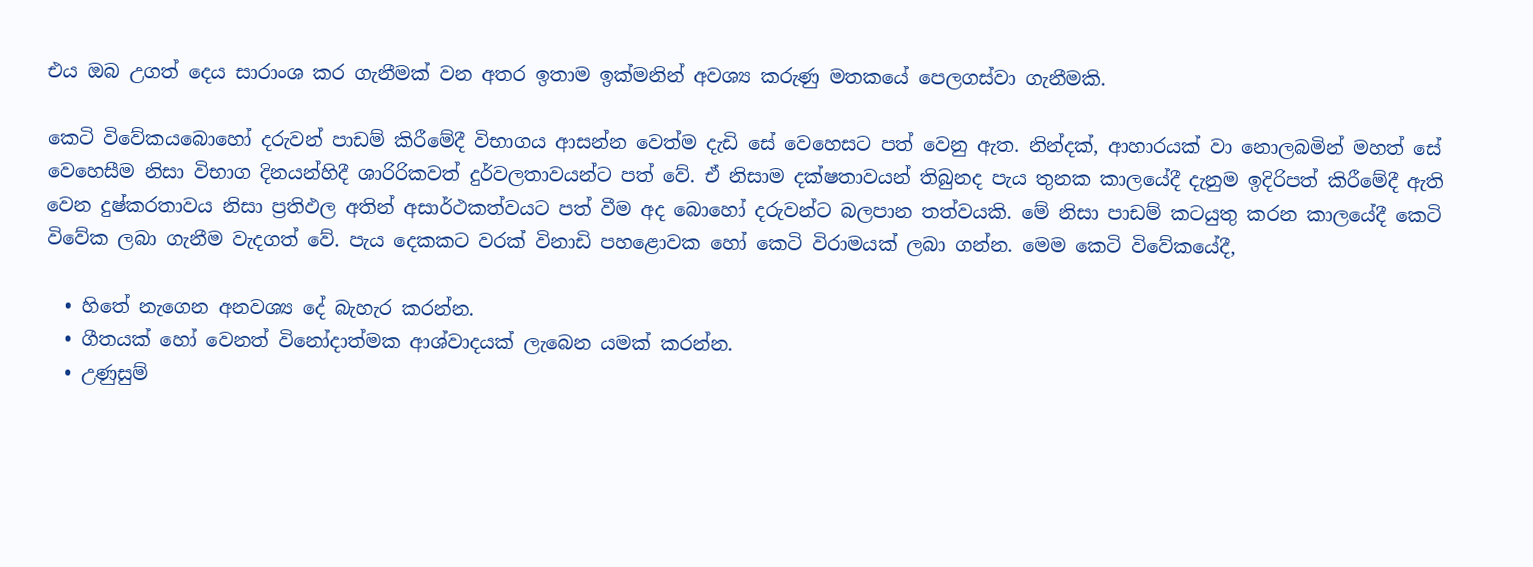එය ඔබ උගත් දෙය සාරාංශ කර ගැනීමක් වන අතර ඉතාම ඉක්මනින් අවශ්‍ය කරුණු මතකයේ පෙලගස්වා ගැනීමකි.

කෙටි විවේකයබොහෝ දරුවන් පාඩම් කිරීමේදී විභාගය ආසන්න වෙත්ම දැඩි සේ වෙහෙසට පත් වෙනු ඇත. නින්දක්, ආහාරයක් වා නොලබමින් මහත් සේ වෙහෙසීම නිසා විභාග දිනයන්හිදී ශාරිරිකවත් දුර්වලතාවයන්ට පත් වේ. ඒ නිසාම දක්ෂතාවයන් තිබුනද පැය තුනක කාලයේදී දැනුම ඉදිරිපත් කිරීමේදී ඇති වෙන දුෂ්කරතාවය නිසා ප්‍රතිඵල අතින් අසාර්ථකත්වයට පත් වීම අද බොහෝ දරුවන්ට බලපාන තත්වයකි. මේ නිසා පාඩම් කටයුතු කරන කාලයේදී කෙටි විවේක ලබා ගැනීම වැදගත් වේ. පැය දෙකකට වරක් විනාඩි පහළොවක හෝ කෙටි විරාමයක් ලබා ගන්න. මෙම කෙටි විවේකයේදී,

  • හිතේ නැගෙන අනවශ්‍ය දේ බැහැර කරන්න.
  • ගීතයක් හෝ වෙනත් විනෝදාත්මක ආශ්වාදයක් ලැබෙන යමක් කරන්න.
  • උණුසුම්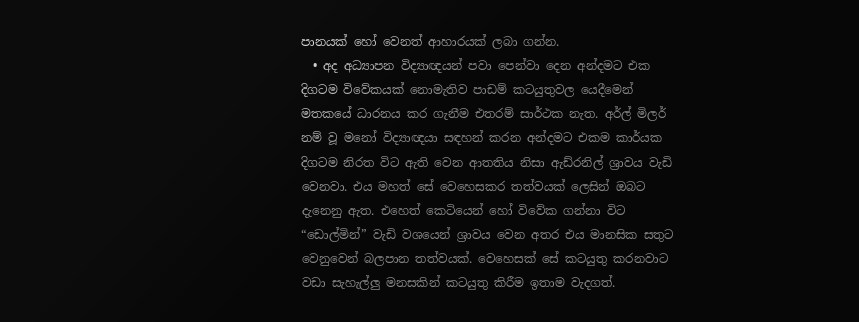පානයක් හෝ වෙනත් ආහාරයක් ලබා ගන්න.
  • අද අධ්‍යාපන විද්‍යාඥයන් පවා පෙන්වා දෙන අන්දමට එක දිගටම විවේකයක් නොමැතිව පාඩම් කටයුතුවල යෙදීමෙන් මතකයේ ධාරනය කර ගැනීම එතරම් සාර්ථක නැත. අර්ල් මිලර් නම් වූ මනෝ විද්‍යාඥයා සඳහන් කරන අන්දමට එකම කාර්යක දිගටම නිරත විට ඇති වෙන ආතතිය නිසා ඇඩ්රනිල් ශ්‍රාවය වැඩි වෙනවා. එය මහත් සේ වෙහෙසකර තත්වයක් ලෙසින් ඔබට දැනෙනු ඇත. එහෙත් කෙටියෙන් හෝ විවේක ගන්නා විට “ඩොල්මින්” වැඩි වශයෙන් ශ්‍රාවය වෙන අතර එය මානසික සතුට වෙනුවෙන් බලපාන තත්වයක්. වෙහෙසක් සේ කටයුතු කරනවාට වඩා සැහැල්ලු මනසකින් කටයුතු කිරීම ඉතාම වැදගත්.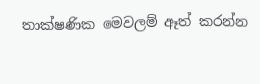තාක්ෂණික මෙවලම් ඈත් කරන්න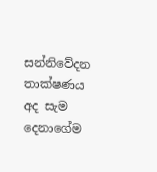සන්නිවේදන තාක්ෂණය අද සැම දෙනාගේම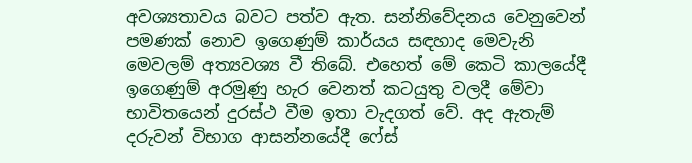අවශ්‍යතාවය බවට පත්ව ඇත. සන්නිවේදනය වෙනුවෙන් පමණක් නොව ඉගෙණුම් කාර්යය සඳහාද මෙවැනි මෙවලම් අත්‍යවශ්‍ය වී තිබේ. එහෙත් මේ කෙටි කාලයේදී ඉගෙණුම් අරමුණු හැර වෙනත් කටයුතු වලදී මේවා භාවිතයෙන් දුරස්ථ වීම ඉතා වැදගත් වේ. අද ඇතැම් දරුවන් විභාග ආසන්නයේදී ෆේස්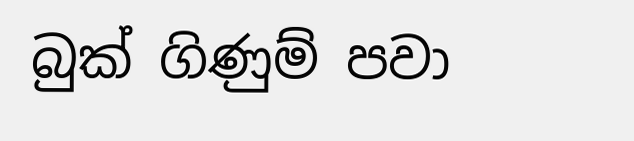බුක් ගිණුම් පවා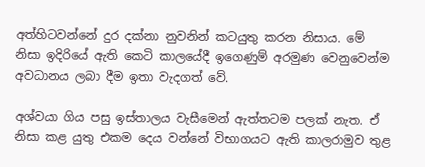අත්හිටවන්නේ දුර දක්නා නුවනින් කටයුතු කරන නිසාය. මේ නිසා ඉදිරියේ ඇති කෙටි කාලයේදී ඉගෙණුම් අරමුණ වෙනුවෙන්ම අවධානය ලබා දීම ඉතා වැදගත් වේ.

අශ්වයා ගිය පසු ඉස්තාලය වැසීමෙන් ඇත්තටම පලක් නැත. ඒ නිසා කළ යුතු එකම දෙය වන්නේ විභාගයට ඇති කාලරාමුව තුළ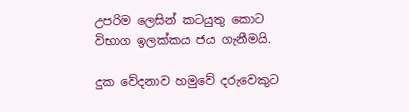උපරිම ලෙසින් කටයුතු කොට විභාග ඉලක්කය ජය ගැනීමයි.

දුක වේදනාව හමුවේ දරුවෙකුට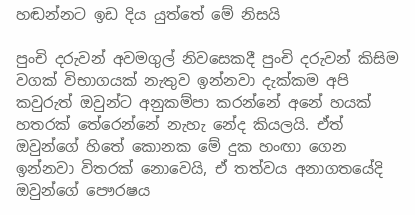හඬන්නට ඉඩ දිය යුත්තේ මේ නිසයි

පුංචි දරුවන් අවමගුල් නිවසෙකදී පුංචි දරුවන් කිසිම වගක් විභාගයක් නැතුව ඉන්නවා දැක්කම අපි කවුරුත් ඔවුන්ට අනුකම්පා කරන්නේ අනේ හයක් හතරක් තේරෙන්නේ නැහැ නේද කියලයි. ඒත් ඔවුන්ගේ හිතේ කොනක මේ දුක හංඟා ගෙන ඉන්නවා විතරක් නොවෙයි, ඒ තත්වය අනාගතයේදි ඔවුන්ගේ පෞරෂය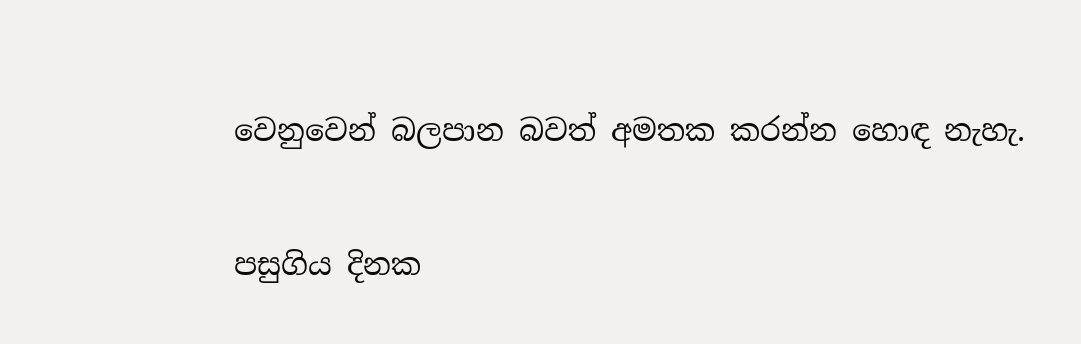වෙනුවෙන් බලපාන බවත් අමතක කරන්න හොඳ නැහැ.

පසුගිය දිනක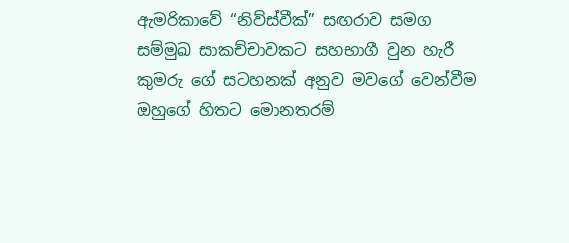ඇමරිකාවේ “නිව්ස්වීක්” සඟරාව සමග සම්මුඛ සාකච්චාවකට සහභාගී වුන හැරී කුමරු ගේ සටහනක් අනුව මවගේ වෙන්වීම ඔහුගේ හිතට මොනතරම්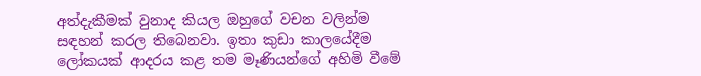අත්දැකීමක් වුනාද කියල ඔහුගේ වචන වලින්ම සඳහන් කරල තිබෙනවා. ඉතා කුඩා කාලයේදීම ලෝකයක් ආදරය කළ තම මෑණියන්ගේ අහිමි වීමේ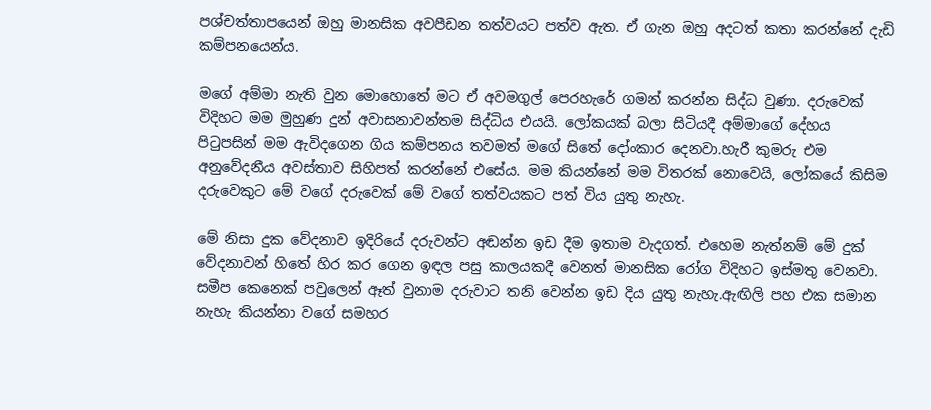පශ්චත්තාපයෙන් ඔහු මානසික අවපීඩන තත්වයට පත්ව ඇත. ඒ ගැන ඔහු අදටත් කතා කරන්නේ දැඩි කම්පනයෙන්ය.

මගේ අම්මා නැති වුන මොහොතේ මට ඒ අවමගුල් පෙරහැරේ ගමන් කරන්න සිද්ධ වුණා. දරුවෙක් විදිහට මම මුහුණ දුන් අවාසනාවන්තම සිද්ධිය එයයි. ලෝකයක් බලා සිටියදී අම්මාගේ දේහය පිටුපසින් මම ඇවිදගෙන ගිය කම්පනය තවමත් මගේ සිතේ දෝංකාර දෙනවා.හැරී කුමරු එම අනුවේදනීය අවස්තාව සිහිපත් කරන්නේ එසේය. මම කියන්නේ මම විතරක් නොවෙයි, ලෝකයේ කිසිම දරුවෙකුට මේ වගේ දරුවෙක් මේ වගේ තත්වයකට පත් විය යුතු නැහැ.

මේ නිසා දුක වේදනාව ඉදිරියේ දරුවන්ට අඬන්න ඉඩ දීම ඉතාම වැදගත්. එහෙම නැත්නම් මේ දුක් වේදනාවන් හිතේ හිර කර ගෙන ඉඳල පසු කාලයකදී වෙනත් මානසික රෝග විදිහට ඉස්මතු වෙනවා. සමීප කෙනෙක් පවුලෙන් ඈත් වුනාම දරුවාට තනි වෙන්න ඉඩ දිය යුතු නැහැ.ඇඟිලි පහ එක සමාන නැහැ කියන්නා වගේ සමහර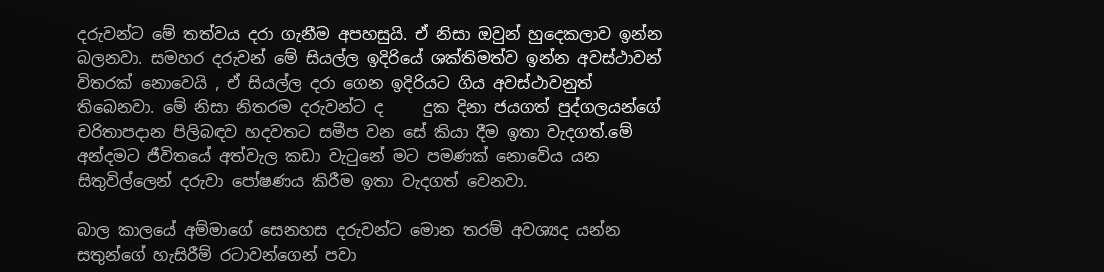දරුවන්ට මේ තත්වය දරා ගැනීම අපහසුයි. ඒ නිසා ඔවුන් හුදෙකලාව ඉන්න බලනවා. සමහර දරුවන් මේ සියල්ල ඉදිරියේ ශක්තිමත්ව ඉන්න අවස්ථාවන් විතරක් නොවෙයි , ඒ සියල්ල දරා ගෙන ඉදිරියට ගිය අවස්ථාවනුත් තිබෙනවා. මේ නිසා නිතරම දරුවන්ට ද     දුක දිනා ජයගත් පුද්ගලයන්ගේ චරිතාපදාන පිලිබඳව හදවතට සමීප වන සේ කියා දීම ඉතා වැදගත්.මේ අන්දමට ජීවිතයේ අත්වැල කඩා වැටුනේ මට පමණක් නොවේය යන සිතුවිල්ලෙන් දරුවා පෝෂණය කිරීම ඉතා වැදගත් වෙනවා.

බාල කාලයේ අම්මාගේ සෙනහස දරුවන්ට මොන තරම් අවශ්‍යද යන්න සතුන්ගේ හැසිරීම් රටාවන්ගෙන් පවා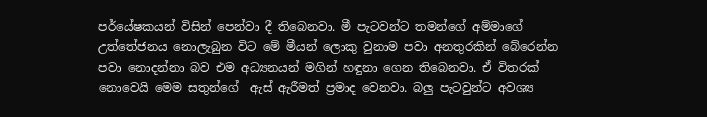පර්යේෂකයන් විසින් පෙන්වා දී තිබෙනවා. මී පැටවන්ට තමන්ගේ අම්මාගේ උත්තේජනය නොලැබුන විට මේ මීයන් ලොකු වුනාම පවා අනතුරකින් බේරෙන්න පවා නොදන්නා බව එම අධ්‍යනයන් මගින් හඳුනා ගෙන තිබෙනවා. ඒ විතරක් නොවෙයි මෙම සතුන්ගේ  ඇස් ඇරීමත් ප්‍රමාද වෙනවා. බලු පැටවුන්ට අවශ්‍ය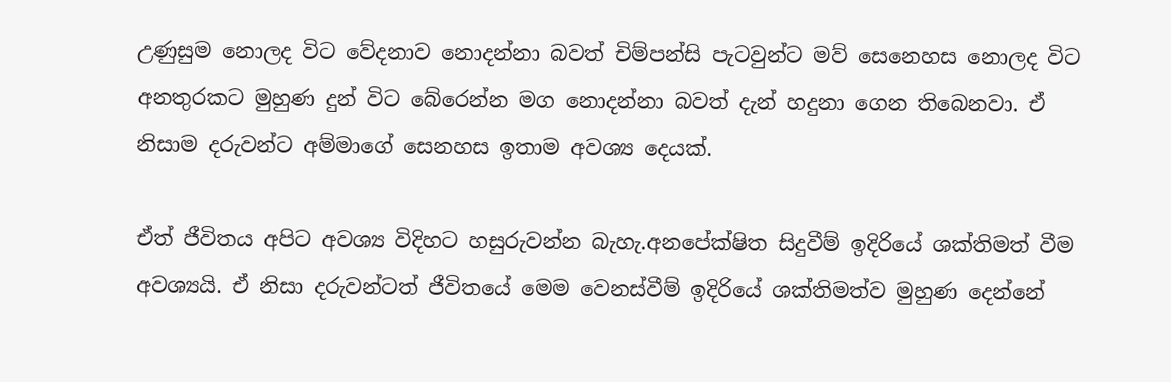උණුසුම නොලද විට වේදනාව නොදන්නා බවත් චිම්පන්සි පැටවුන්ට මව් සෙනෙහස නොලද විට අනතුරකට මුහුණ දුන් විට බේරෙන්න මග නොදන්නා බවත් දැන් හදුනා ගෙන තිබෙනවා. ඒ නිසාම දරුවන්ට අම්මාගේ සෙනහස ඉතාම අවශ්‍ය දෙයක්.

ඒත් ජීවිතය අපිට අවශ්‍ය විදිහට හසුරුවන්න බැහැ.අනපේක්ෂිත සිදුවීම් ඉදිරියේ ශක්තිමත් වීම අවශ්‍යයි. ඒ නිසා දරුවන්ටත් ජීවිතයේ මෙම වෙනස්වීම් ඉදිරියේ ශක්තිමත්ව මුහුණ දෙන්නේ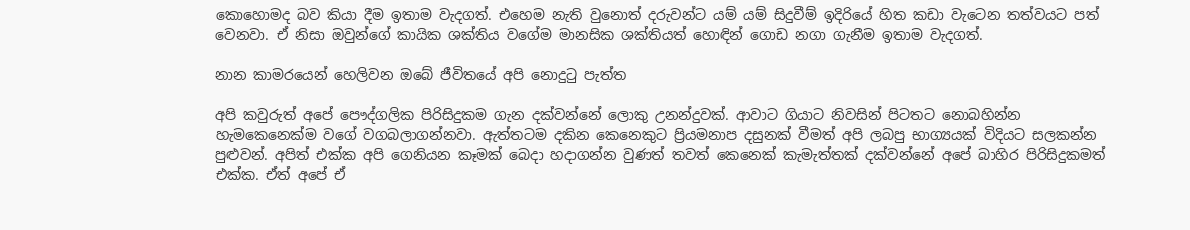කොහොමද බව කියා දීම ඉතාම වැදගත්. එහෙම නැති වුනොත් දරුවන්ට යම් යම් සිදුවීම් ඉදිරියේ හිත කඩා වැටෙන තත්වයට පත් වෙනවා. ඒ නිසා ඔවුන්ගේ කායික ශක්තිය වගේම මානසික ශක්තියත් හොඳින් ගොඩ නගා ගැනීම ඉතාම වැදගත්.

නාන කාමරයෙන් හෙලිවන ඔබේ ජීවිතයේ අපි නොදුටු පැත්ත

අපි කවුරුත් අපේ පෞද්ගලික පිරිසිදුකම ගැන දක්වන්නේ ලොකු උනන්දුවක්. ආවාට ගියාට නිවසින් පිටතට නොබහින්න හැමකෙනෙක්ම වගේ වගබලාගන්නවා. ඇත්තටම දකින කෙනෙකුට ප්‍රියමනාප දසුනක් වීමත් අපි ලබපු භාග්‍යයක් විදියට සලකන්න පුළුවන්. අපිත් එක්ක අපි ගෙනියන කෑමක් බෙදා හදාගන්න වුණත් තවත් කෙනෙක් කැමැත්තක් දක්වන්නේ අපේ බාහිර පිරිසිදුකමත් එක්ක. ඒත් අපේ ඒ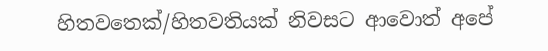හිතවතෙක්/හිතවතියක් නිවසට ආවොත් අපේ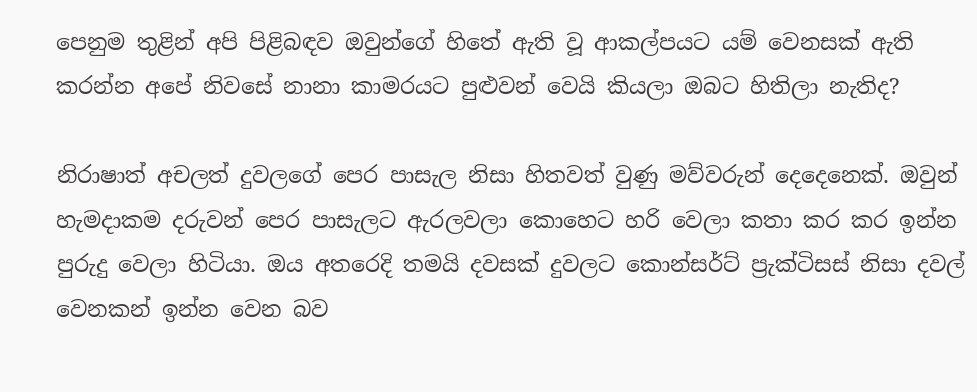පෙනුම තුළින් අපි පිළිබඳව ඔවුන්ගේ හිතේ ඇති වූ ආකල්පයට යම් වෙනසක් ඇති කරන්න අපේ නිවසේ නානා කාමරයට පුළුවන් වෙයි කියලා ඔබට හිතිලා නැතිද?

නිරාෂාත් අචලත් දුවලගේ පෙර පාසැල නිසා හිතවත් වුණු මව්වරුන් දෙදෙනෙක්. ඔවුන් හැමදාකම දරුවන් පෙර පාසැලට ඇරලවලා කොහෙට හරි වෙලා කතා කර කර ඉන්න පුරුදු වෙලා හිටියා. ඔය අතරෙදි තමයි දවසක් දුවලට කොන්සර්ට් ප්‍රැක්ටිසස් නිසා දවල් වෙනකන් ඉන්න වෙන බව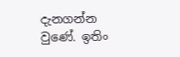දැනගන්න වුණේ. ඉතිං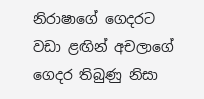නිරාෂාගේ ගෙදරට වඩා ළඟින් අචලාගේ ගෙදර තිබුණු නිසා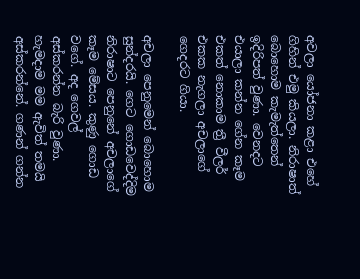අවලා යෝජනා කළා එහේ ගිහින් එමු කියලා. නිරාෂාත් බොහොම කැමැත්තෙන් ඉදිරිපත් වුණා. වෙනදට එයාලා කන්න ගේන කෑම එකත් නොකාම ත්‍රී වීලර් එකක නැගලා අචලාගේ ගෙදරට ගියා.

අචලා පෙනුමෙන් බොහොම සුන්දරයි. ගෙට ගොඩවෙද්දිම නිරාෂාට පෙනුනේ අචලාගේ කෑම මේසය. කුණු ගොඩ වගේ. අද ගෙවල් අස්කරන්න බැරි වුණා. හැමදාම මම ඇවිත් තමයි අස්කරන්නේ. ගණන් ගන්න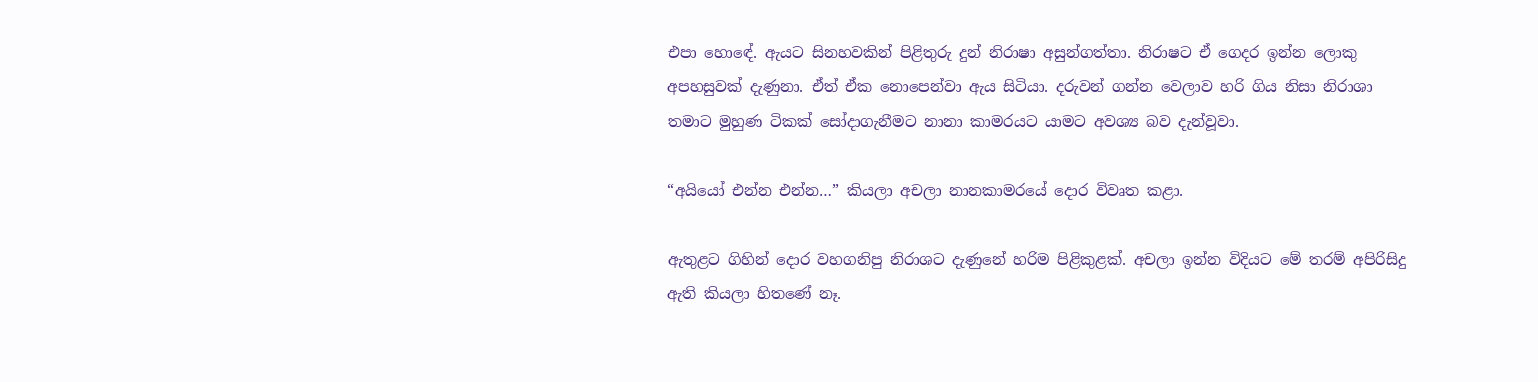එපා හොඳේ. ඇයට සිනහවකින් පිළිතුරු දුන් නිරාෂා අසුන්ගත්තා. නිරාෂට ඒ ගෙදර ඉන්න ලොකු අපහසුවක් දැණුනා. ඒත් ඒක නොපෙන්වා ඇය සිටියා. දරුවන් ගන්න වෙලාව හරි ගිය නිසා නිරාශා තමාට මුහුණ ටිකක් සෝදාගැනීමට නානා කාමරයට යාමට අවශ්‍ය බව දැන්වූවා.

“අයියෝ එන්න එන්න…” කියලා අචලා නානකාමරයේ දොර විවෘත කළා.

ඇතුළට ගිහින් දොර වහගනිපු නිරාශට දැණුනේ හරිම පිළිකුළක්. අචලා ඉන්න විදියට මේ තරම් අපිරිසිදු ඇති කියලා හිතණේ නෑ.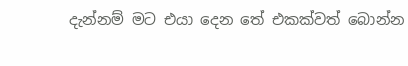දැන්නම් මට එයා දෙන තේ එකක්වත් බොන්න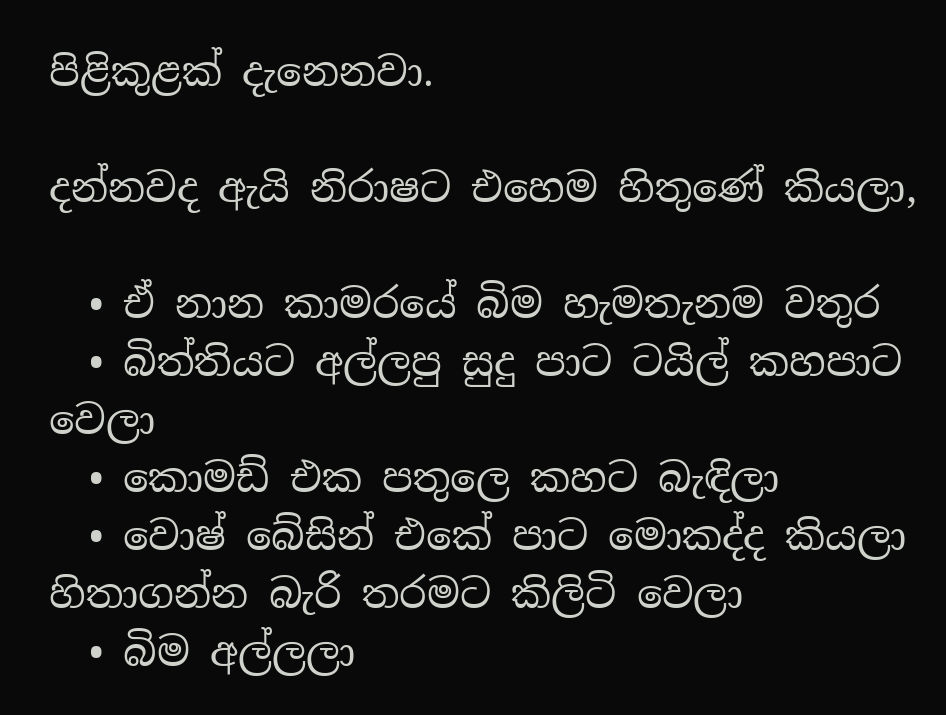පිළිකුළක් දැනෙනවා.

දන්නවද ඇයි නිරාෂට එහෙම හිතුණේ කියලා,

  • ඒ නාන කාමරයේ බිම හැමතැනම වතුර
  • බිත්තියට අල්ලපු සුදු පාට ටයිල් කහපාට වෙලා
  • කොමඩ් එක පතුලෙ කහට බැඳිලා
  • වොෂ් බේසින් එකේ පාට මොකද්ද කියලා හිතාගන්න බැරි තරමට කිලිටි වෙලා
  • බිම අල්ලලා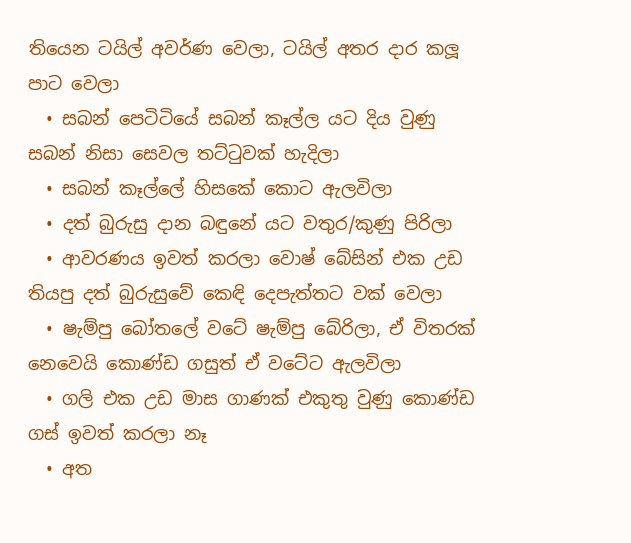තියෙන ටයිල් අවර්ණ වෙලා, ටයිල් අතර දාර කලූ පාට වෙලා
  • සබන් පෙටිටියේ සබන් කෑල්ල යට දිය වුණු සබන් නිසා සෙවල තට්ටුවක් හැදිලා
  • සබන් කෑල්ලේ හිසකේ කොට ඇලවිලා
  • දත් බුරුසු දාන බඳුනේ යට වතුර/කුණු පිරිලා
  • ආවරණය ඉවත් කරලා වොෂ් බේසින් එක උඩ තියපු දත් බුරුසුවේ කෙඳි දෙපැත්තට වක් වෙලා
  • ෂැම්පු බෝතලේ වටේ ෂැම්පු බේරිලා, ඒ විතරක් නෙවෙයි කොණ්ඩ ගසුත් ඒ වටේට ඇලවිලා
  • ගලි එක උඩ මාස ගාණක් එකුතු වුණු කොණ්ඩ ගස් ඉවත් කරලා නෑ
  • අත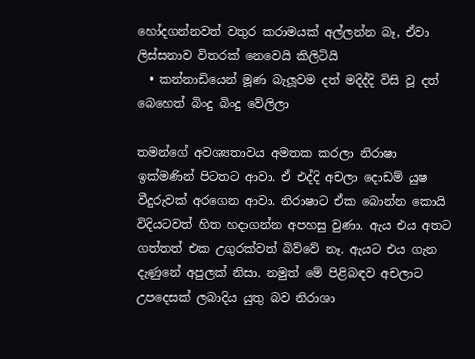හෝදගන්නවත් වතුර කරාමයක් අල්ලන්න බෑ, ඒවා ලිස්සනාව විතරක් නෙවෙයි කිලිටියි
  • කන්නාඩියෙන් මූණ බැලූවම දත් මදිද්දි විසි වූ දත් බෙහෙත් බිංදු බිංදු වේලිලා

තමන්ගේ අවශ්‍යතාවය අමතක කරලා නිරාෂා ඉක්මණින් පිටතට ආවා. ඒ එද්දි අචලා දොඩම් යුෂ වීදුරුවක් අරගෙන ආවා. නිරාෂාට ඒක බොන්න කොයි විදියටවත් හිත හදාගන්න අපහසු වුණා. ඇය එය අතට ගත්තත් එක උගුරක්වත් බිව්වේ නෑ. ඇයට එය ගැන දැණුනේ අපුලක් නිසා. නමුත් මේ පිළිබඳව අචලාට උපදෙසක් ලබාදිය යුතු බව නිරාශා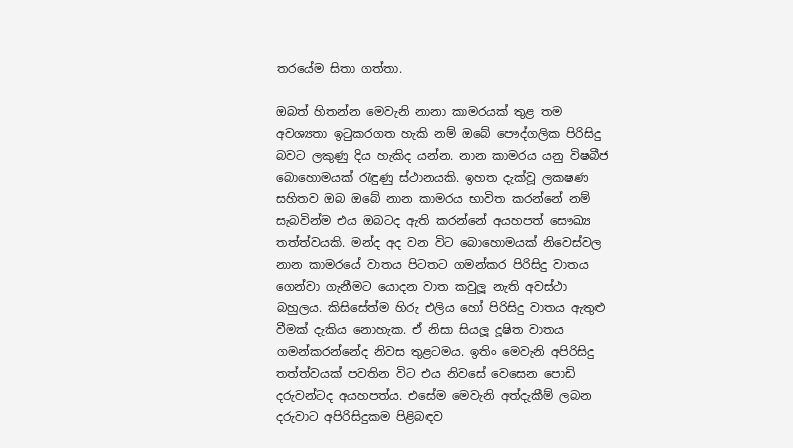තරයේම සිතා ගත්තා.

ඔබත් හිතන්න මෙවැනි නානා කාමරයක් තුළ තම අවශ්‍යතා ඉටුකරගත හැකි නම් ඔබේ පෞද්ගලික පිරිසිදු බවට ලකුණු දිය හැකිද යන්න. නාන කාමරය යනු විෂබීජ බොහොමයක් රැඳුණු ස්ථානයකි. ඉහත දැක්වූ ලක‍ෂණ සහිතව ඔබ ඔබේ නාන කාමරය භාවිත කරන්නේ නම් සැබවින්ම එය ඔබටද ඇති කරන්නේ අයහපත් සෞඛ්‍ය තත්ත්වයකි. මන්ද අද වන විට බොහොමයක් නිවෙස්වල නාන කාමරයේ වාතය පිටතට ගමන්කර පිරිසිදු වාතය ගෙන්වා ගැනීමට යොදන වාත කවුලූ නැති අවස්ථා බහුලය. කිසිසේත්ම හිරු එලිය හෝ පිරිසිදු වාතය ඇතුළු වීමක් දැකිය නොහැක. ඒ නිසා සියලූ දූෂිත වාතය ගමන්කරන්නේද නිවස තුළටමය. ඉතිං මෙවැනි අපිරිසිදු තත්ත්වයක් පවතින විට එය නිවසේ වෙසෙන පොඩි දරුවන්ටද අයහපත්ය. එසේම මෙවැනි අත්දැකීම් ලබන දරුවාට අපිරිසිදුකම පිළිබඳව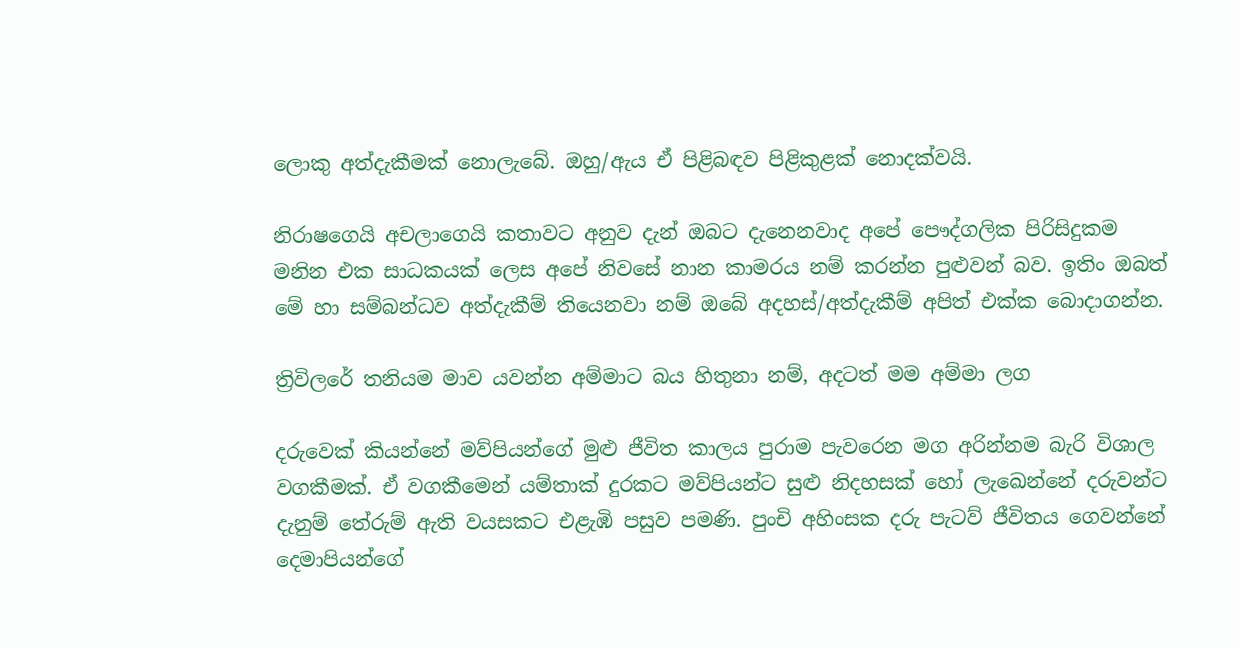ලොකු අත්දැකීමක් නොලැබේ. ඔහු/ඇය ඒ පිළිබඳව පිළිකුළක් නොදක්වයි.

නිරාෂගෙයි අචලාගෙයි කතාවට අනුව දැන් ඔබට දැනෙනවාද අපේ පෞද්ගලික පිරිසිදුකම මනින එක සාධකයක් ලෙස අපේ නිවසේ නාන කාමරය නම් කරන්න පුළුවන් බව. ඉතිං ඔබත් මේ හා සම්බන්ධව අත්දැකීම් තියෙනවා නම් ඔබේ අදහස්/අත්දැකීම් අපිත් එක්ක බොදාගන්න.

ත්‍රිවිලරේ තනියම මාව යවන්න අම්මාට බය හිතුනා නම්, අදටත් මම අම්මා ලග

දරුවෙක් කියන්නේ මව්පියන්ගේ මුළු ජීවිත කාලය පුරාම පැවරෙන මග අරින්නම බැරි විශාල වගකීමක්. ඒ වගකීමෙන් යම්තාක් දුරකට මව්පියන්ට සුළු නිදහසක් හෝ ලැඛෙන්නේ දරුවන්ට දැනුම් තේරුම් ඇති වයසකට එළැඹි පසුව පමණි. පුංචි අහිංසක දරු පැටව් ජීවිතය ගෙවන්නේ දෙමාපියන්ගේ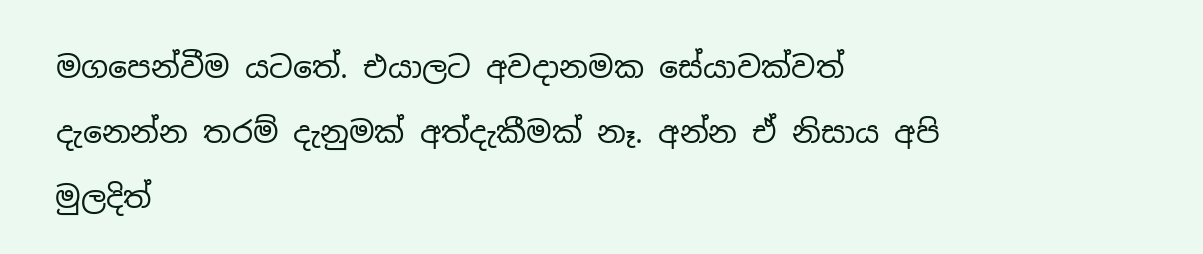මගපෙන්වීම යටතේ. එයාලට අවදානමක සේයාවක්වත් දැනෙන්න තරම් දැනුමක් අත්දැකීමක් නෑ. අන්න ඒ නිසාය අපි මුලදිත්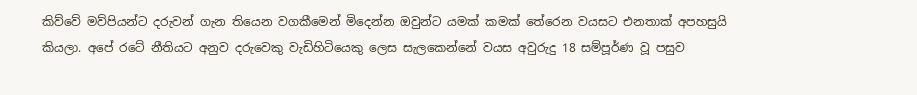කිව්වේ මව්පියන්ට දරුවන් ගැන තියෙන වගකීමෙන් මිදෙන්න ඔවුන්ට යමක් කමක් තේරෙන වයසට එනතාක් අපහසුයි කියලා. අපේ රටේ නීතියට අනුව දරුවෙකු වැඩිහිටියෙකු ලෙස සැලකෙන්නේ වයස අවුරුදු 18 සම්පූර්ණ වූ පසුව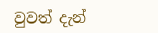වුවත් දැන්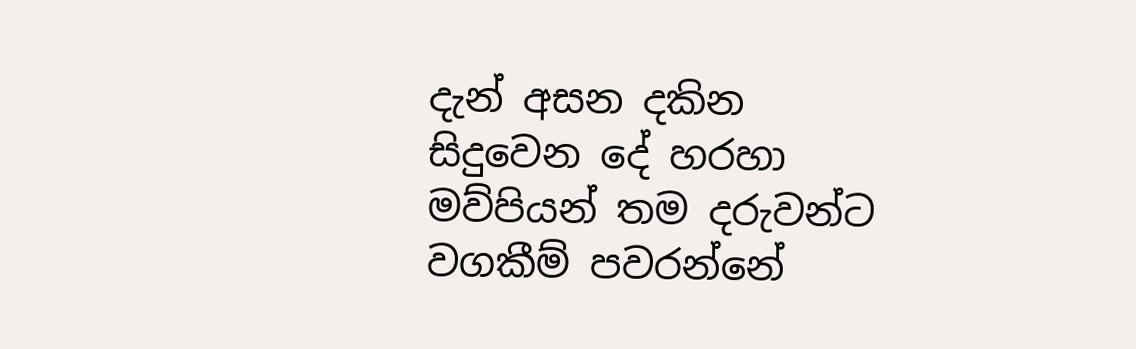දැන් අසන දකින සිදුවෙන දේ හරහා මව්පියන් තම දරුවන්ට වගකීම් පවරන්නේ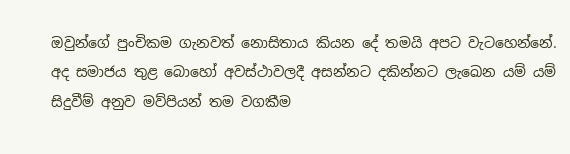ඔවුන්ගේ පුංචිකම ගැනවත් නොසිතාය කියන දේ තමයි අපට වැටහෙන්නේ. අද සමාජය තුළ බොහෝ අවස්ථාවලදී අසන්නට දකින්නට ලැඛෙන යම් යම් සිදුවීම් අනුව මව්පියන් තම වගකීම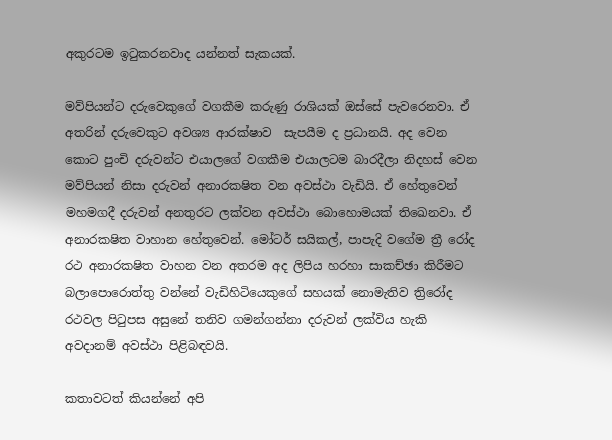අකුරටම ඉටුකරනවාද යන්නත් සැකයක්.

මව්පියන්ට දරුවෙකුගේ වගකීම කරුණු රාශියක් ඔස්සේ පැවරෙනවා. ඒ අතරින් දරුවෙකුට අවශ්‍ය ආරක්ෂාව  සැපයීම ද ප්‍රධානයි. අද වෙන කොට පුංචි දරුවන්ට එයාලගේ වගකීම එයාලටම බාරදීලා නිදහස් වෙන මව්පියන් නිසා දරුවන් අනාරක‍ෂිත වන අවස්ථා වැඩියි. ඒ හේතුවෙන් මහමගදී දරුවන් අනතුරට ලක්වන අවස්ථා බොහොමයක් තිඛෙනවා. ඒ අනාරක‍ෂිත වාහාන හේතුවෙන්. මෝටර් සයිකල්, පාපැදි වගේම ත්‍රී රෝද රථ අනාරක‍ෂිත වාහන වන අතරම අද ලිපිය හරහා සාකච්ඡා කිරීමට බලාපොරොත්තු වන්නේ වැඩිහිටියෙකුගේ සහයක් නොමැතිව ත්‍රිරෝද රථවල පිටුපස අසුනේ තනිව ගමන්ගන්නා දරුවන් ලක්විය හැකි අවදානම් අවස්ථා පිළිබඳවයි.

කතාවටත් කියන්නේ අපි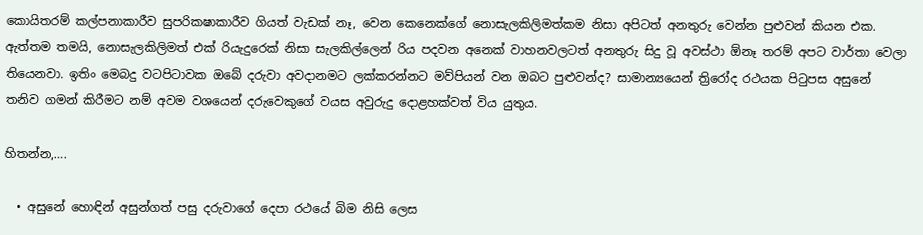කොයිතරම් කල්පනාකාරීව සුපරික‍ෂාකාරීව ගියත් වැඩක් නෑ, වෙන කෙනෙක්ගේ නොසැලකිලිමත්කම නිසා අපිටත් අනතුරු වෙන්න පුළුවන් කියන එක. ඇත්තම තමයි, නොසැලකිලිමත් එක් රියැදුරෙක් නිසා සැලකිල්ලෙන් රිය පදවන අනෙක් වාහනවලටත් අනතුරු සිදු වූ අවස්ථා ඕනෑ තරම් අපට වාර්තා වෙලා තියෙනවා. ඉතිං මෙබදු වටපිටාවක ඔබේ දරුවා අවදානමට ලක්කරන්නට මව්පියන් වන ඔබට පුළුවන්ද? සාමාන්‍යයෙන් ත්‍රිරෝද රථයක පිටුපස අසුනේ තනිව ගමන් කිරීමට නම් අවම වශයෙන් දරුවෙකුගේ වයස අවුරුදු දොළහක්වත් විය යුතුය.

හිතන්න,….

  • අසුනේ හොඳින් අසුන්ගත් පසු දරුවාගේ දෙපා රථයේ බිම නිසි ලෙස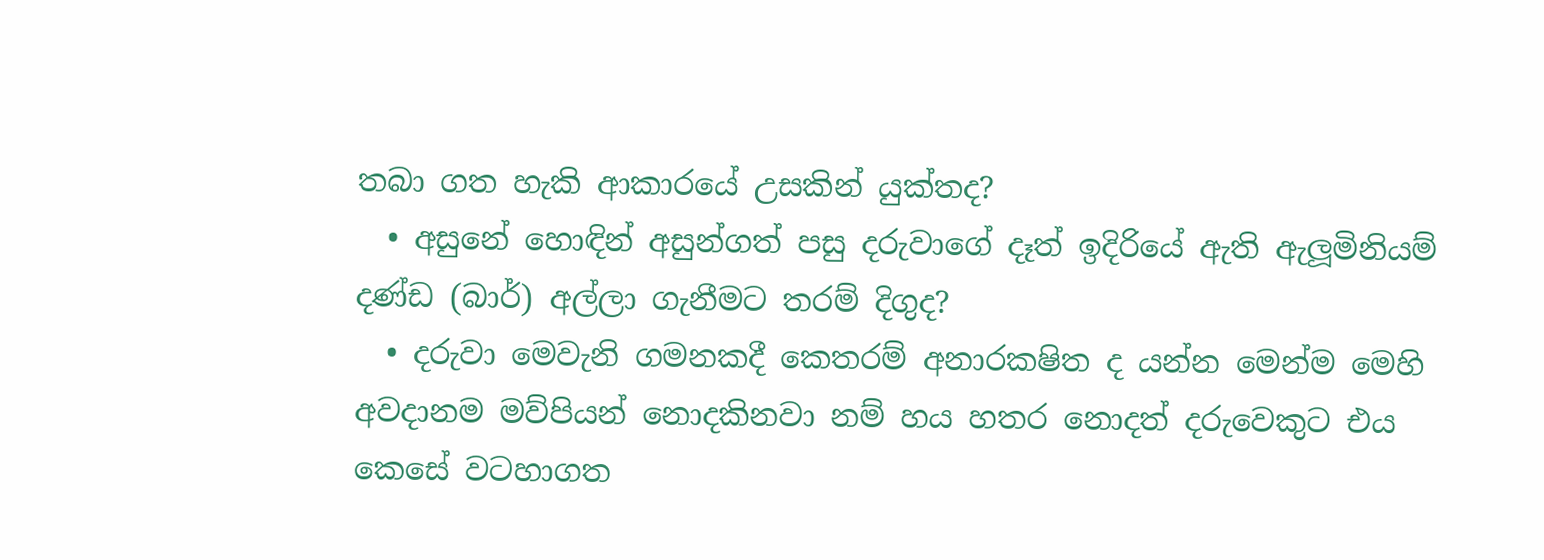තබා ගත හැකි ආකාරයේ උසකින් යුක්තද?
  • අසුනේ හොඳින් අසුන්ගත් පසු දරුවාගේ දෑත් ඉදිරියේ ඇති ඇලූමිනියම් දණ්ඩ (බාර්) අල්ලා ගැනීමට තරම් දිගුද?
  • දරුවා මෙවැනි ගමනකදී කෙතරම් අනාරක‍ෂිත ද යන්න මෙන්ම මෙහි අවදානම මව්පියන් නොදකිනවා නම් හය හතර නොදත් දරුවෙකුට එය කෙසේ වටහාගත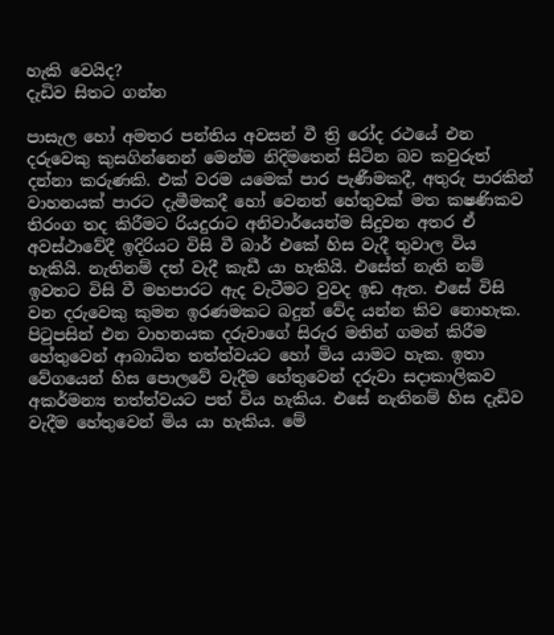හැකි වෙයිද?
දැඩිව සිතට ගන්න

පාසැල හෝ අමතර පන්තිය අවසන් වී ත්‍රි රෝද රථයේ එන දරුවෙකු කුසගින්නෙන් මෙන්ම නිදිමතෙන් සිටින බව කවුරුත් දන්නා කරුණකි. එක් වරම යමෙක් පාර පැණීමකදී, අතුරු පාරකින් වාහනයක් පාරට දැමීමකදී හෝ වෙනත් හේතුවක් මත ක‍ෂණිකව තිරංග තද කිරීමට රියදුරාට අනිවාර්යෙන්ම සිදුවන අතර ඒ අවස්ථාවේදී ඉදිරියට විසි වී බාර් එකේ හිස වැදී තුවාල විය හැකියි. නැතිනම් දත් වැදී කැඩී යා හැකියි. එසේත් නැති නම් ඉවතට විසි වී මහපාරට ඇද වැටීමට වුවද ඉඩ ඇත. එසේ විසි වන දරුවෙකු කුමන ඉරණමකට බදුන් වේද යන්න කිව නොහැක. පිටුපසින් එන වාහනයක දරුවාගේ සිරුර මතින් ගමන් කිරීම හේතුවෙන් ආබාධිත තත්ත්වයට හෝ මිය යාමට හැක. ඉතා වේගයෙන් හිස පොලවේ වැදීම හේතුවෙන් දරුවා සදාකාලිකව අකර්මන්‍ය තත්ත්වයට පත් විය හැකිය. එසේ නැතිනම් හිස දැඩිව වැදීම හේතුවෙන් මිය යා හැකිය. මේ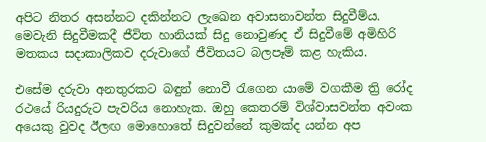අපිට නිතර අසන්නට දකින්නට ලැඛෙන අවාසනාවන්ත සිදුවීම්ය. මෙවැනි සිදුවීමකදී ජීවිත හානියක් සිදු නොවුණද ඒ සිදුවීමේ අමිහිරි මතකය සදාකාලිකව දරුවාගේ ජීවිතයට බලපෑම් කළ හැකිය.

එසේම දරුවා අනතුරකට බඳුන් නොවී රැගෙන යාමේ වගකීම ත්‍රි රෝද රථයේ රියදුරුට පැවරිය නොහැක. ඔහු කෙතරම් විශ්වාසවන්ත අවංක අයෙකු වුවද ඊලඟ මොහොතේ සිදුවන්නේ කුමක්ද යන්න අප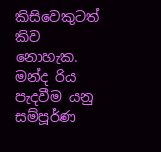කිසිවෙකුටත් කිව නොහැක. මන්ද රිය පැදවීම යනු සම්පූර්ණ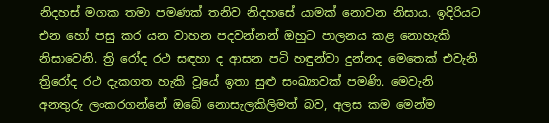නිදහස් මගක තමා පමණක් තනිව නිදහසේ යාමක් නොවන නිසාය. ඉදිරියට එන හෝ පසු කර යන වාහන පදවන්නන් ඔහුට පාලනය කළ නොහැකි නිසාවෙනි. ත්‍රි රෝද රථ සඳහා ද ආසන පටි හඳුන්වා දුන්නද මෙතෙක් එවැනි ත්‍රිරෝද රථ දැකගත හැකි වූයේ ඉතා සුළු සංඛ්‍යාවක් පමණි. මෙවැනි අනතුරු ලංකරගන්නේ ඔබේ නොසැලකිලිමත් බව, අලස කම මෙන්ම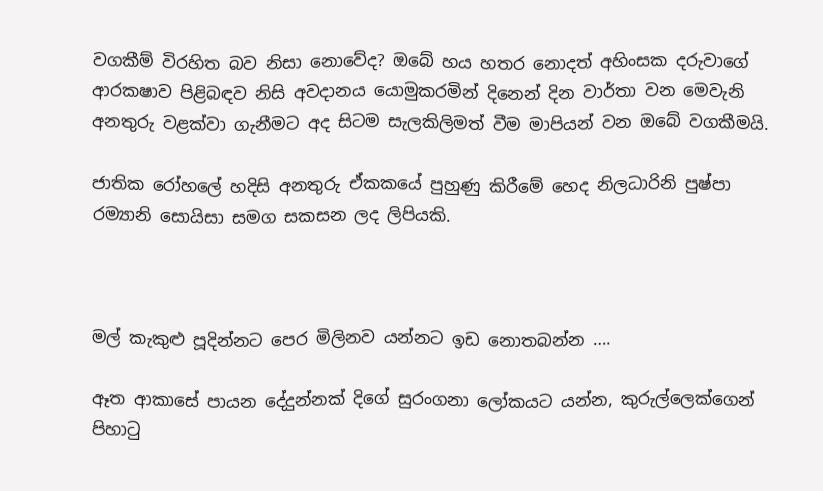වගකීම් විරහිත බව නිසා නොවේද? ඔබේ හය හතර නොදත් අහිංසක දරුවාගේ ආරක‍ෂාව පිළිබඳව නිසි අවදානය යොමුකරමින් දිනෙන් දින වාර්තා වන මෙවැනි අනතුරු වළක්වා ගැනීමට අද සිටම සැලකිලිමත් වීම මාපියන් වන ඔබේ වගකීමයි.

ජාතික රෝහලේ හදිසි අනතුරු ඒකකයේ පුහුණු කිරීමේ හෙද නිලධාරිනි පුෂ්පා රම්‍යානි සොයිසා සමග සකසන ලද ලිපියකි.



මල් කැකුළු පූදින්නට පෙර මිලිනව යන්නට ඉඩ නොතබන්න ….

ඈත ආකාසේ පායන දේදුන්නක් දිගේ සුරංගනා ලෝකයට යන්න, කුරුල්ලෙක්ගෙන් පිහාටු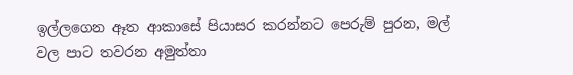ඉල්ලගෙන ඈත ආකාසේ පියාසර කරන්නට පෙරුම් පුරන, මල් වල පාට තවරන අමුත්තා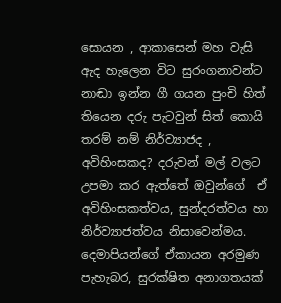සොයන , ආකාසෙන් මහ වැසි ඇද හැලෙන විට සුරංගනාවන්ට නාඬා ඉන්න ගී ගයන පුංචි හිත් තියෙන දරු පැටවුන් සිත් කොයි තරම් නම් නිර්ව්‍යාජද , අවිහිංසකද? දරුවන් මල් වලට උපමා කර ඇත්තේ ඔවුන්ගේ  ඒ අවිහිංසකත්වය, සුන්දරත්වය හා නිර්ව්‍යාජත්වය නිසාවෙන්මය. දෙමාපියන්ගේ ඒකායන අරමුණ පැහැබර, සුරක්ෂිත අනාගතයක්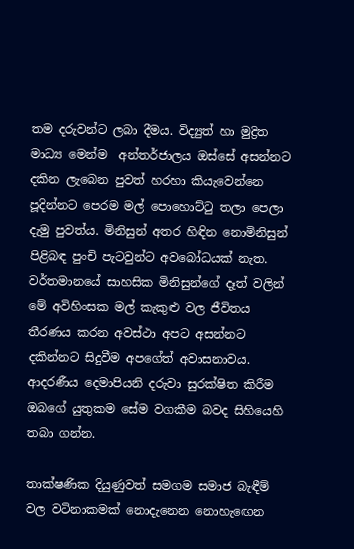තම දරුවන්ට ලබා දීමය. විද්‍යුත් හා මුද්‍රිත මාධ්‍ය මෙන්ම  අන්තර්ජාලය ඔස්සේ අසන්නට දකින ලැබෙන පුවත් හරහා කියැවෙන්නෙ පූදින්නට පෙරම මල් පොහොට්ටු තලා පෙලා දැමු පුවත්ය. මිනිසුන් අතර හිඳින නොමිනිසුන් පිළිබඳ පුංචි පැටවුන්ට අවබෝධයක් නැත. වර්තමානයේ සාහසික මිනිසුන්ගේ දෑත් වලින් මේ අවිහිංසක මල් කැකුළු වල ජීවිතය තීරණය කරන අවස්ථා අපට අසන්නට දකින්නට සිදුවීම අපගේත් අවාසනාවය. ආදරණීය දෙමාපියනි දරුවා සුරක්ෂිත කිරීම ඔබගේ යුතුකම සේම වගකීම බවද සිහියෙහි තබා ගන්න.

තාක්ෂණික දියුණුවත් සමගම සමාජ බැඳීම් වල වටිනාකමක් නොදැනෙන නොහැඟෙන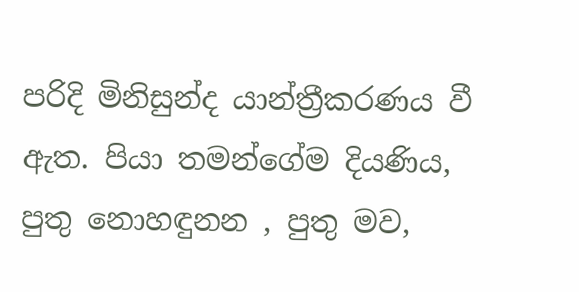පරිදි මිනිසුන්ද යාන්ත්‍රීකරණය වී ඇත. පියා තමන්ගේම දියණිය, පුතු නොහඳුනන , පුතු මව,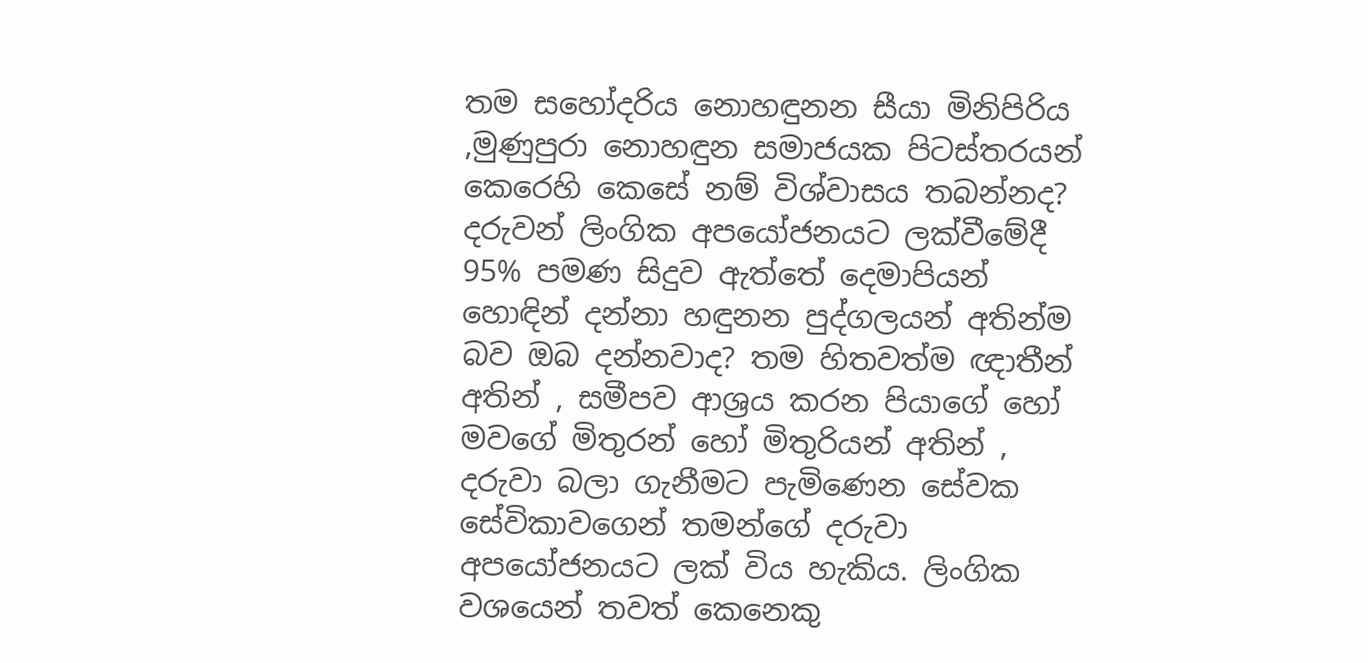තම සහෝදරිය නොහඳුනන සීයා මිනිපිරිය ,මුණුපුරා නොහඳුන සමාජයක පිටස්තරයන් කෙරෙහි කෙසේ නම් විශ්වාසය තබන්නද? දරුවන් ලිංගික අපයෝජනයට ලක්වීමේදී 95% පමණ සිදුව ඇත්තේ දෙමාපියන් හොඳින් දන්නා හඳුනන පුද්ගලයන් අතින්ම බව ඔබ දන්නවාද? තම හිතවත්ම ඥාතීන් අතින් , සමීපව ආශ්‍රය කරන පියාගේ හෝ මවගේ මිතුරන් හෝ මිතුරියන් අතින් , දරුවා බලා ගැනීමට පැමිණෙන සේවක සේවිකාවගෙන් තමන්ගේ දරුවා අපයෝජනයට ලක් විය හැකිය. ලිංගික වශයෙන් තවත් කෙනෙකු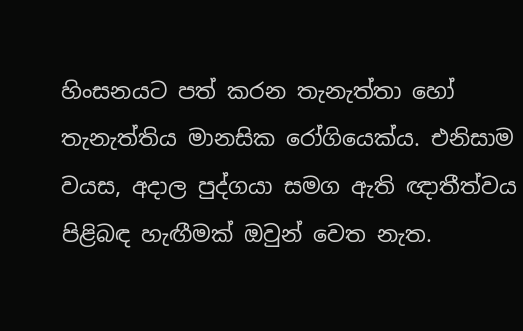හිංසනයට පත් කරන තැනැත්තා හෝ තැනැත්තිය මානසික රෝගියෙක්ය. එනිසාම වයස, අදාල පුද්ගයා සමග ඇති ඥාතීත්වය පිළිබඳ හැඟීමක් ඔවුන් වෙත නැත.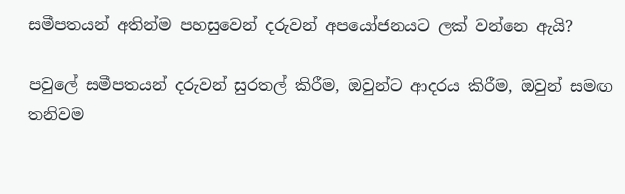සමීපතයන් අතින්ම පහසුවෙන් දරුවන් අපයෝජනයට ලක් වන්නෙ ඇයි?

පවුලේ සමීපතයන් දරුවන් සුරතල් කිරීම, ඔවුන්ට ආදරය කිරීම, ඔවුන් සමඟ තනිවම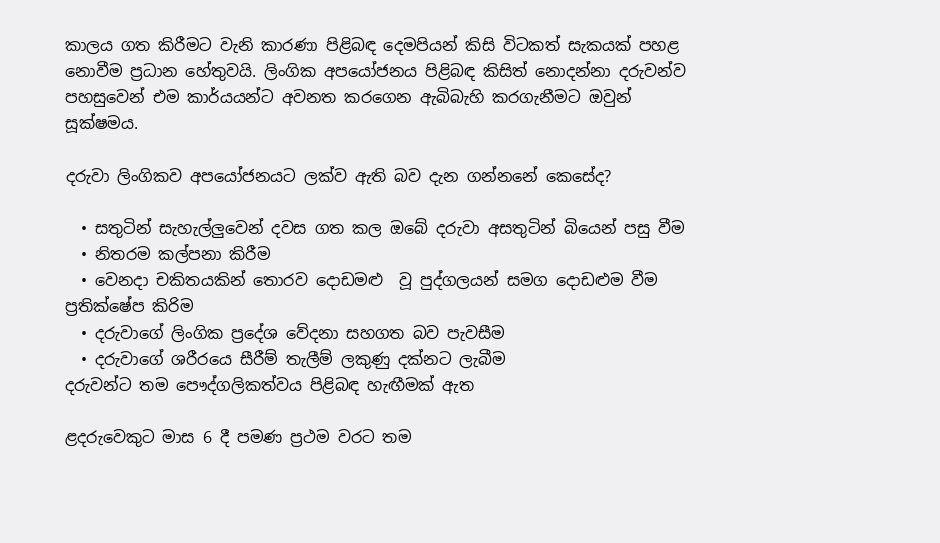කාලය ගත කිරීමට වැනි කාරණා පිළිබඳ දෙමපියන් කිසි විටකත් සැකයක් පහළ නොවීම ප්‍රධාන හේතුවයි. ලිංගික අපයෝජනය පිළිබඳ කිසිත් නොදන්නා දරුවන්ව පහසුවෙන් එම කාර්යයන්ට අවනත කරගෙන ඇබිබැහි කරගැනීමට ඔවුන් සූක්ෂමය.

දරුවා ලිංගිකව අපයෝජනයට ලක්ව ඇති බව දැන ගන්නනේ කෙසේද?

  • සතුටින් සැහැල්ලුවෙන් දවස ගත කල ඔබේ දරුවා අසතුටින් බියෙන් පසු වීම
  • නිතරම කල්පනා කිරීම
  • වෙනදා චකිතයකින් තොරව දොඩමළු  වූ පුද්ගලයන් සමග දොඩළුම වීම ප්‍රතික්ෂේප කිරිම
  • දරුවාගේ ලිංගික ප්‍රදේශ වේදනා සහගත බව පැවසීම
  • දරුවාගේ ශරීරයෙ සීරීම් තැලීම් ලකුණු දක්නට ලැබීම
දරුවන්ට තම පෞද්ගලිකත්වය පිළිබඳ හැඟීමක් ඇත

ළදරුවෙකුට මාස 6 දී පමණ ප්‍රථම වරට තම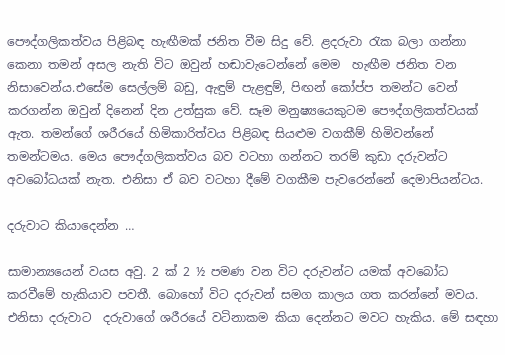පෞද්ගලිකත්වය පිළිබඳ හැඟීමක් ජනිත වීම සිදු වේ. ළදරුවා රැක බලා ගන්නා කෙනා තමන් අසල නැති විට ඔවුන් හඬාවැටෙන්නේ මෙම  හැඟීම ජනිත වන නිසාවෙන්ය.එසේම සෙල්ලම් බඩු, ඇඳුම් පැළඳුම්, පිඟන් කෝප්ප තමන්ට වෙන් කරගන්න ඔවුන් දිනෙන් දින උත්සුක වේ. සෑම මනුෂ්‍යයෙකුටම පෞද්ගලිකත්වයක් ඇත. තමන්ගේ ශරීරයේ හිමිකාරිත්වය පිළිබඳ සියළුම වගකීම් හිමිවන්නේ තමන්ටමය. මෙය පෞද්ගලිකත්වය බව වටහා ගන්නට තරම් කුඩා දරුවන්ට අවබෝධයක් නැත. එනිසා ඒ බව වටහා දීමේ වගකීම පැවරෙන්නේ දෙමාපියන්ටය.

දරුවාට කියාදෙන්න …

සාමාන්‍යයෙන් වයස අවු. 2 ක් 2 ½ පමණ වන විට දරුවන්ට යමක් අවබෝධ කරවීමේ හැකියාව පවතී. බොහෝ විට දරුවන් සමග කාලය ගත කරන්නේ මවය. එනිසා දරුවාට  දරුවාගේ ශරීරයේ වටිනාකම කියා දෙන්නට මවට හැකිය. මේ සඳහා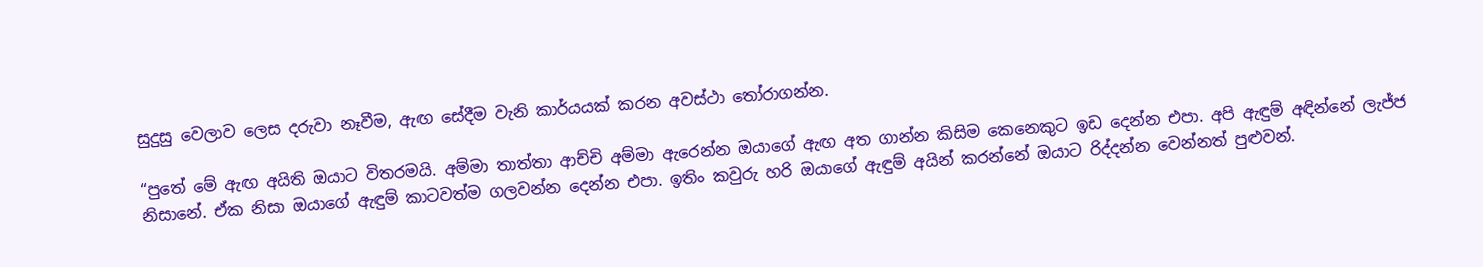සුදුසු වෙලාව ලෙස දරුවා නෑවීම, ඇඟ සේදීම වැනි කාර්යයක් කරන අවස්ථා තෝරාගන්න.

“පුතේ මේ ඇඟ අයිති ඔයාට විතරමයි. අම්මා තාත්තා ආච්චි අම්මා ඇරෙන්න ඔයාගේ ඇඟ අත ගාන්න කිසිම කෙනෙකුට ඉඩ දෙන්න එපා. අපි ඇඳුම් අඳින්නේ ලැජ්ජ නිසානේ. ඒක නිසා ඔයාගේ ඇඳුම් කාටවත්ම ගලවන්න දෙන්න එපා. ඉතිං කවුරු හරි ඔයාගේ ඇඳුම් අයින් කරන්නේ ඔයාට රිද්දන්න වෙන්නත් පුළුවන්.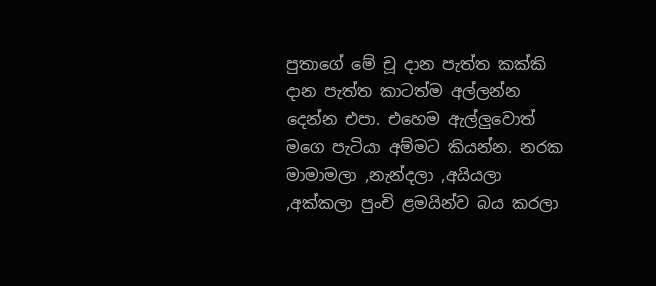පුතාගේ මේ චූ දාන පැත්ත කක්කි දාන පැත්ත කාටත්ම අල්ලන්න දෙන්න එපා. එහෙම ඇල්ලුවොත් මගෙ පැටියා අම්මට කියන්න. නරක මාමාමලා ,නැන්දලා ,අයියලා ,අක්කලා පුංචි ළමයින්ව බය කරලා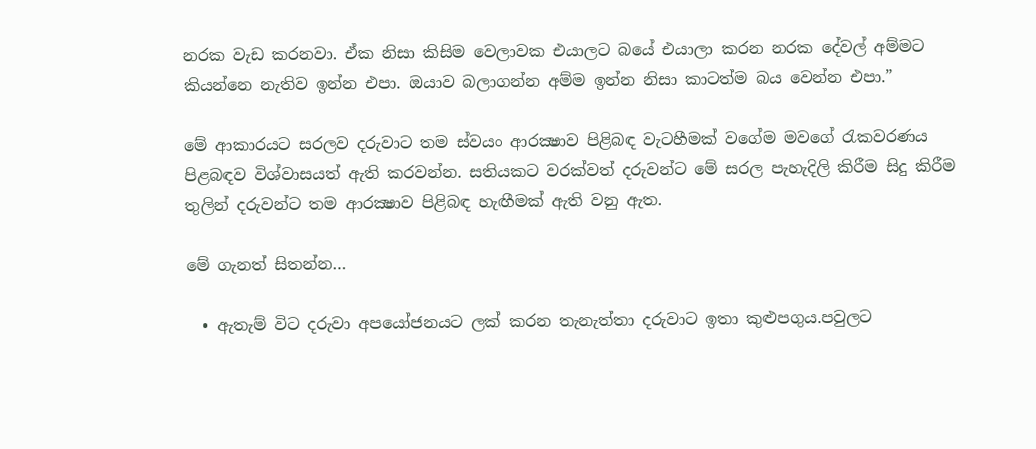නරක වැඩ කරනවා. ඒක නිසා කිසිම වෙලාවක එයාලට බයේ එයාලා කරන නරක දේවල් අම්මට කියන්නෙ නැතිව ඉන්න එපා. ඔයාව බලාගන්න අම්ම ඉන්න නිසා කාටත්ම බය වෙන්න එපා.”

මේ ආකාරයට සරලව දරුවාට තම ස්වයං ආරක්‍ෂාව පිළිබඳ වැටහීමක් වගේම මවගේ රැකවරණය පිළබඳව විශ්වාසයත් ඇති කරවන්න. සතියකට වරක්වත් දරුවන්ට මේ සරල පැහැදිලි කිරීම සිදු කිරීම තුලින් දරුවන්ට තම ආරක්‍ෂාව පිළිබඳ හැඟීමක් ඇති වනු ඇත.

මේ ගැනත් සිතන්න…

  • ඇතැම් විට දරුවා අපයෝජනයට ලක් කරන තැනැත්තා දරුවාට ඉතා කුළුපගුය.පවුලට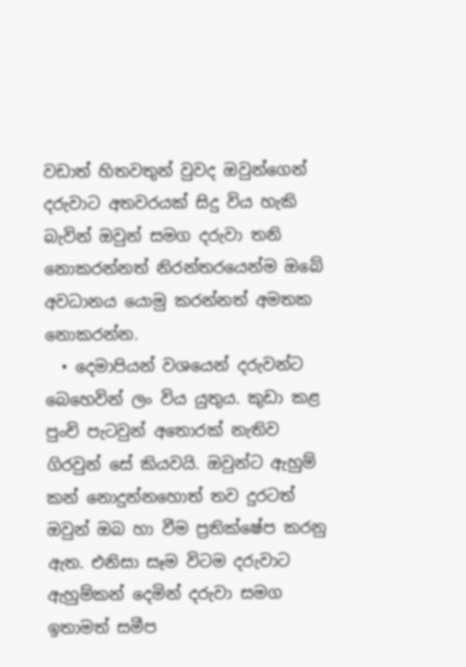වඩාත් හිතවතුන් වුවද ඔවුන්ගෙන් දරුවාට අතවරයක් සිදු විය හැකි බැවින් ඔවුන් සමග දරුවා තනි නොකරන්නත් නිරන්තරයෙන්ම ඔබේ අවධානය යොමු කරන්නත් අමතක නොකරන්න.
  • දෙමාපියන් වශයෙන් දරුවන්ට බෙහෙවින් ලං විය යුතුය. කුඩා කළ පුංචි පැටවුන් අතොරක් නැතිව ගිරවුන් සේ කියවයි. ඔවුන්ට ඇහුම් කන් නොදුන්නහොත් තව දුරටත් ඔවුන් ඔබ හා වීම ප්‍රතික්ෂේප කරනු ඇත. එනිසා සෑම විටම දරුවාට ඇහුම්කන් දෙමින් දරුවා සමග ඉතාමත් සමීප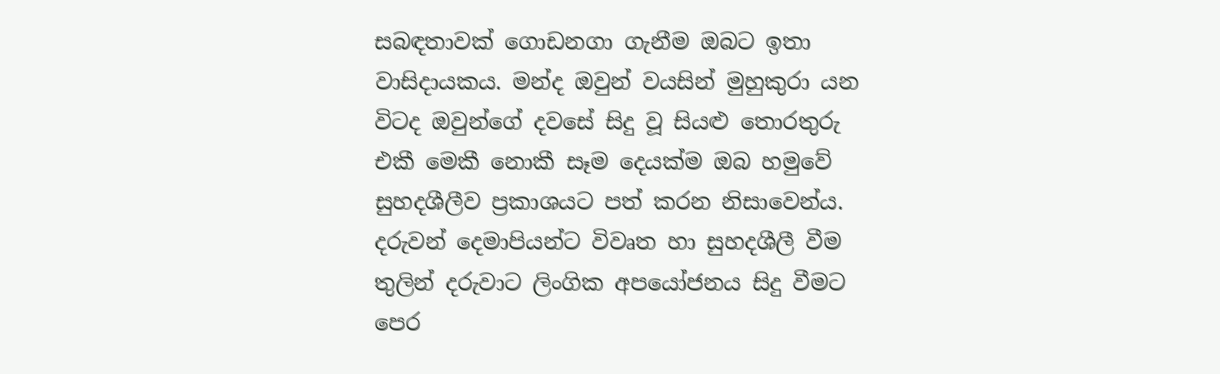සබඳතාවක් ගොඩනගා ගැනීම ඔබට ඉතා වාසිදායකය. මන්ද ඔවුන් වයසින් මුහුකුරා යන විටද ඔවුන්ගේ දවසේ සිදු වූ සියළු තොරතුරු එකී මෙකී නොකී සෑම දෙයක්ම ඔබ හමුවේ සුහදශීලීව ප්‍රකාශයට පත් කරන නිසාවෙන්ය. දරුවන් දෙමාපියන්ට විවෘත හා සුහදශීලී වීම තුලින් දරුවාට ලිංගික අපයෝජනය සිදු වීමට පෙර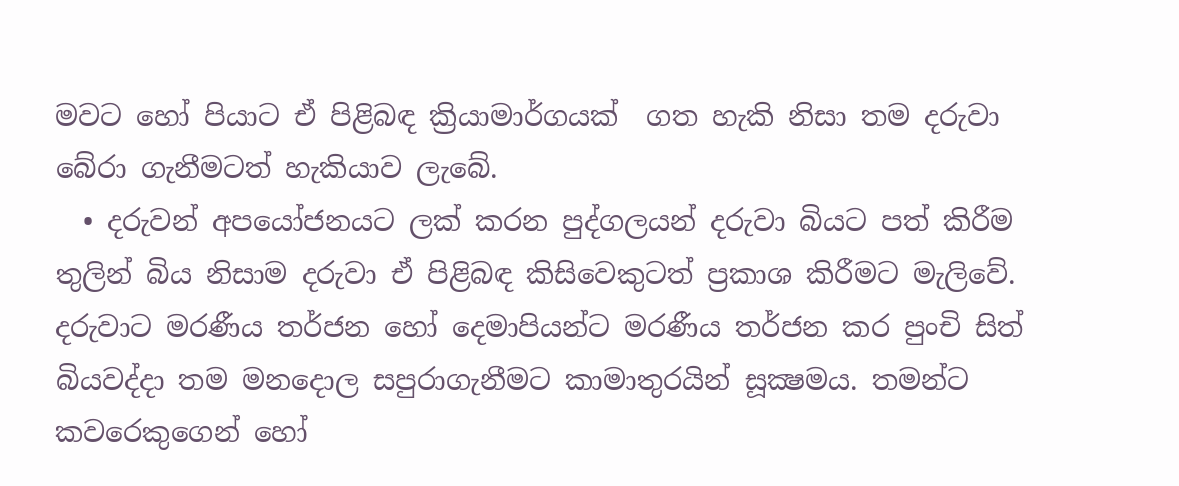මවට හෝ පියාට ඒ පිළිබඳ ක්‍රියාමාර්ගයක්  ගත හැකි නිසා තම දරුවා බේරා ගැනීමටත් හැකියාව ලැබේ.
  • දරුවන් අපයෝජනයට ලක් කරන පුද්ගලයන් දරුවා බියට පත් කිරීම තුලින් බිය නිසාම දරුවා ඒ පිළිබඳ කිසිවෙකුටත් ප්‍රකාශ කිරීමට මැලිවේ. දරුවාට මරණීය තර්ජන හෝ දෙමාපියන්ට මරණීය තර්ජන කර පුංචි සිත් බියවද්දා තම මනදොල සපුරාගැනීමට කාමාතුරයින් සූක්‍ෂමය. තමන්ට කවරෙකුගෙන් හෝ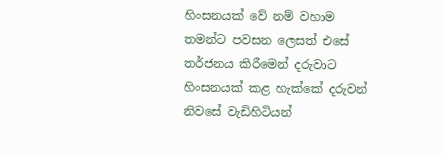හිංසනයක් වේ නම් වහාම තමන්ට පවසන ලෙසත් එසේ තර්ජනය කිරීමෙන් දරුවාට  හිංසනයක් කළ හැක්කේ දරුවන් නිවසේ වැඩිහිටියන්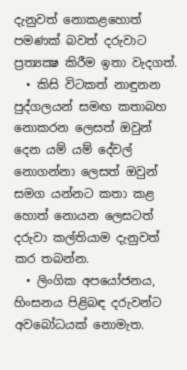දැනුවත් නොකළහොත් පමණක් බවත් දරුවාට ප්‍රත්‍යක්‍ෂ කිරීම ඉතා වැදගත්.
  • කිසි විටකත් නාඳුනන පුද්ගලයන් සමඟ කතාබහ නොකරන ලෙසත් ඔවුන් දෙන යම් යම් දේවල් නොගන්නා ලෙසත් ඔවුන් සමග යන්නට කතා කළ හොත් නොයන ලෙසටත් දරුවා කල්තියාම දැනුවත් කර තබන්න.
  • ලිංගික අපයෝජනය, හිංසනය පිළිබඳ දරුවන්ට අවබෝධයක් නොමැත.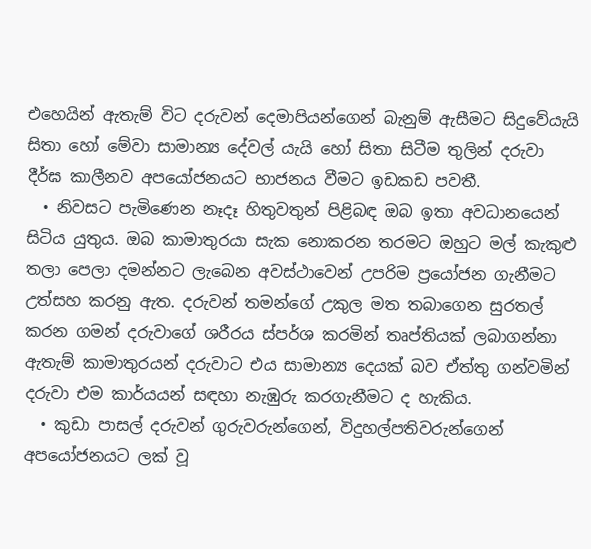එහෙයින් ඇතැම් විට දරුවන් දෙමාපියන්ගෙන් බැනුම් ඇසීමට සිදුවේයැයි සිතා හෝ මේවා සාමාන්‍ය දේවල් යැයි හෝ සිතා සිටීම තුලින් දරුවා දීර්ඝ කාලීනව අපයෝජනයට භාජනය වීමට ඉඩකඩ පවතී.
  • නිවසට පැමිණෙන නෑදෑ හිතුවතුන් පිළිබඳ ඔබ ඉතා අවධානයෙන් සිටිය යුතුය. ඔබ කාමාතුරයා සැක නොකරන තරමට ඔහුට මල් කැකුළු තලා පෙලා දමන්නට ලැබෙන අවස්ථාවෙන් උපරිම ප්‍රයෝජන ගැනීමට උත්සහ කරනු ඇත. දරුවන් තමන්ගේ උකුල මත තබාගෙන සුරතල් කරන ගමන් දරුවාගේ ශරීරය ස්පර්ශ කරමින් තෘප්තියක් ලබාගන්නා ඇතැම් කාමාතුරයන් දරුවාට එය සාමාන්‍ය දෙයක් බව ඒත්තු ගන්වමින් දරුවා එම කාර්යයන් සඳහා නැඹුරු කරගැනීමට ද හැකිය.
  • කුඩා පාසල් දරුවන් ගුරුවරුන්ගෙන්, විදුහල්පතිවරුන්ගෙන් අපයෝජනයට ලක් වූ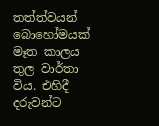තත්ත්වයන් බොහෝමයක්  මෑත කාලය තුල වාර්තා විය. එහිදී දරුවන්ට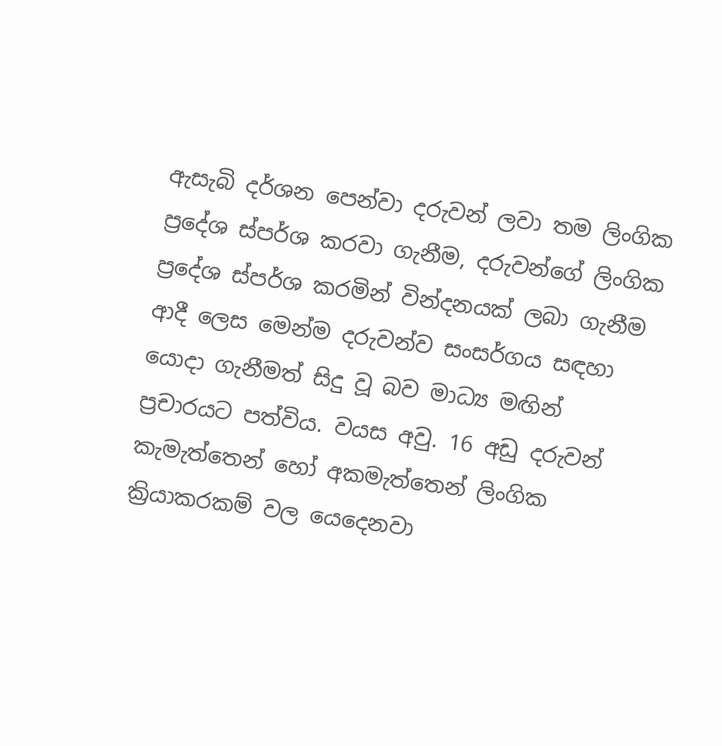ඇසැබි දර්ශන පෙන්වා දරුවන් ලවා තම ලිංගික ප්‍රදේශ ස්පර්ශ කරවා ගැනීම, දරුවන්ගේ ලිංගික ප්‍රදේශ ස්පර්ශ කරමින් වින්දනයක් ලබා ගැනීම ආදී ලෙස මෙන්ම දරුවන්ව සංසර්ගය සඳහා යොදා ගැනීමත් සිදු වූ බව මාධ්‍ය මඟින් ප්‍රචාරයට පත්විය. වයස අවු. 16 අඩු දරුවන් කැමැත්තෙන් හෝ අකමැත්තෙන් ලිංගික ක්‍රියාකරකම් වල යෙදෙනවා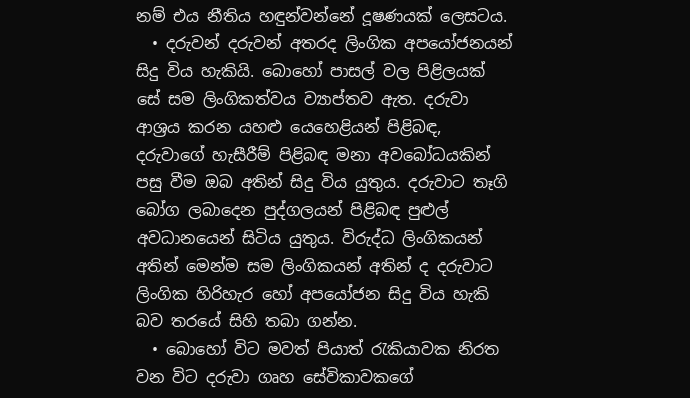නම් එය නීතිය හඳුන්වන්නේ දූෂණයක් ලෙසටය.
  • දරුවන් දරුවන් අතරද ලිංගික අපයෝජනයන් සිදු විය හැකියි. බොහෝ පාසල් වල පිළිලයක් සේ සම ලිංගිකත්වය ව්‍යාප්තව ඇත. දරුවා ආශ්‍රය කරන යහළු යෙහෙළියන් පිළිබඳ, දරුවාගේ හැසීරීම් පිළිබඳ මනා අවබෝධයකින් පසු වීම ඔබ අතින් සිදු විය යුතුය. දරුවාට තෑගි බෝග ලබාදෙන පුද්ගලයන් පිළිබඳ පුළුල් අවධානයෙන් සිටිය යුතුය. විරුද්ධ ලිංගිකයන් අතින් මෙන්ම සම ලිංගිකයන් අතින් ද දරුවාට ලිංගික හිරිහැර හෝ අපයෝජන සිදු විය හැකි බව තරයේ සිහි තබා ගන්න.
  • බොහෝ විට මවත් පියාත් රැකියාවක නිරත වන විට දරුවා ගෘහ සේවිකාවකගේ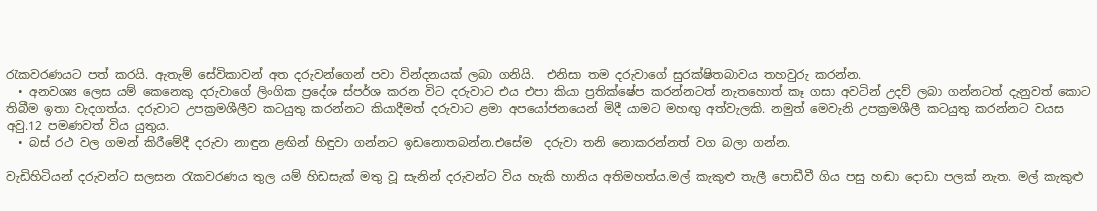රැකවරණයට පත් කරයි. ඇතැම් සේවිකාවන් අත දරුවන්ගෙන් පවා වින්දනයක් ලබා ගනියි.  එනිසා තම දරුවාගේ සුරක්ෂිතබාවය තහවුරු කරන්න.
  • අනවශ්‍ය ලෙස යම් කෙනෙකු දරුවාගේ ලිංගික ප්‍රදේශ ස්පර්ශ කරන විට දරුවාට එය එපා කියා ප්‍රතික්ෂේප කරන්නටත් නැතහොත් කෑ ගසා අවටින් උදව් ලබා ගන්නටත් දැනුවත් කොට තිබීම ඉතා වැදගත්ය. දරුවාට උපක්‍රමශීලීව කටයුතු කරන්නට කියාදීමත් දරුවාට ළමා අපයෝජනයෙන් මිදී යාමට මහඟු අත්වැලකි. නමුත් මෙවැනි උපක්‍රමශීලී කටයුතු කරන්නට වයස අවු.12 පමණවත් විය යුතුය.
  • බස් රථ වල ගමන් කිරීමේදී දරුවා නාඳුන ළඟින් හිඳුවා ගන්නට ඉඩනොතබන්න.එසේම  දරුවා තනි නොකරන්නත් වග බලා ගන්න.

වැඩිහිටියන් දරුවන්ට සලසන රැකවරණය තුල යම් හිඩසැක් මතු වූ සැනින් දරුවන්ට විය හැකි හානිය අතිමහත්ය.මල් කැකුළු තැලී පොඩීවී ගිය පසු හඬා දොඩා පලක් නැත. මල් කැකුළු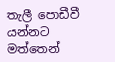තැලී පොඩීවී යන්නට මත්තෙන්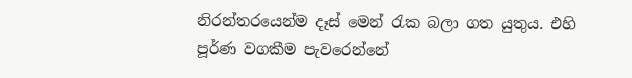නිරන්තරයෙන්ම දෑස් මෙන් රැක බලා ගත යුතුය. එහි පූර්ණ වගකීම පැවරෙන්නේ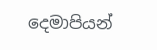දෙමාපියන්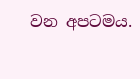වන අපටමය.